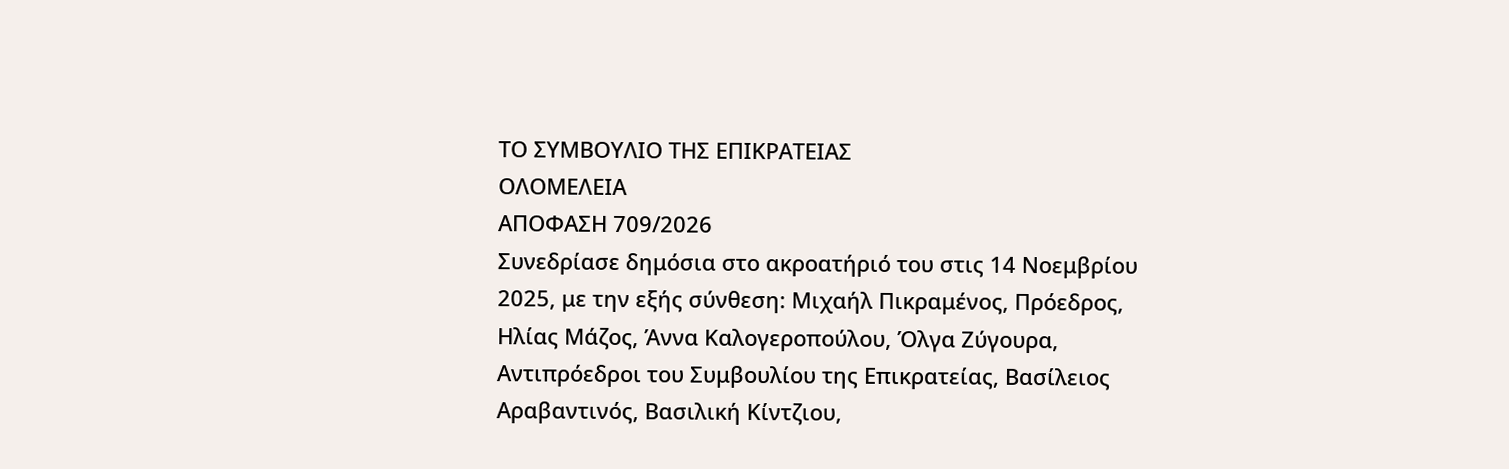ΤΟ ΣΥΜΒΟΥΛΙΟ ΤΗΣ ΕΠΙΚΡΑΤΕΙΑΣ
ΟΛΟΜΕΛΕΙΑ
ΑΠΟΦΑΣΗ 709/2026
Συνεδρίασε δημόσια στο ακροατήριό του στις 14 Νοεμβρίου 2025, με την εξής σύνθεση: Μιχαήλ Πικραμένος, Πρόεδρος, Ηλίας Μάζος, Άννα Καλογεροπούλου, Όλγα Ζύγουρα, Αντιπρόεδροι του Συμβουλίου της Επικρατείας, Βασίλειος Αραβαντινός, Βασιλική Κίντζιου,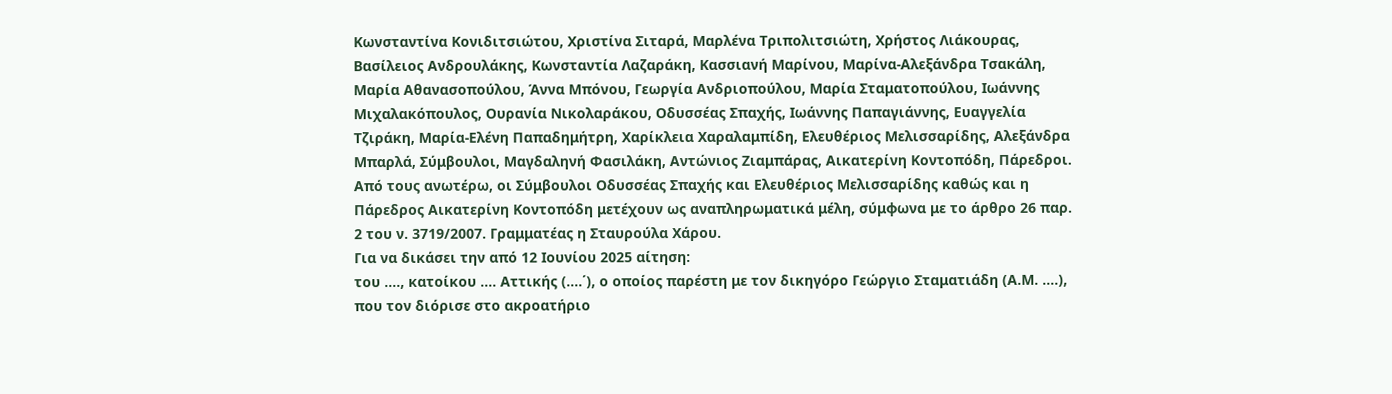Κωνσταντίνα Κονιδιτσιώτου, Χριστίνα Σιταρά, Μαρλένα Τριπολιτσιώτη, Χρήστος Λιάκουρας, Βασίλειος Ανδρουλάκης, Κωνσταντία Λαζαράκη, Κασσιανή Μαρίνου, Μαρίνα-Αλεξάνδρα Τσακάλη, Μαρία Αθανασοπούλου, Άννα Μπόνου, Γεωργία Ανδριοπούλου, Μαρία Σταματοπούλου, Ιωάννης Μιχαλακόπουλος, Ουρανία Νικολαράκου, Οδυσσέας Σπαχής, Ιωάννης Παπαγιάννης, Ευαγγελία Τζιράκη, Μαρία-Ελένη Παπαδημήτρη, Χαρίκλεια Χαραλαμπίδη, Ελευθέριος Μελισσαρίδης, Αλεξάνδρα Μπαρλά, Σύμβουλοι, Μαγδαληνή Φασιλάκη, Αντώνιος Ζιαμπάρας, Αικατερίνη Κοντοπόδη, Πάρεδροι. Από τους ανωτέρω, οι Σύμβουλοι Οδυσσέας Σπαχής και Ελευθέριος Μελισσαρίδης καθώς και η Πάρεδρος Αικατερίνη Κοντοπόδη μετέχουν ως αναπληρωματικά μέλη, σύμφωνα με το άρθρο 26 παρ. 2 του ν. 3719/2007. Γραμματέας η Σταυρούλα Χάρου.
Για να δικάσει την από 12 Ιουνίου 2025 αίτηση:
του …., κατοίκου …. Αττικής (….΄), ο οποίος παρέστη με τον δικηγόρο Γεώργιο Σταματιάδη (Α.Μ. ….), που τον διόρισε στο ακροατήριο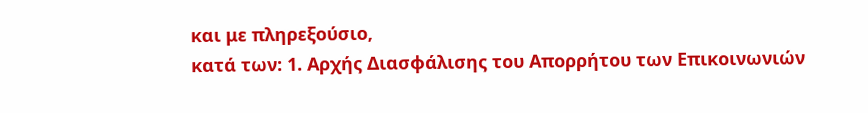και με πληρεξούσιο,
κατά των: 1. Αρχής Διασφάλισης του Απορρήτου των Επικοινωνιών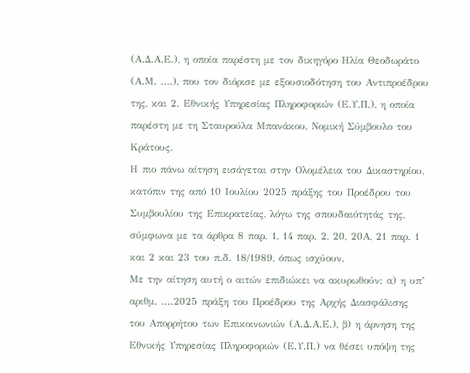(Α.Δ.Α.Ε.), η οποία παρέστη με τον δικηγόρο Ηλία Θεοδωράτο (Α.Μ. ….), που τον διόρισε με εξουσιοδότηση του Αντιπροέδρου της, και 2. Εθνικής Υπηρεσίας Πληροφοριών (Ε.Υ.Π.), η οποία παρέστη με τη Σταυρούλα Μπανάκου, Νομική Σύμβουλο του Κράτους.
Η πιο πάνω αίτηση εισάγεται στην Ολομέλεια του Δικαστηρίου, κατόπιν της από 10 Ιουλίου 2025 πράξης του Προέδρου του Συμβουλίου της Επικρατείας, λόγω της σπουδαιότητάς της, σύμφωνα με τα άρθρα 8 παρ. 1, 14 παρ. 2, 20, 20Α, 21 παρ. 1 και 2 και 23 του π.δ. 18/1989, όπως ισχύουν.
Με την αίτηση αυτή ο αιτών επιδιώκει να ακυρωθούν: α) η υπ’ αριθμ. ....2025 πράξη του Προέδρου της Αρχής Διασφάλισης του Απορρήτου των Επικοινωνιών (Α.Δ.Α.Ε.), β) η άρνηση της Εθνικής Υπηρεσίας Πληροφοριών (Ε.Υ.Π.) να θέσει υπόψη της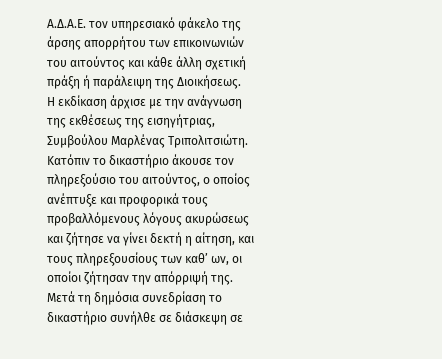Α.Δ.Α.Ε. τον υπηρεσιακό φάκελο της άρσης απορρήτου των επικοινωνιών του αιτούντος και κάθε άλλη σχετική πράξη ή παράλειψη της Διοικήσεως.
Η εκδίκαση άρχισε με την ανάγνωση της εκθέσεως της εισηγήτριας, Συμβούλου Μαρλένας Τριπολιτσιώτη.
Κατόπιν το δικαστήριο άκουσε τον πληρεξούσιο του αιτούντος, ο οποίος ανέπτυξε και προφορικά τους προβαλλόμενους λόγους ακυρώσεως και ζήτησε να γίνει δεκτή η αίτηση, και τους πληρεξουσίους των καθ’ ων, οι οποίοι ζήτησαν την απόρριψή της.
Μετά τη δημόσια συνεδρίαση το δικαστήριο συνήλθε σε διάσκεψη σε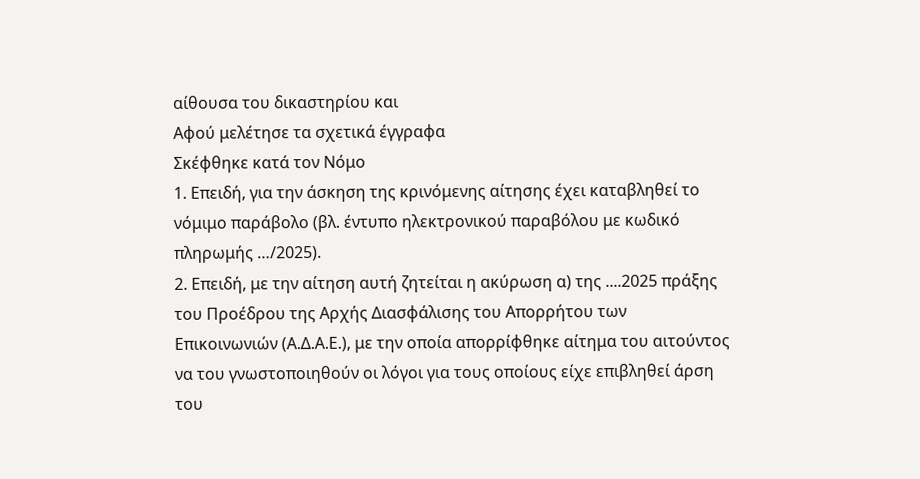αίθουσα του δικαστηρίου και
Αφού μελέτησε τα σχετικά έγγραφα
Σκέφθηκε κατά τον Νόμο
1. Επειδή, για την άσκηση της κρινόμενης αίτησης έχει καταβληθεί το νόμιμο παράβολο (βλ. έντυπο ηλεκτρονικού παραβόλου με κωδικό πληρωμής …/2025).
2. Επειδή, με την αίτηση αυτή ζητείται η ακύρωση α) της ....2025 πράξης του Προέδρου της Αρχής Διασφάλισης του Απορρήτου των Επικοινωνιών (Α.Δ.Α.Ε.), με την οποία απορρίφθηκε αίτημα του αιτούντος να του γνωστοποιηθούν οι λόγοι για τους οποίους είχε επιβληθεί άρση του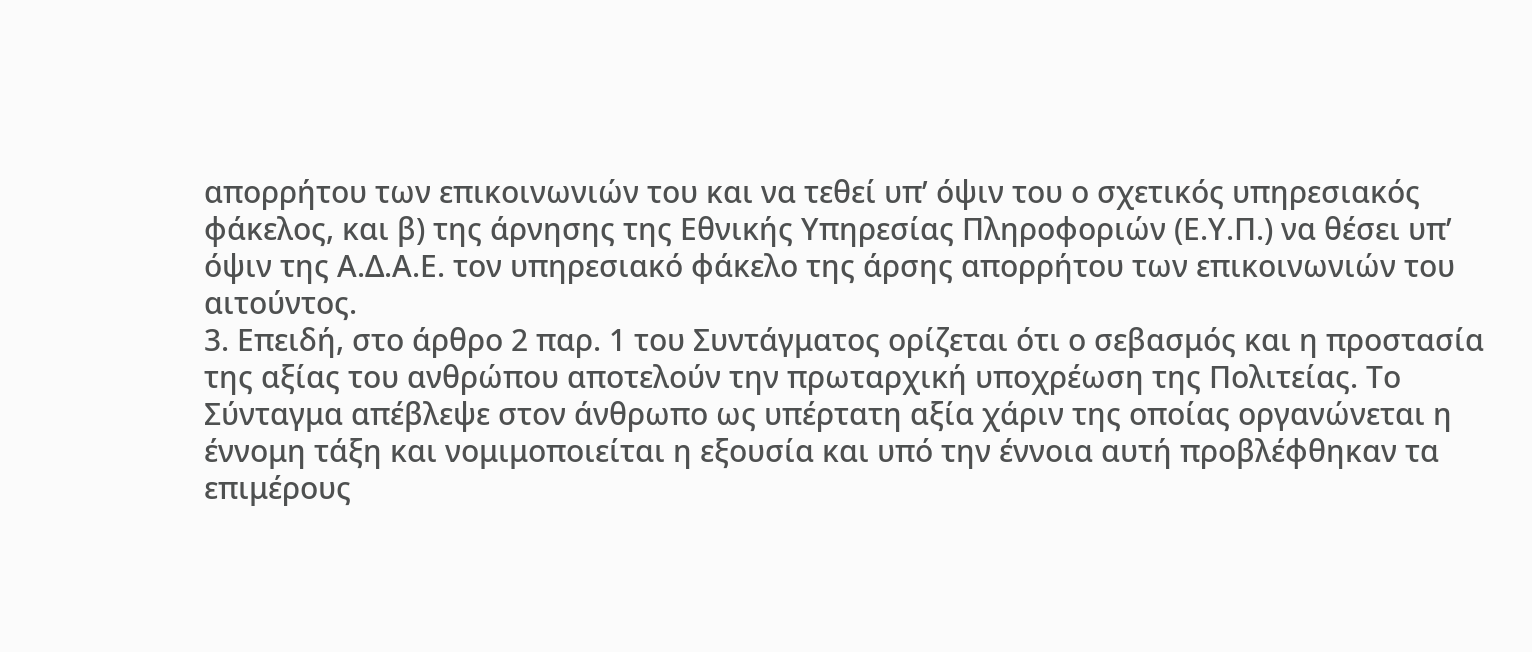απορρήτου των επικοινωνιών του και να τεθεί υπ’ όψιν του ο σχετικός υπηρεσιακός φάκελος, και β) της άρνησης της Εθνικής Υπηρεσίας Πληροφοριών (Ε.Υ.Π.) να θέσει υπ’ όψιν της Α.Δ.Α.Ε. τον υπηρεσιακό φάκελο της άρσης απορρήτου των επικοινωνιών του αιτούντος.
3. Επειδή, στο άρθρο 2 παρ. 1 του Συντάγματος ορίζεται ότι ο σεβασμός και η προστασία της αξίας του ανθρώπου αποτελούν την πρωταρχική υποχρέωση της Πολιτείας. Το Σύνταγμα απέβλεψε στον άνθρωπο ως υπέρτατη αξία χάριν της οποίας οργανώνεται η έννομη τάξη και νομιμοποιείται η εξουσία και υπό την έννοια αυτή προβλέφθηκαν τα επιμέρους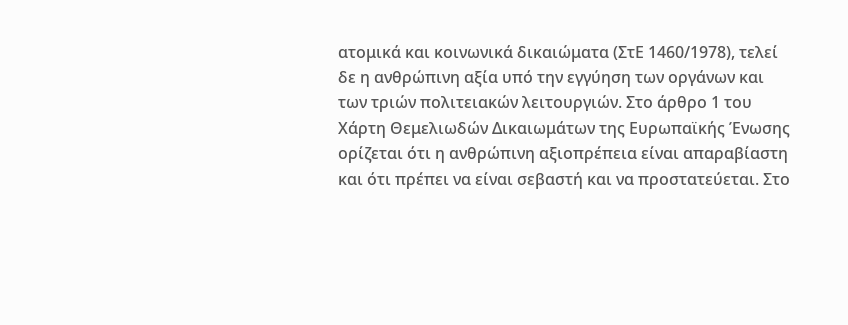ατομικά και κοινωνικά δικαιώματα (ΣτΕ 1460/1978), τελεί δε η ανθρώπινη αξία υπό την εγγύηση των οργάνων και των τριών πολιτειακών λειτουργιών. Στο άρθρο 1 του Χάρτη Θεμελιωδών Δικαιωμάτων της Ευρωπαϊκής Ένωσης ορίζεται ότι η ανθρώπινη αξιοπρέπεια είναι απαραβίαστη και ότι πρέπει να είναι σεβαστή και να προστατεύεται. Στο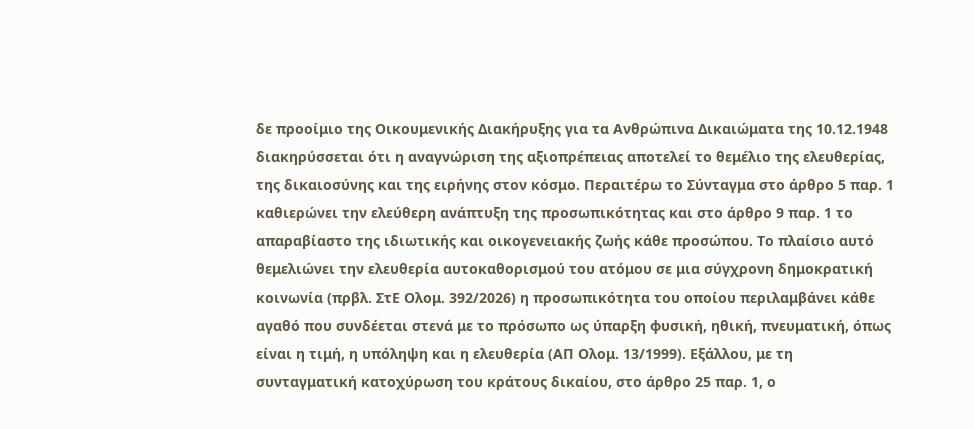δε προοίμιο της Οικουμενικής Διακήρυξης για τα Ανθρώπινα Δικαιώματα της 10.12.1948 διακηρύσσεται ότι η αναγνώριση της αξιοπρέπειας αποτελεί το θεμέλιο της ελευθερίας, της δικαιοσύνης και της ειρήνης στον κόσμο. Περαιτέρω το Σύνταγμα στο άρθρο 5 παρ. 1 καθιερώνει την ελεύθερη ανάπτυξη της προσωπικότητας και στο άρθρο 9 παρ. 1 το απαραβίαστο της ιδιωτικής και οικογενειακής ζωής κάθε προσώπου. Το πλαίσιο αυτό θεμελιώνει την ελευθερία αυτοκαθορισμού του ατόμου σε μια σύγχρονη δημοκρατική κοινωνία (πρβλ. ΣτΕ Ολομ. 392/2026) η προσωπικότητα του οποίου περιλαμβάνει κάθε αγαθό που συνδέεται στενά με το πρόσωπο ως ύπαρξη φυσική, ηθική, πνευματική, όπως είναι η τιμή, η υπόληψη και η ελευθερία (ΑΠ Ολομ. 13/1999). Εξάλλου, με τη συνταγματική κατοχύρωση του κράτους δικαίου, στο άρθρο 25 παρ. 1, ο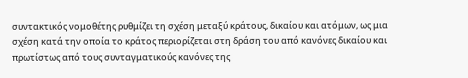συντακτικός νομοθέτης ρυθμίζει τη σχέση μεταξύ κράτους, δικαίου και ατόμων, ως μια σχέση κατά την οποία το κράτος περιορίζεται στη δράση του από κανόνες δικαίου και πρωτίστως από τους συνταγματικούς κανόνες της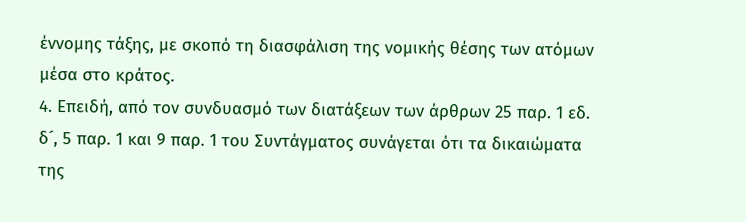έννομης τάξης, με σκοπό τη διασφάλιση της νομικής θέσης των ατόμων μέσα στο κράτος.
4. Επειδή, από τον συνδυασμό των διατάξεων των άρθρων 25 παρ. 1 εδ. δ´, 5 παρ. 1 και 9 παρ. 1 του Συντάγματος συνάγεται ότι τα δικαιώματα της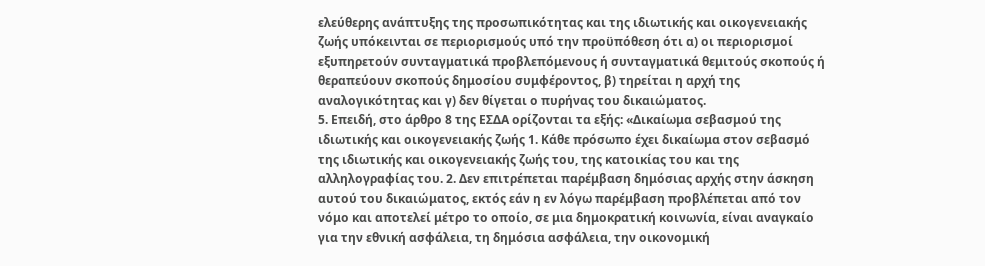ελεύθερης ανάπτυξης της προσωπικότητας και της ιδιωτικής και οικογενειακής ζωής υπόκεινται σε περιορισμούς υπό την προϋπόθεση ότι α) οι περιορισμοί εξυπηρετούν συνταγματικά προβλεπόμενους ή συνταγματικά θεμιτούς σκοπούς ή θεραπεύουν σκοπούς δημοσίου συμφέροντος, β) τηρείται η αρχή της αναλογικότητας και γ) δεν θίγεται ο πυρήνας του δικαιώματος.
5. Επειδή, στο άρθρο 8 της ΕΣΔΑ ορίζονται τα εξής: «Δικαίωμα σεβασμού της ιδιωτικής και οικογενειακής ζωής 1. Κάθε πρόσωπο έχει δικαίωμα στον σεβασμό της ιδιωτικής και οικογενειακής ζωής του, της κατοικίας του και της αλληλογραφίας του. 2. Δεν επιτρέπεται παρέμβαση δημόσιας αρχής στην άσκηση αυτού του δικαιώματος, εκτός εάν η εν λόγω παρέμβαση προβλέπεται από τον νόμο και αποτελεί μέτρο το οποίο, σε μια δημοκρατική κοινωνία, είναι αναγκαίο για την εθνική ασφάλεια, τη δημόσια ασφάλεια, την οικονομική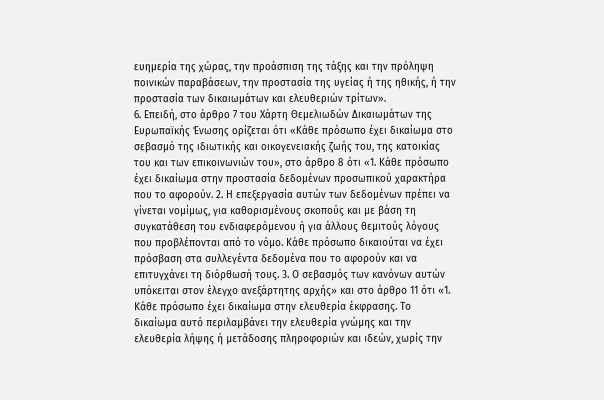ευημερία της χώρας, την προάσπιση της τάξης και την πρόληψη ποινικών παραβάσεων, την προστασία της υγείας ή της ηθικής, ή την προστασία των δικαιωμάτων και ελευθεριών τρίτων».
6. Επειδή, στο άρθρο 7 του Χάρτη Θεμελιωδών Δικαιωμάτων της Ευρωπαϊκής Ένωσης ορίζεται ότι «Κάθε πρόσωπο έχει δικαίωμα στο σεβασμό της ιδιωτικής και οικογενειακής ζωής του, της κατοικίας του και των επικοινωνιών του», στο άρθρο 8 ότι «1. Κάθε πρόσωπο έχει δικαίωμα στην προστασία δεδομένων προσωπικού χαρακτήρα που το αφορούν. 2. Η επεξεργασία αυτών των δεδομένων πρέπει να γίνεται νομίμως, για καθορισμένους σκοπούς και με βάση τη συγκατάθεση του ενδιαφερόμενου ή για άλλους θεμιτούς λόγους που προβλέπονται από το νόμο. Κάθε πρόσωπο δικαιούται να έχει πρόσβαση στα συλλεγέντα δεδομένα που το αφορούν και να επιτυγχάνει τη διόρθωσή τους. 3. Ο σεβασμός των κανόνων αυτών υπόκειται στον έλεγχο ανεξάρτητης αρχής» και στο άρθρο 11 ότι «1. Κάθε πρόσωπο έχει δικαίωμα στην ελευθερία έκφρασης. Το δικαίωμα αυτό περιλαμβάνει την ελευθερία γνώμης και την ελευθερία λήψης ή μετάδοσης πληροφοριών και ιδεών, χωρίς την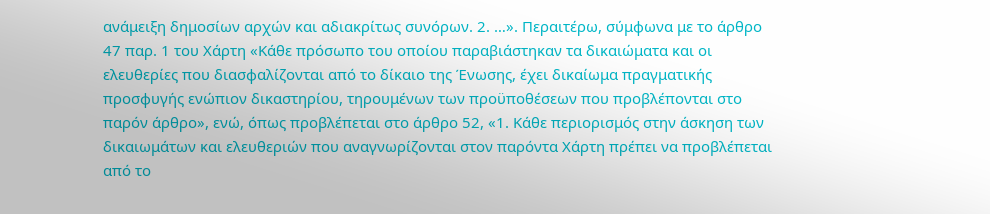ανάμειξη δημοσίων αρχών και αδιακρίτως συνόρων. 2. …». Περαιτέρω, σύμφωνα με το άρθρο 47 παρ. 1 του Χάρτη «Κάθε πρόσωπο του οποίου παραβιάστηκαν τα δικαιώματα και οι ελευθερίες που διασφαλίζονται από το δίκαιο της Ένωσης, έχει δικαίωμα πραγματικής προσφυγής ενώπιον δικαστηρίου, τηρουμένων των προϋποθέσεων που προβλέπονται στο παρόν άρθρο», ενώ, όπως προβλέπεται στο άρθρο 52, «1. Κάθε περιορισμός στην άσκηση των δικαιωμάτων και ελευθεριών που αναγνωρίζονται στον παρόντα Χάρτη πρέπει να προβλέπεται από το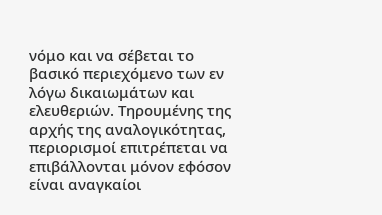νόμο και να σέβεται το βασικό περιεχόμενο των εν λόγω δικαιωμάτων και ελευθεριών. Τηρουμένης της αρχής της αναλογικότητας, περιορισμοί επιτρέπεται να επιβάλλονται μόνον εφόσον είναι αναγκαίοι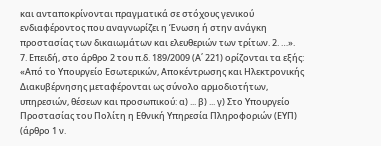και ανταποκρίνονται πραγματικά σε στόχους γενικού ενδιαφέροντος που αναγνωρίζει η Ένωση ή στην ανάγκη προστασίας των δικαιωμάτων και ελευθεριών των τρίτων. 2. …».
7. Επειδή, στο άρθρο 2 του π.δ. 189/2009 (Α΄ 221) ορίζονται τα εξής: «Από το Υπουργείο Εσωτερικών, Αποκέντρωσης και Ηλεκτρονικής Διακυβέρνησης μεταφέρονται ως σύνολο αρμοδιοτήτων, υπηρεσιών, θέσεων και προσωπικού: α) ... β) ... γ) Στο Υπουργείο Προστασίας του Πολίτη η Εθνική Υπηρεσία Πληροφοριών (ΕΥΠ) (άρθρο 1 ν.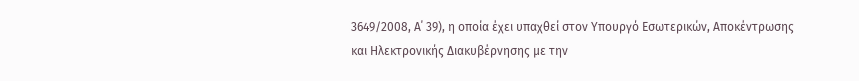3649/2008, Α΄ 39), η οποία έχει υπαχθεί στον Υπουργό Εσωτερικών, Αποκέντρωσης και Ηλεκτρονικής Διακυβέρνησης με την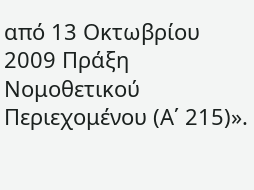από 13 Οκτωβρίου 2009 Πράξη Νομοθετικού Περιεχομένου (Α΄ 215)».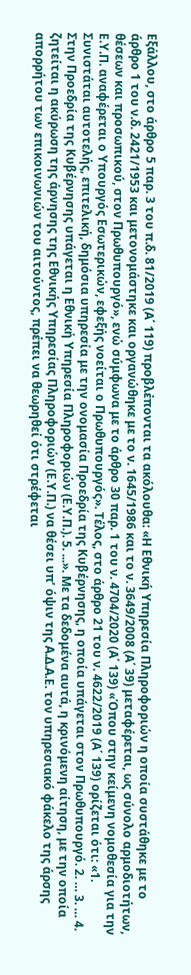Εξάλλου, στο άρθρο 5 παρ. 3 του π.δ. 81/2019 (Α΄ 119) προβλέπονται τα ακόλουθα: «Η Εθνική Υπηρεσία Πληροφοριών η οποία συστάθηκε με το άρθρο 1 του ν.δ. 2421/1953 και μετονομάστηκε και οργανώθηκε με το ν. 1645/1986 και το ν. 3649/2008 (Α΄ 39) μεταφέρεται, ως σύνολο αρμοδιοτήτων, θέσεων και προσωπικού, στον Πρωθυπουργό», ενώ σύμφωνα με το άρθρο 30 παρ. 1 του ν. 4704/2020 (Α΄ 139) «Όπου στην κείμενη νομοθεσία για την Ε.Υ.Π. αναφέρεται ο Υπουργός Εσωτερικών, εφεξής νοείται ο Πρωθυπουργός». Τέλος, στο άρθρο 21 του ν. 4622/2019 (Α΄ 139) ορίζεται ότι: «1. Συνιστάται αυτοτελής, επιτελική, δημόσια υπηρεσία με την ονομασία Προεδρία της Κυβέρνησης, η οποία υπάγεται στον Πρωθυπουργό. 2. … 3. … 4. Στην Προεδρία της Κυβέρνησης υπάγεται η Εθνική Υπηρεσία Πληροφοριών (Ε.Υ.Π.). 5. ...». Με τα δεδομένα αυτά, η κρινόμενη αίτηση, με την οποία ζητείται η ακύρωση της άρνησης της Εθνικής Υπηρεσίας Πληροφοριών (Ε.Υ.Π.) να θέσει υπ’ όψιν της Α.Δ.Α.Ε. τον υπηρεσιακό φάκελο της άρσης απορρήτου των επικοινωνιών του αιτούντος, πρέπει να θεωρηθεί ότι στρέφεται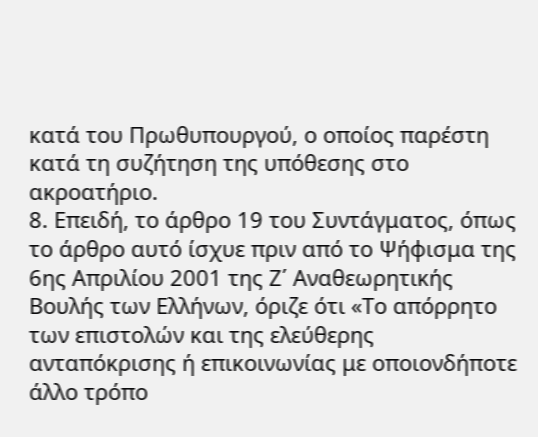κατά του Πρωθυπουργού, ο οποίος παρέστη κατά τη συζήτηση της υπόθεσης στο ακροατήριο.
8. Επειδή, το άρθρο 19 του Συντάγματος, όπως το άρθρο αυτό ίσχυε πριν από το Ψήφισμα της 6ης Απριλίου 2001 της Ζ΄ Αναθεωρητικής Βουλής των Ελλήνων, όριζε ότι «Το απόρρητο των επιστολών και της ελεύθερης ανταπόκρισης ή επικοινωνίας με οποιονδήποτε άλλο τρόπο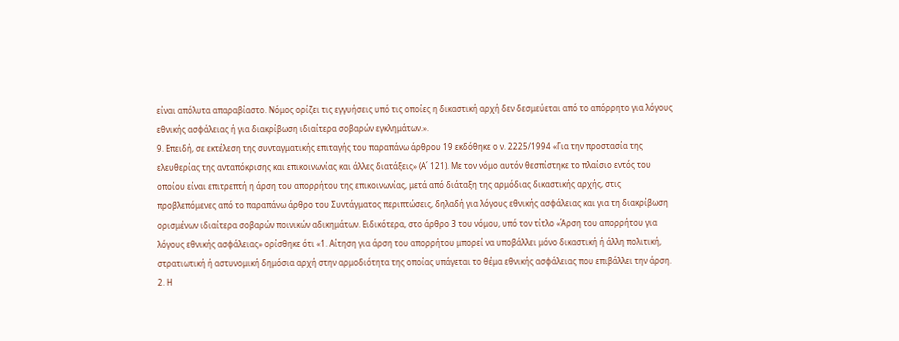είναι απόλυτα απαραβίαστο. Νόμος ορίζει τις εγγυήσεις υπό τις οποίες η δικαστική αρχή δεν δεσμεύεται από το απόρρητο για λόγους εθνικής ασφάλειας ή για διακρίβωση ιδιαίτερα σοβαρών εγκλημάτων.».
9. Επειδή, σε εκτέλεση της συνταγματικής επιταγής του παραπάνω άρθρου 19 εκδόθηκε ο ν. 2225/1994 «Για την προστασία της ελευθερίας της ανταπόκρισης και επικοινωνίας και άλλες διατάξεις» (Α΄ 121). Με τον νόμο αυτόν θεσπίστηκε το πλαίσιο εντός του οποίου είναι επιτρεπτή η άρση του απορρήτου της επικοινωνίας, μετά από διάταξη της αρμόδιας δικαστικής αρχής, στις προβλεπόμενες από το παραπάνω άρθρο του Συντάγματος περιπτώσεις, δηλαδή για λόγους εθνικής ασφάλειας και για τη διακρίβωση ορισμένων ιδιαίτερα σοβαρών ποινικών αδικημάτων. Ειδικότερα, στο άρθρο 3 του νόμου, υπό τον τίτλο «Άρση του απορρήτου για λόγους εθνικής ασφάλειας» ορίσθηκε ότι «1. Αίτηση για άρση του απορρήτου μπορεί να υποβάλλει μόνο δικαστική ή άλλη πολιτική, στρατιωτική ή αστυνομική δημόσια αρχή στην αρμοδιότητα της οποίας υπάγεται το θέμα εθνικής ασφάλειας που επιβάλλει την άρση. 2. Η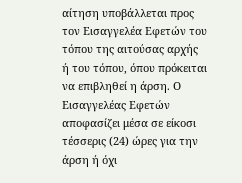αίτηση υποβάλλεται προς τον Εισαγγελέα Εφετών του τόπου της αιτούσας αρχής ή του τόπου, όπου πρόκειται να επιβληθεί η άρση. Ο Εισαγγελέας Εφετών αποφασίζει μέσα σε είκοσι τέσσερις (24) ώρες για την άρση ή όχι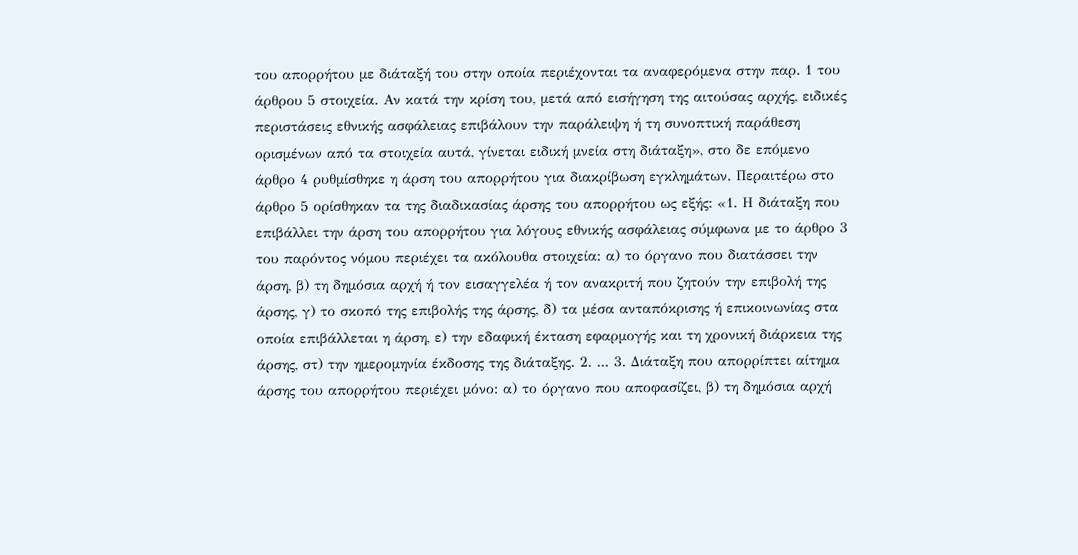του απορρήτου με διάταξή του στην οποία περιέχονται τα αναφερόμενα στην παρ. 1 του άρθρου 5 στοιχεία. Αν κατά την κρίση του, μετά από εισήγηση της αιτούσας αρχής, ειδικές περιστάσεις εθνικής ασφάλειας επιβάλουν την παράλειψη ή τη συνοπτική παράθεση ορισμένων από τα στοιχεία αυτά, γίνεται ειδική μνεία στη διάταξη», στο δε επόμενο άρθρο 4 ρυθμίσθηκε η άρση του απορρήτου για διακρίβωση εγκλημάτων. Περαιτέρω στο άρθρο 5 ορίσθηκαν τα της διαδικασίας άρσης του απορρήτου ως εξής: «1. Η διάταξη που επιβάλλει την άρση του απορρήτου για λόγους εθνικής ασφάλειας σύμφωνα με το άρθρο 3 του παρόντος νόμου περιέχει τα ακόλουθα στοιχεία: α) το όργανο που διατάσσει την άρση, β) τη δημόσια αρχή ή τον εισαγγελέα ή τον ανακριτή που ζητούν την επιβολή της άρσης, γ) το σκοπό της επιβολής της άρσης, δ) τα μέσα ανταπόκρισης ή επικοινωνίας στα οποία επιβάλλεται η άρση, ε) την εδαφική έκταση εφαρμογής και τη χρονική διάρκεια της άρσης, στ) την ημερομηνία έκδοσης της διάταξης. 2. ... 3. Διάταξη που απορρίπτει αίτημα άρσης του απορρήτου περιέχει μόνο: α) το όργανο που αποφασίζει, β) τη δημόσια αρχή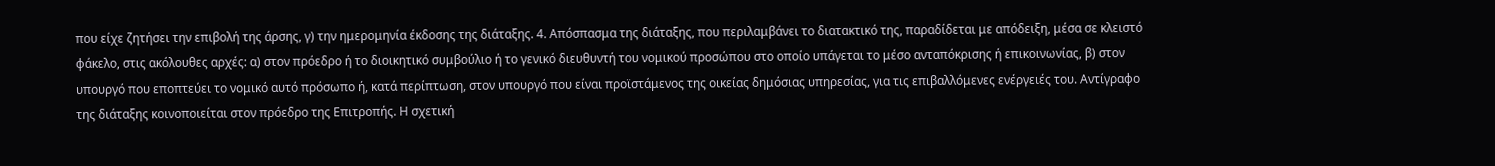που είχε ζητήσει την επιβολή της άρσης, γ) την ημερομηνία έκδοσης της διάταξης. 4. Απόσπασμα της διάταξης, που περιλαμβάνει το διατακτικό της, παραδίδεται με απόδειξη, μέσα σε κλειστό φάκελο, στις ακόλουθες αρχές: α) στον πρόεδρο ή το διοικητικό συμβούλιο ή το γενικό διευθυντή του νομικού προσώπου στο οποίο υπάγεται το μέσο ανταπόκρισης ή επικοινωνίας, β) στον υπουργό που εποπτεύει το νομικό αυτό πρόσωπο ή, κατά περίπτωση, στον υπουργό που είναι προϊστάμενος της οικείας δημόσιας υπηρεσίας, για τις επιβαλλόμενες ενέργειές του. Αντίγραφο της διάταξης κοινοποιείται στον πρόεδρο της Επιτροπής. Η σχετική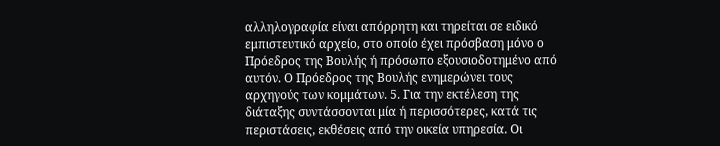αλληλογραφία είναι απόρρητη και τηρείται σε ειδικό εμπιστευτικό αρχείο, στο οποίο έχει πρόσβαση μόνο ο Πρόεδρος της Βουλής ή πρόσωπο εξουσιοδοτημένο από αυτόν. Ο Πρόεδρος της Βουλής ενημερώνει τους αρχηγούς των κομμάτων. 5. Για την εκτέλεση της διάταξης συντάσσονται μία ή περισσότερες, κατά τις περιστάσεις, εκθέσεις από την οικεία υπηρεσία. Οι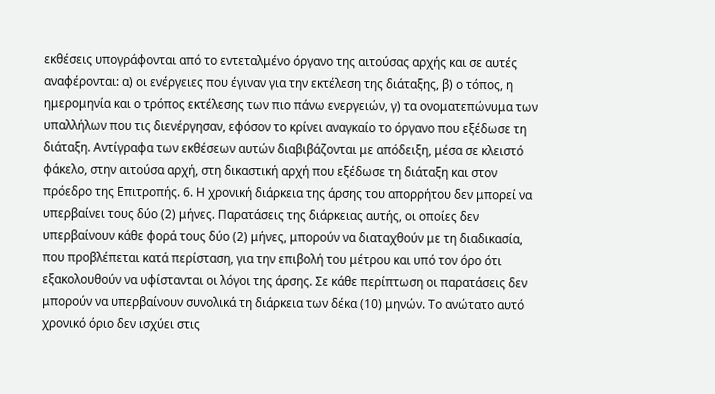εκθέσεις υπογράφονται από το εντεταλμένο όργανο της αιτούσας αρχής και σε αυτές αναφέρονται: α) οι ενέργειες που έγιναν για την εκτέλεση της διάταξης, β) ο τόπος, η ημερομηνία και ο τρόπος εκτέλεσης των πιο πάνω ενεργειών, γ) τα ονοματεπώνυμα των υπαλλήλων που τις διενέργησαν, εφόσον το κρίνει αναγκαίο το όργανο που εξέδωσε τη διάταξη. Αντίγραφα των εκθέσεων αυτών διαβιβάζονται με απόδειξη, μέσα σε κλειστό φάκελο, στην αιτούσα αρχή, στη δικαστική αρχή που εξέδωσε τη διάταξη και στον πρόεδρο της Επιτροπής. 6. Η χρονική διάρκεια της άρσης του απορρήτου δεν μπορεί να υπερβαίνει τους δύο (2) μήνες. Παρατάσεις της διάρκειας αυτής, οι οποίες δεν υπερβαίνουν κάθε φορά τους δύο (2) μήνες, μπορούν να διαταχθούν με τη διαδικασία, που προβλέπεται κατά περίσταση, για την επιβολή του μέτρου και υπό τον όρο ότι εξακολουθούν να υφίστανται οι λόγοι της άρσης. Σε κάθε περίπτωση οι παρατάσεις δεν μπορούν να υπερβαίνουν συνολικά τη διάρκεια των δέκα (10) μηνών. Το ανώτατο αυτό χρονικό όριο δεν ισχύει στις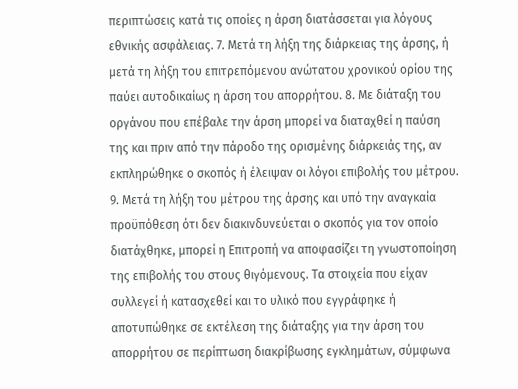περιπτώσεις κατά τις οποίες η άρση διατάσσεται για λόγους εθνικής ασφάλειας. 7. Μετά τη λήξη της διάρκειας της άρσης, ή μετά τη λήξη του επιτρεπόμενου ανώτατου χρονικού ορίου της παύει αυτοδικαίως η άρση του απορρήτου. 8. Με διάταξη του οργάνου που επέβαλε την άρση μπορεί να διαταχθεί η παύση της και πριν από την πάροδο της ορισμένης διάρκειάς της, αν εκπληρώθηκε ο σκοπός ή έλειψαν οι λόγοι επιβολής του μέτρου. 9. Μετά τη λήξη του μέτρου της άρσης και υπό την αναγκαία προϋπόθεση ότι δεν διακινδυνεύεται ο σκοπός για τον οποίο διατάχθηκε, μπορεί η Επιτροπή να αποφασίζει τη γνωστοποίηση της επιβολής του στους θιγόμενους. Τα στοιχεία που είχαν συλλεγεί ή κατασχεθεί και το υλικό που εγγράφηκε ή αποτυπώθηκε σε εκτέλεση της διάταξης για την άρση του απορρήτου σε περίπτωση διακρίβωσης εγκλημάτων, σύμφωνα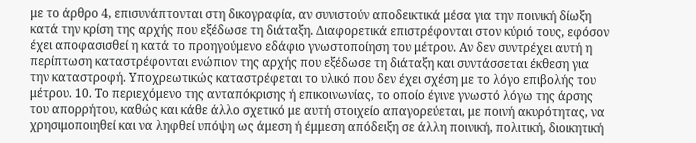με το άρθρο 4, επισυνάπτονται στη δικογραφία, αν συνιστούν αποδεικτικά μέσα για την ποινική δίωξη κατά την κρίση της αρχής που εξέδωσε τη διάταξη. Διαφορετικά επιστρέφονται στον κύριό τους, εφόσον έχει αποφασισθεί η κατά το προηγούμενο εδάφιο γνωστοποίηση του μέτρου. Αν δεν συντρέχει αυτή η περίπτωση καταστρέφονται ενώπιον της αρχής που εξέδωσε τη διάταξη και συντάσσεται έκθεση για την καταστροφή. Υποχρεωτικώς καταστρέφεται το υλικό που δεν έχει σχέση με το λόγο επιβολής του μέτρου. 10. Το περιεχόμενο της ανταπόκρισης ή επικοινωνίας, το οποίο έγινε γνωστό λόγω της άρσης του απορρήτου, καθώς και κάθε άλλο σχετικό με αυτή στοιχείο απαγορεύεται, με ποινή ακυρότητας, να χρησιμοποιηθεί και να ληφθεί υπόψη ως άμεση ή έμμεση απόδειξη σε άλλη ποινική, πολιτική, διοικητική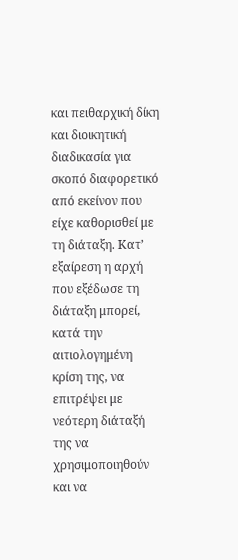και πειθαρχική δίκη και διοικητική διαδικασία για σκοπό διαφορετικό από εκείνον που είχε καθορισθεί με τη διάταξη. Κατ’ εξαίρεση η αρχή που εξέδωσε τη διάταξη μπορεί, κατά την αιτιολογημένη κρίση της, να επιτρέψει με νεότερη διάταξή της να χρησιμοποιηθούν και να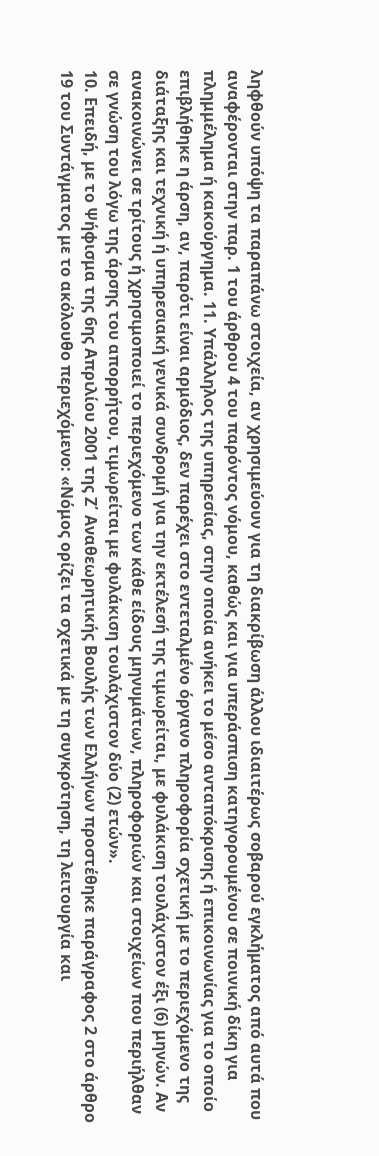ληφθούν υπόψη τα παραπάνω στοιχεία, αν χρησιμεύουν για τη διακρίβωση άλλου ιδιαιτέρως σοβαρού εγκλήματος από αυτά που αναφέρονται στην παρ. 1 του άρθρου 4 του παρόντος νόμου, καθώς και για υπεράσπιση κατηγορουμένου σε ποινική δίκη για πλημμέλημα ή κακούργημα. 11. Υπάλληλος της υπηρεσίας, στην οποία ανήκει το μέσο ανταπόκρισης ή επικοινωνίας για το οποίο επιβλήθηκε η άρση, αν, παρότι είναι αρμόδιος, δεν παρέχει στο εντεταλμένο όργανο πληροφορία σχετική με το περιεχόμενο της διάταξης και τεχνική ή υπηρεσιακή γενικά συνδρομή για την εκτέλεσή της τιμωρείται, με φυλάκιση τουλάχιστον έξι (6) μηνών. Αν ανακοινώνει σε τρίτους ή χρησιμοποιεί το περιεχόμενο των κάθε είδους μηνυμάτων, πληροφοριών και στοιχείων που περιήλθαν σε γνώση του λόγω της άρσης του απορρήτου, τιμωρείται με φυλάκιση τουλάχιστον δύο (2) ετών».
10. Επειδή, με το Ψήφισμα της 6ης Απριλίου 2001 της Ζ΄ Αναθεωρητικής Βουλής των Ελλήνων προστέθηκε παράγραφος 2 στο άρθρο 19 του Συντάγματος με το ακόλουθο περιεχόμενο: «Νόμος ορίζει τα σχετικά με τη συγκρότηση, τη λειτουργία και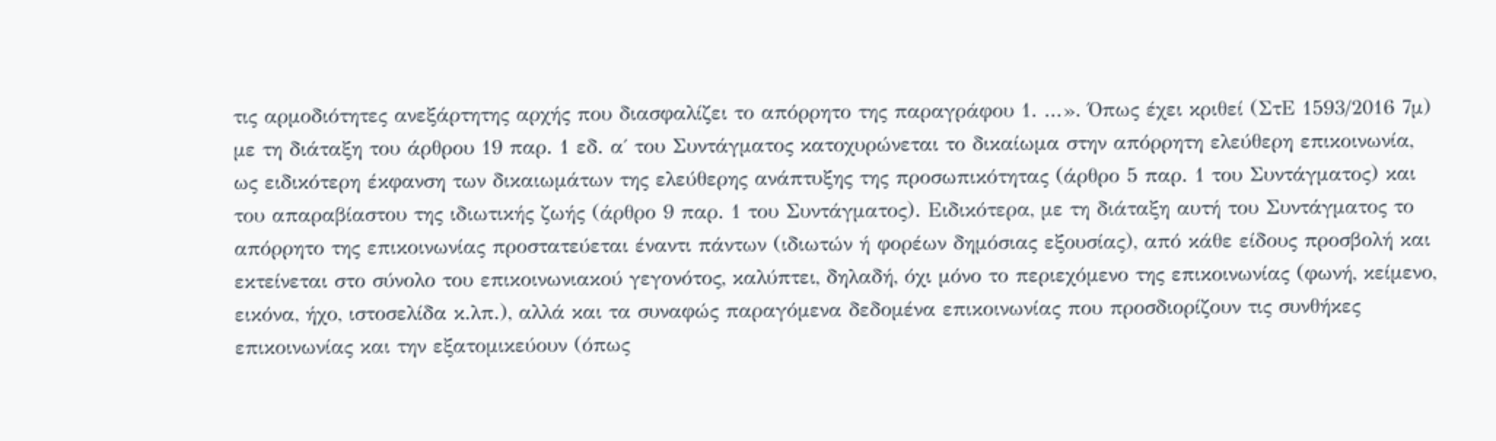τις αρμοδιότητες ανεξάρτητης αρχής που διασφαλίζει το απόρρητο της παραγράφου 1. ...». Όπως έχει κριθεί (ΣτΕ 1593/2016 7μ) με τη διάταξη του άρθρου 19 παρ. 1 εδ. α΄ του Συντάγματος κατοχυρώνεται το δικαίωμα στην απόρρητη ελεύθερη επικοινωνία, ως ειδικότερη έκφανση των δικαιωμάτων της ελεύθερης ανάπτυξης της προσωπικότητας (άρθρο 5 παρ. 1 του Συντάγματος) και του απαραβίαστου της ιδιωτικής ζωής (άρθρο 9 παρ. 1 του Συντάγματος). Ειδικότερα, με τη διάταξη αυτή του Συντάγματος το απόρρητο της επικοινωνίας προστατεύεται έναντι πάντων (ιδιωτών ή φορέων δημόσιας εξουσίας), από κάθε είδους προσβολή και εκτείνεται στο σύνολο του επικοινωνιακού γεγονότος, καλύπτει, δηλαδή, όχι μόνο το περιεχόμενο της επικοινωνίας (φωνή, κείμενο, εικόνα, ήχο, ιστοσελίδα κ.λπ.), αλλά και τα συναφώς παραγόμενα δεδομένα επικοινωνίας που προσδιορίζουν τις συνθήκες επικοινωνίας και την εξατομικεύουν (όπως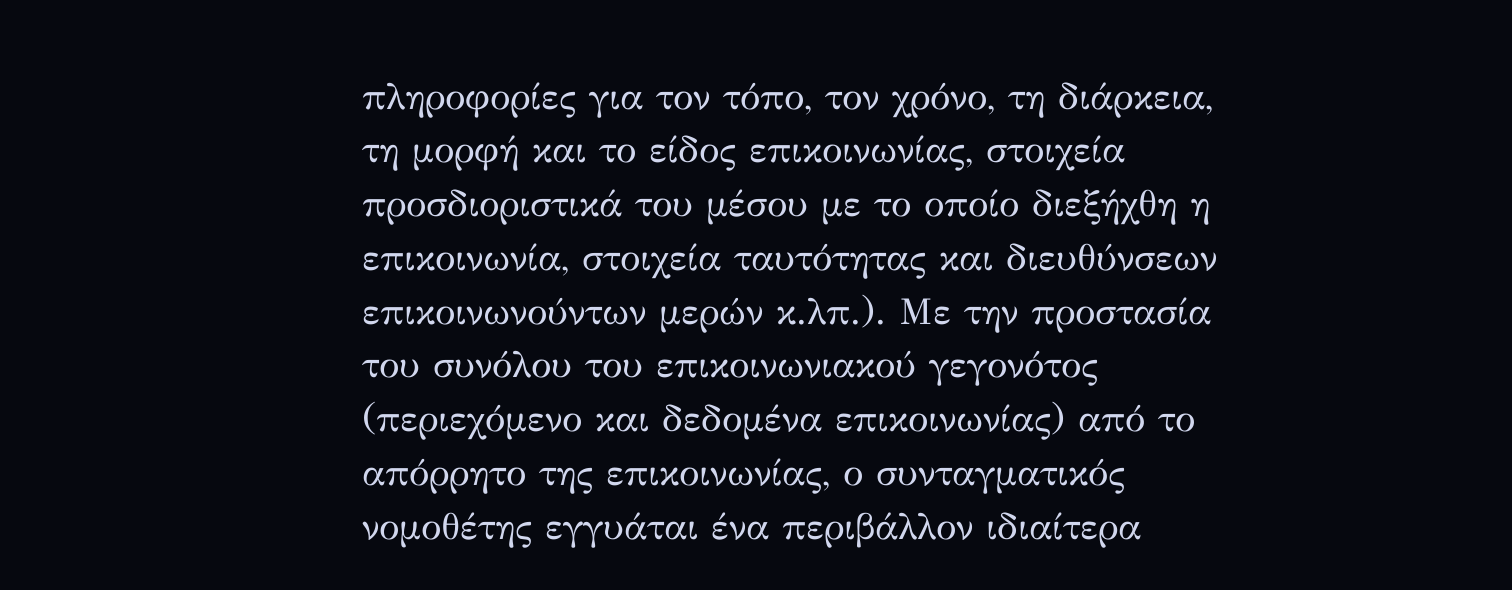πληροφορίες για τον τόπο, τον χρόνο, τη διάρκεια, τη μορφή και το είδος επικοινωνίας, στοιχεία προσδιοριστικά του μέσου με το οποίο διεξήχθη η επικοινωνία, στοιχεία ταυτότητας και διευθύνσεων επικοινωνούντων μερών κ.λπ.). Με την προστασία του συνόλου του επικοινωνιακού γεγονότος (περιεχόμενο και δεδομένα επικοινωνίας) από το απόρρητο της επικοινωνίας, ο συνταγματικός νομοθέτης εγγυάται ένα περιβάλλον ιδιαίτερα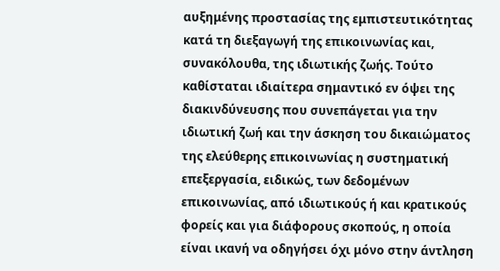αυξημένης προστασίας της εμπιστευτικότητας κατά τη διεξαγωγή της επικοινωνίας και, συνακόλουθα, της ιδιωτικής ζωής. Τούτο καθίσταται ιδιαίτερα σημαντικό εν όψει της διακινδύνευσης που συνεπάγεται για την ιδιωτική ζωή και την άσκηση του δικαιώματος της ελεύθερης επικοινωνίας η συστηματική επεξεργασία, ειδικώς, των δεδομένων επικοινωνίας, από ιδιωτικούς ή και κρατικούς φορείς και για διάφορους σκοπούς, η οποία είναι ικανή να οδηγήσει όχι μόνο στην άντληση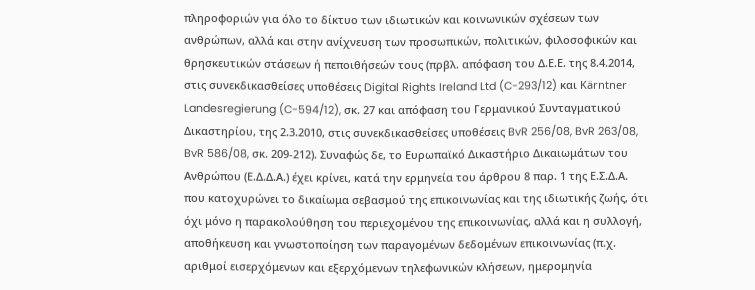πληροφοριών για όλο το δίκτυο των ιδιωτικών και κοινωνικών σχέσεων των ανθρώπων, αλλά και στην ανίχνευση των προσωπικών, πολιτικών, φιλοσοφικών και θρησκευτικών στάσεων ή πεποιθήσεών τους (πρβλ. απόφαση του Δ.Ε.Ε. της 8.4.2014, στις συνεκδικασθείσες υποθέσεις Digital Rights Ireland Ltd (C-293/12) και Kärntner Landesregierung (C-594/12), σκ. 27 και απόφαση του Γερμανικού Συνταγματικού Δικαστηρίου, της 2.3.2010, στις συνεκδικασθείσες υποθέσεις BvR 256/08, BvR 263/08, BvR 586/08, σκ. 209-212). Συναφώς δε, το Ευρωπαϊκό Δικαστήριο Δικαιωμάτων του Ανθρώπου (Ε.Δ.Δ.Α.) έχει κρίνει, κατά την ερμηνεία του άρθρου 8 παρ. 1 της Ε.Σ.Δ.Α. που κατοχυρώνει το δικαίωμα σεβασμού της επικοινωνίας και της ιδιωτικής ζωής, ότι όχι μόνο η παρακολούθηση του περιεχομένου της επικοινωνίας, αλλά και η συλλογή, αποθήκευση και γνωστοποίηση των παραγομένων δεδομένων επικοινωνίας (π.χ. αριθμοί εισερχόμενων και εξερχόμενων τηλεφωνικών κλήσεων, ημερομηνία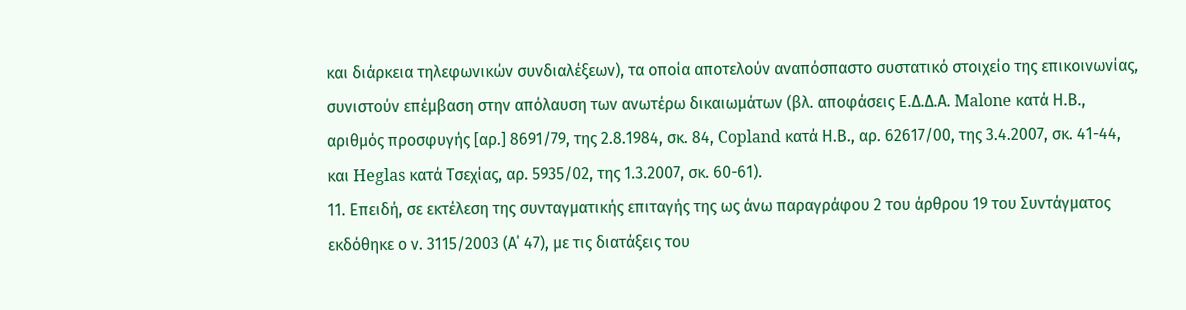και διάρκεια τηλεφωνικών συνδιαλέξεων), τα οποία αποτελούν αναπόσπαστο συστατικό στοιχείο της επικοινωνίας, συνιστούν επέμβαση στην απόλαυση των ανωτέρω δικαιωμάτων (βλ. αποφάσεις Ε.Δ.Δ.Α. Malone κατά Η.Β., αριθμός προσφυγής [αρ.] 8691/79, της 2.8.1984, σκ. 84, Copland κατά Η.Β., αρ. 62617/00, της 3.4.2007, σκ. 41-44, και Heglas κατά Τσεχίας, αρ. 5935/02, της 1.3.2007, σκ. 60-61).
11. Επειδή, σε εκτέλεση της συνταγματικής επιταγής της ως άνω παραγράφου 2 του άρθρου 19 του Συντάγματος εκδόθηκε ο ν. 3115/2003 (Α΄ 47), με τις διατάξεις του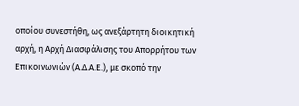οποίου συνεστήθη, ως ανεξάρτητη διοικητική αρχή, η Αρχή Διασφάλισης του Απορρήτου των Επικοινωνιών (Α.Δ.Α.Ε.), με σκοπό την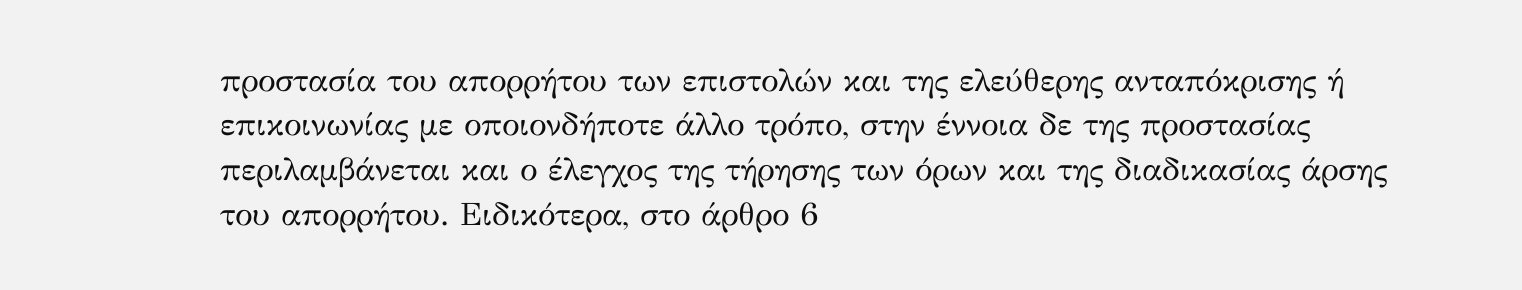προστασία του απορρήτου των επιστολών και της ελεύθερης ανταπόκρισης ή επικοινωνίας με οποιονδήποτε άλλο τρόπο, στην έννοια δε της προστασίας περιλαμβάνεται και ο έλεγχος της τήρησης των όρων και της διαδικασίας άρσης του απορρήτου. Ειδικότερα, στο άρθρο 6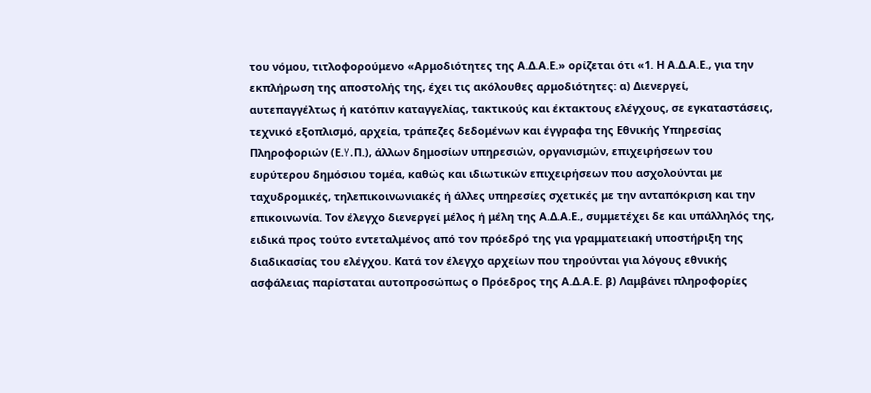του νόμου, τιτλοφορούμενο «Αρμοδιότητες της Α.Δ.Α.Ε.» ορίζεται ότι «1. Η Α.Δ.Α.Ε., για την εκπλήρωση της αποστολής της, έχει τις ακόλουθες αρμοδιότητες: α) Διενεργεί, αυτεπαγγέλτως ή κατόπιν καταγγελίας, τακτικούς και έκτακτους ελέγχους, σε εγκαταστάσεις, τεχνικό εξοπλισμό, αρχεία, τράπεζες δεδομένων και έγγραφα της Εθνικής Υπηρεσίας Πληροφοριών (Ε.Y.Π.), άλλων δημοσίων υπηρεσιών, οργανισμών, επιχειρήσεων του ευρύτερου δημόσιου τομέα, καθώς και ιδιωτικών επιχειρήσεων που ασχολούνται με ταχυδρομικές, τηλεπικοινωνιακές ή άλλες υπηρεσίες σχετικές με την ανταπόκριση και την επικοινωνία. Τον έλεγχο διενεργεί μέλος ή μέλη της Α.Δ.Α.Ε., συμμετέχει δε και υπάλληλός της, ειδικά προς τούτο εντεταλμένος από τον πρόεδρό της για γραμματειακή υποστήριξη της διαδικασίας του ελέγχου. Κατά τον έλεγχο αρχείων που τηρούνται για λόγους εθνικής ασφάλειας παρίσταται αυτοπροσώπως ο Πρόεδρος της Α.Δ.Α.Ε. β) Λαμβάνει πληροφορίες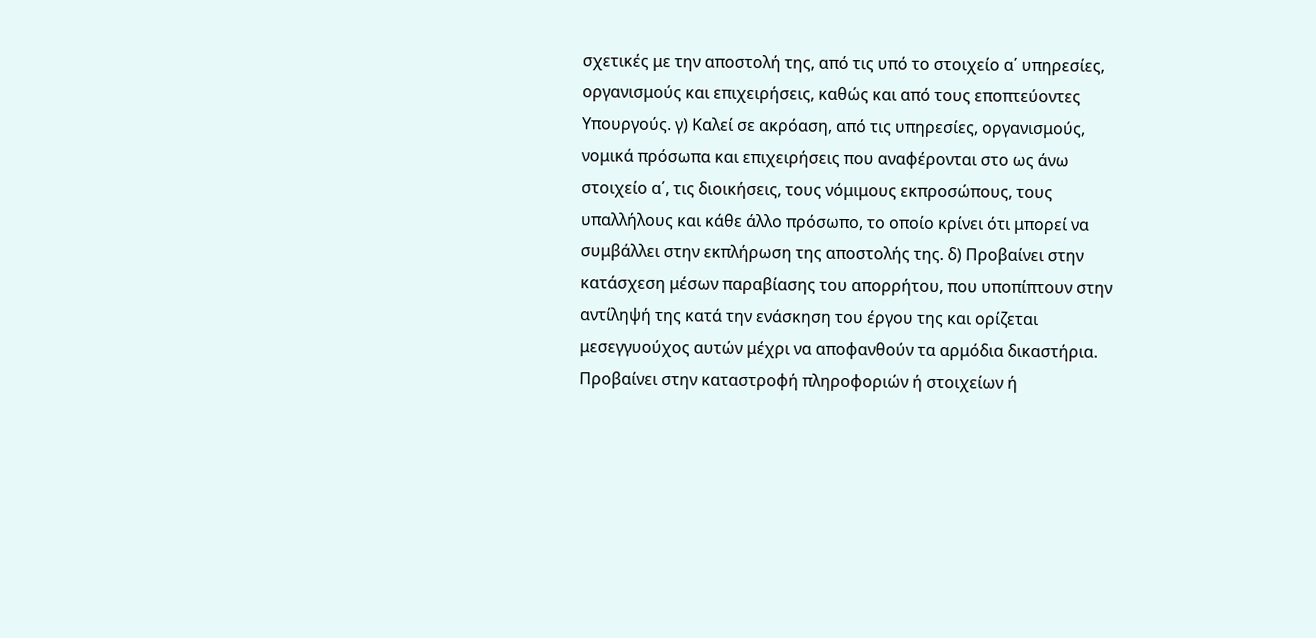σχετικές με την αποστολή της, από τις υπό το στοιχείο α΄ υπηρεσίες, οργανισμούς και επιχειρήσεις, καθώς και από τους εποπτεύοντες Υπουργούς. γ) Καλεί σε ακρόαση, από τις υπηρεσίες, οργανισμούς, νομικά πρόσωπα και επιχειρήσεις που αναφέρονται στο ως άνω στοιχείο α΄, τις διοικήσεις, τους νόμιμους εκπροσώπους, τους υπαλλήλους και κάθε άλλο πρόσωπο, το οποίο κρίνει ότι μπορεί να συμβάλλει στην εκπλήρωση της αποστολής της. δ) Προβαίνει στην κατάσχεση μέσων παραβίασης του απορρήτου, που υποπίπτουν στην αντίληψή της κατά την ενάσκηση του έργου της και ορίζεται μεσεγγυούχος αυτών μέχρι να αποφανθούν τα αρμόδια δικαστήρια. Προβαίνει στην καταστροφή πληροφοριών ή στοιχείων ή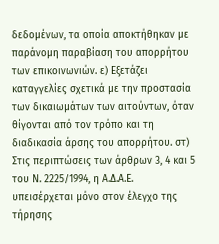δεδομένων, τα οποία αποκτήθηκαν με παράνομη παραβίαση του απορρήτου των επικοινωνιών. ε) Εξετάζει καταγγελίες σχετικά με την προστασία των δικαιωμάτων των αιτούντων, όταν θίγονται από τον τρόπο και τη διαδικασία άρσης του απορρήτου. στ) Στις περιπτώσεις των άρθρων 3, 4 και 5 του Ν. 2225/1994, η Α.Δ.Α.Ε. υπεισέρχεται μόνο στον έλεγχο της τήρησης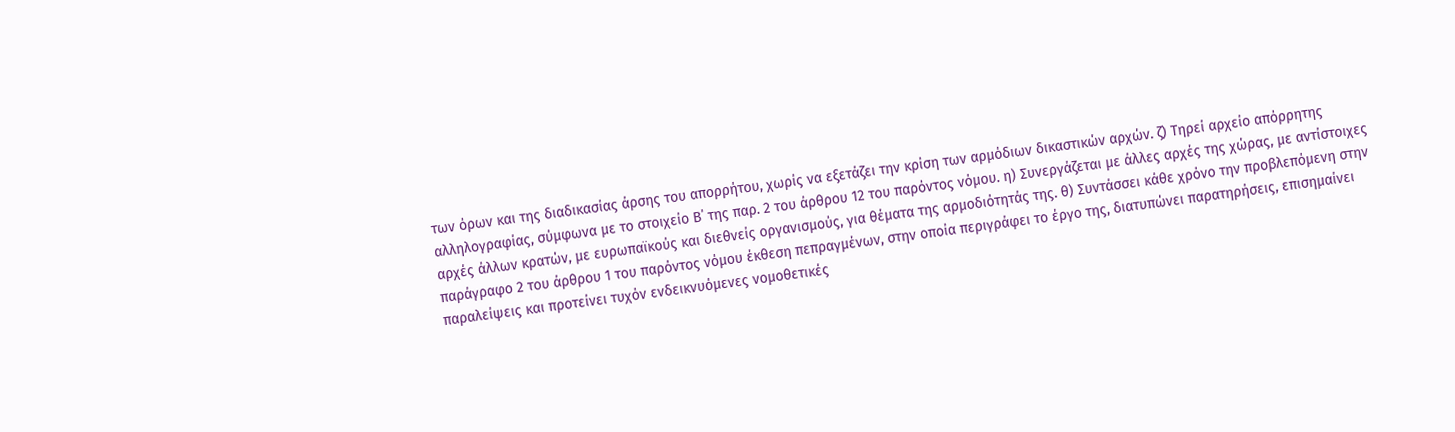των όρων και της διαδικασίας άρσης του απορρήτου, χωρίς να εξετάζει την κρίση των αρμόδιων δικαστικών αρχών. ζ) Τηρεί αρχείο απόρρητης αλληλογραφίας, σύμφωνα με το στοιχείο Β΄ της παρ. 2 του άρθρου 12 του παρόντος νόμου. η) Συνεργάζεται με άλλες αρχές της χώρας, με αντίστοιχες αρχές άλλων κρατών, με ευρωπαϊκούς και διεθνείς οργανισμούς, για θέματα της αρμοδιότητάς της. θ) Συντάσσει κάθε χρόνο την προβλεπόμενη στην παράγραφο 2 του άρθρου 1 του παρόντος νόμου έκθεση πεπραγμένων, στην οποία περιγράφει το έργο της, διατυπώνει παρατηρήσεις, επισημαίνει παραλείψεις και προτείνει τυχόν ενδεικνυόμενες νομοθετικές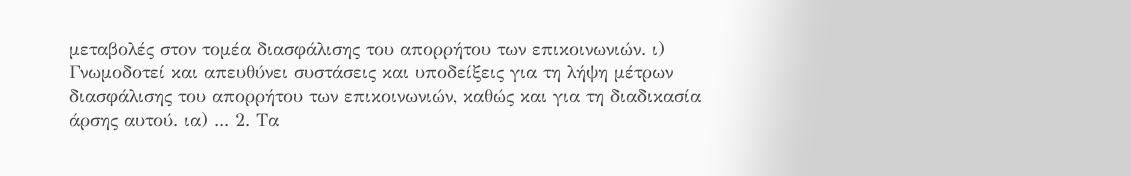μεταβολές στον τομέα διασφάλισης του απορρήτου των επικοινωνιών. ι) Γνωμοδοτεί και απευθύνει συστάσεις και υποδείξεις για τη λήψη μέτρων διασφάλισης του απορρήτου των επικοινωνιών, καθώς και για τη διαδικασία άρσης αυτού. ια) ... 2. Τα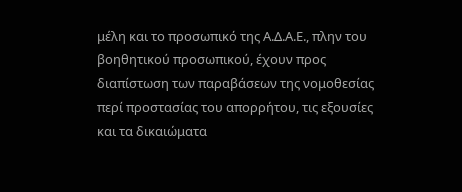μέλη και το προσωπικό της Α.Δ.Α.Ε., πλην του βοηθητικού προσωπικού, έχουν προς διαπίστωση των παραβάσεων της νομοθεσίας περί προστασίας του απορρήτου, τις εξουσίες και τα δικαιώματα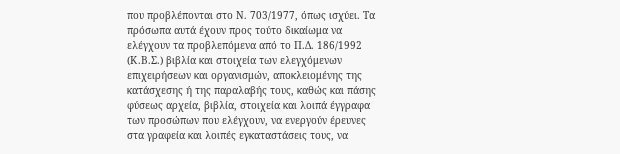που προβλέπονται στο Ν. 703/1977, όπως ισχύει. Τα πρόσωπα αυτά έχουν προς τούτο δικαίωμα να ελέγχουν τα προβλεπόμενα από το Π.Δ. 186/1992 (Κ.Β.Σ.) βιβλία και στοιχεία των ελεγχόμενων επιχειρήσεων και οργανισμών, αποκλειομένης της κατάσχεσης ή της παραλαβής τους, καθώς και πάσης φύσεως αρχεία, βιβλία, στοιχεία και λοιπά έγγραφα των προσώπων που ελέγχουν, να ενεργούν έρευνες στα γραφεία και λοιπές εγκαταστάσεις τους, να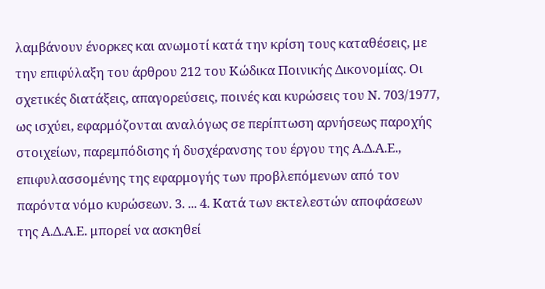λαμβάνουν ένορκες και ανωμοτί κατά την κρίση τους καταθέσεις, με την επιφύλαξη του άρθρου 212 του Κώδικα Ποινικής Δικονομίας. Οι σχετικές διατάξεις, απαγορεύσεις, ποινές και κυρώσεις του Ν. 703/1977, ως ισχύει, εφαρμόζονται αναλόγως σε περίπτωση αρνήσεως παροχής στοιχείων, παρεμπόδισης ή δυσχέρανσης του έργου της Α.Δ.Α.Ε., επιφυλασσομένης της εφαρμογής των προβλεπόμενων από τον παρόντα νόμο κυρώσεων. 3. ... 4. Κατά των εκτελεστών αποφάσεων της Α.Δ.Α.Ε. μπορεί να ασκηθεί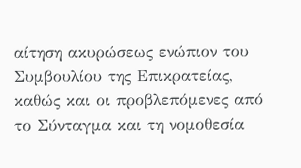αίτηση ακυρώσεως ενώπιον του Συμβουλίου της Επικρατείας, καθώς και οι προβλεπόμενες από το Σύνταγμα και τη νομοθεσία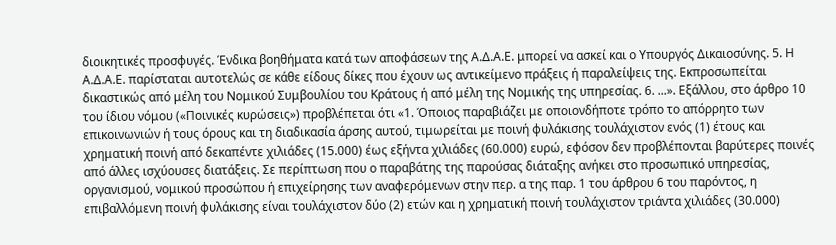διοικητικές προσφυγές. Ένδικα βοηθήματα κατά των αποφάσεων της Α.Δ.Α.Ε. μπορεί να ασκεί και ο Υπουργός Δικαιοσύνης. 5. Η Α.Δ.Α.Ε. παρίσταται αυτοτελώς σε κάθε είδους δίκες που έχουν ως αντικείμενο πράξεις ή παραλείψεις της. Εκπροσωπείται δικαστικώς από μέλη του Νομικού Συμβουλίου του Κράτους ή από μέλη της Νομικής της υπηρεσίας. 6. ...». Εξάλλου, στο άρθρο 10 του ίδιου νόμου («Ποινικές κυρώσεις») προβλέπεται ότι «1. Όποιος παραβιάζει με οποιονδήποτε τρόπο το απόρρητο των επικοινωνιών ή τους όρους και τη διαδικασία άρσης αυτού, τιμωρείται με ποινή φυλάκισης τουλάχιστον ενός (1) έτους και χρηματική ποινή από δεκαπέντε χιλιάδες (15.000) έως εξήντα χιλιάδες (60.000) ευρώ, εφόσον δεν προβλέπονται βαρύτερες ποινές από άλλες ισχύουσες διατάξεις. Σε περίπτωση που ο παραβάτης της παρούσας διάταξης ανήκει στο προσωπικό υπηρεσίας, οργανισμού, νομικού προσώπου ή επιχείρησης των αναφερόμενων στην περ. α της παρ. 1 του άρθρου 6 του παρόντος, η επιβαλλόμενη ποινή φυλάκισης είναι τουλάχιστον δύο (2) ετών και η χρηματική ποινή τουλάχιστον τριάντα χιλιάδες (30.000)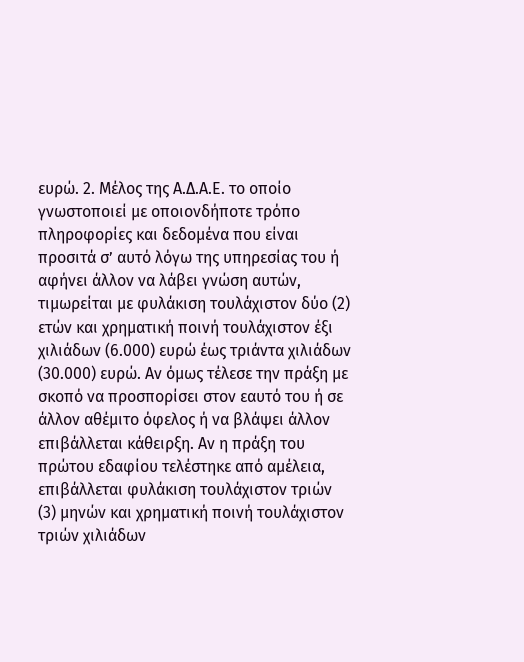ευρώ. 2. Μέλος της Α.Δ.Α.Ε. το οποίο γνωστοποιεί με οποιονδήποτε τρόπο πληροφορίες και δεδομένα που είναι προσιτά σ’ αυτό λόγω της υπηρεσίας του ή αφήνει άλλον να λάβει γνώση αυτών, τιμωρείται με φυλάκιση τουλάχιστον δύο (2) ετών και χρηματική ποινή τουλάχιστον έξι χιλιάδων (6.000) ευρώ έως τριάντα χιλιάδων (30.000) ευρώ. Αν όμως τέλεσε την πράξη με σκοπό να προσπορίσει στον εαυτό του ή σε άλλον αθέμιτο όφελος ή να βλάψει άλλον επιβάλλεται κάθειρξη. Αν η πράξη του πρώτου εδαφίου τελέστηκε από αμέλεια, επιβάλλεται φυλάκιση τουλάχιστον τριών (3) μηνών και χρηματική ποινή τουλάχιστον τριών χιλιάδων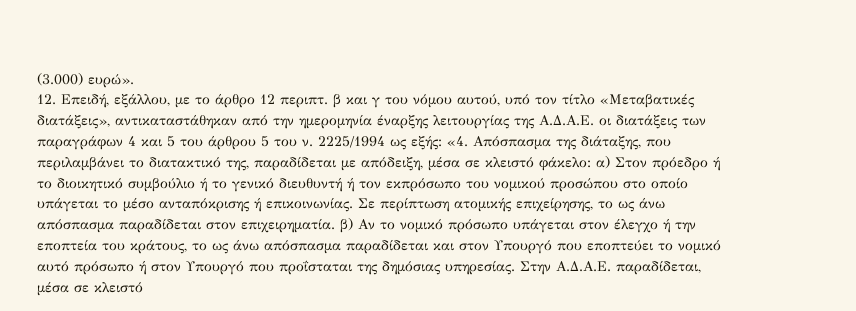(3.000) ευρώ».
12. Επειδή, εξάλλου, με το άρθρο 12 περιπτ. β και γ του νόμου αυτού, υπό τον τίτλο «Μεταβατικές διατάξεις», αντικαταστάθηκαν από την ημερομηνία έναρξης λειτουργίας της Α.Δ.Α.Ε. οι διατάξεις των παραγράφων 4 και 5 του άρθρου 5 του ν. 2225/1994 ως εξής: «4. Απόσπασμα της διάταξης, που περιλαμβάνει το διατακτικό της, παραδίδεται με απόδειξη, μέσα σε κλειστό φάκελο: α) Στον πρόεδρο ή το διοικητικό συμβούλιο ή το γενικό διευθυντή ή τον εκπρόσωπο του νομικού προσώπου στο οποίο υπάγεται το μέσο ανταπόκρισης ή επικοινωνίας. Σε περίπτωση ατομικής επιχείρησης, το ως άνω απόσπασμα παραδίδεται στον επιχειρηματία. β) Αν το νομικό πρόσωπο υπάγεται στον έλεγχο ή την εποπτεία του κράτους, το ως άνω απόσπασμα παραδίδεται και στον Υπουργό που εποπτεύει το νομικό αυτό πρόσωπο ή στον Υπουργό που προΐσταται της δημόσιας υπηρεσίας. Στην Α.Δ.Α.Ε. παραδίδεται, μέσα σε κλειστό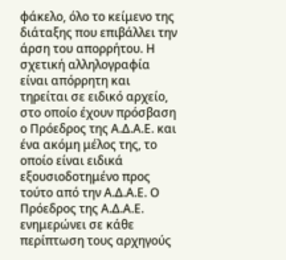φάκελο, όλο το κείμενο της διάταξης που επιβάλλει την άρση του απορρήτου. Η σχετική αλληλογραφία είναι απόρρητη και τηρείται σε ειδικό αρχείο, στο οποίο έχουν πρόσβαση ο Πρόεδρος της Α.Δ.Α.Ε. και ένα ακόμη μέλος της, το οποίο είναι ειδικά εξουσιοδοτημένο προς τούτο από την Α.Δ.Α.Ε. Ο Πρόεδρος της Α.Δ.Α.Ε. ενημερώνει σε κάθε περίπτωση τους αρχηγούς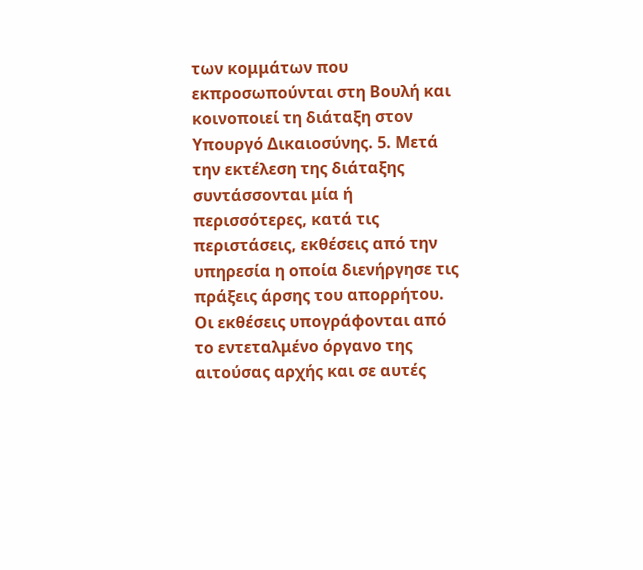των κομμάτων που εκπροσωπούνται στη Βουλή και κοινοποιεί τη διάταξη στον Υπουργό Δικαιοσύνης. 5. Μετά την εκτέλεση της διάταξης συντάσσονται μία ή περισσότερες, κατά τις περιστάσεις, εκθέσεις από την υπηρεσία η οποία διενήργησε τις πράξεις άρσης του απορρήτου. Οι εκθέσεις υπογράφονται από το εντεταλμένο όργανο της αιτούσας αρχής και σε αυτές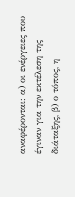αναφέρονται: α) οι ενέργειες που έγιναν για την εκτέλεση της διάταξης, β) ο τόπος, η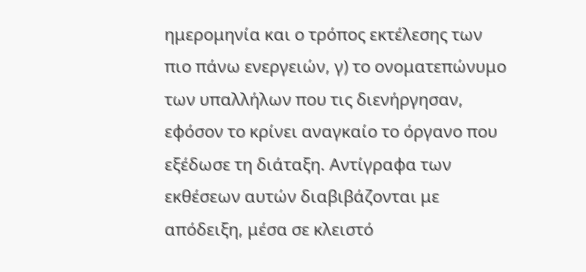ημερομηνία και ο τρόπος εκτέλεσης των πιο πάνω ενεργειών, γ) το ονοματεπώνυμο των υπαλλήλων που τις διενήργησαν, εφόσον το κρίνει αναγκαίο το όργανο που εξέδωσε τη διάταξη. Αντίγραφα των εκθέσεων αυτών διαβιβάζονται με απόδειξη, μέσα σε κλειστό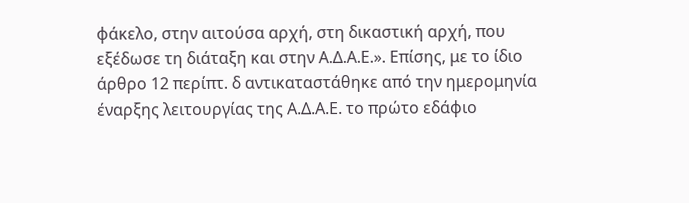φάκελο, στην αιτούσα αρχή, στη δικαστική αρχή, που εξέδωσε τη διάταξη και στην Α.Δ.Α.Ε.». Επίσης, με το ίδιο άρθρο 12 περίπτ. δ αντικαταστάθηκε από την ημερομηνία έναρξης λειτουργίας της Α.Δ.Α.Ε. το πρώτο εδάφιο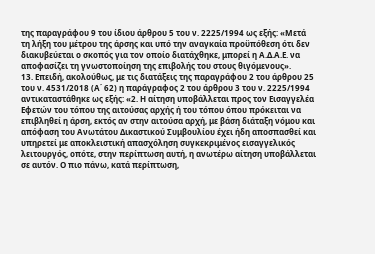της παραγράφου 9 του ίδιου άρθρου 5 του ν. 2225/1994 ως εξής: «Μετά τη λήξη του μέτρου της άρσης και υπό την αναγκαία προϋπόθεση ότι δεν διακυβεύεται ο σκοπός για τον οποίο διατάχθηκε, μπορεί η Α.Δ.Α.Ε. να αποφασίζει τη γνωστοποίηση της επιβολής του στους θιγόμενους».
13. Επειδή, ακολούθως, με τις διατάξεις της παραγράφου 2 του άρθρου 25 του ν. 4531/2018 (Α΄ 62) η παράγραφος 2 του άρθρου 3 του ν. 2225/1994 αντικαταστάθηκε ως εξής: «2. Η αίτηση υποβάλλεται προς τον Εισαγγελέα Εφετών του τόπου της αιτούσας αρχής ή του τόπου όπου πρόκειται να επιβληθεί η άρση, εκτός αν στην αιτούσα αρχή, με βάση διάταξη νόμου και απόφαση του Ανωτάτου Δικαστικού Συμβουλίου έχει ήδη αποσπασθεί και υπηρετεί με αποκλειστική απασχόληση συγκεκριμένος εισαγγελικός λειτουργός, οπότε, στην περίπτωση αυτή, η ανωτέρω αίτηση υποβάλλεται σε αυτόν. Ο πιο πάνω, κατά περίπτωση,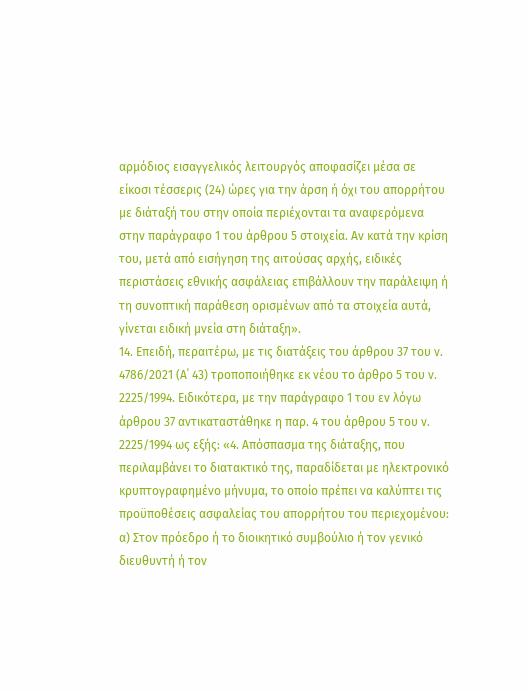αρμόδιος εισαγγελικός λειτουργός αποφασίζει μέσα σε είκοσι τέσσερις (24) ώρες για την άρση ή όχι του απορρήτου με διάταξή του στην οποία περιέχονται τα αναφερόμενα στην παράγραφο 1 του άρθρου 5 στοιχεία. Αν κατά την κρίση του, μετά από εισήγηση της αιτούσας αρχής, ειδικές περιστάσεις εθνικής ασφάλειας επιβάλλουν την παράλειψη ή τη συνοπτική παράθεση ορισμένων από τα στοιχεία αυτά, γίνεται ειδική μνεία στη διάταξη».
14. Επειδή, περαιτέρω, με τις διατάξεις του άρθρου 37 του ν. 4786/2021 (Α΄ 43) τροποποιήθηκε εκ νέου το άρθρο 5 του ν. 2225/1994. Ειδικότερα, με την παράγραφο 1 του εν λόγω άρθρου 37 αντικαταστάθηκε η παρ. 4 του άρθρου 5 του ν. 2225/1994 ως εξής: «4. Απόσπασμα της διάταξης, που περιλαμβάνει το διατακτικό της, παραδίδεται με ηλεκτρονικό κρυπτογραφημένο μήνυμα, το οποίο πρέπει να καλύπτει τις προϋποθέσεις ασφαλείας του απορρήτου του περιεχομένου: α) Στον πρόεδρο ή το διοικητικό συμβούλιο ή τον γενικό διευθυντή ή τον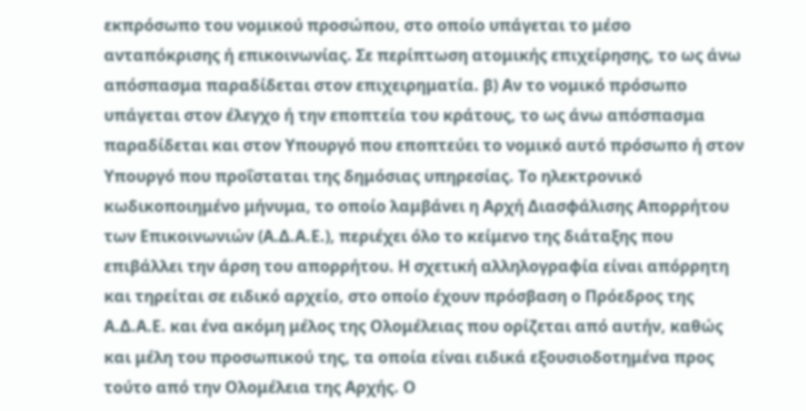εκπρόσωπο του νομικού προσώπου, στο οποίο υπάγεται το μέσο ανταπόκρισης ή επικοινωνίας. Σε περίπτωση ατομικής επιχείρησης, το ως άνω απόσπασμα παραδίδεται στον επιχειρηματία. β) Αν το νομικό πρόσωπο υπάγεται στον έλεγχο ή την εποπτεία του κράτους, το ως άνω απόσπασμα παραδίδεται και στον Υπουργό που εποπτεύει το νομικό αυτό πρόσωπο ή στον Υπουργό που προΐσταται της δημόσιας υπηρεσίας. Το ηλεκτρονικό κωδικοποιημένο μήνυμα, το οποίο λαμβάνει η Αρχή Διασφάλισης Απορρήτου των Επικοινωνιών (Α.Δ.Α.Ε.), περιέχει όλο το κείμενο της διάταξης που επιβάλλει την άρση του απορρήτου. Η σχετική αλληλογραφία είναι απόρρητη και τηρείται σε ειδικό αρχείο, στο οποίο έχουν πρόσβαση ο Πρόεδρος της Α.Δ.Α.Ε. και ένα ακόμη μέλος της Ολομέλειας που ορίζεται από αυτήν, καθώς και μέλη του προσωπικού της, τα οποία είναι ειδικά εξουσιοδοτημένα προς τούτο από την Ολομέλεια της Αρχής. Ο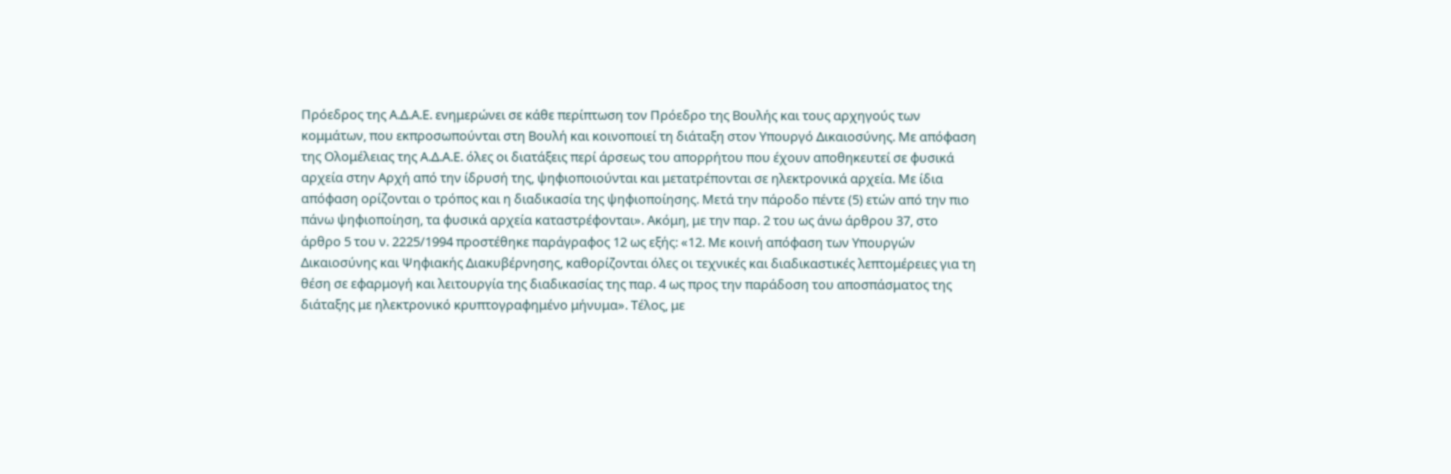Πρόεδρος της Α.Δ.Α.Ε. ενημερώνει σε κάθε περίπτωση τον Πρόεδρο της Βουλής και τους αρχηγούς των κομμάτων, που εκπροσωπούνται στη Βουλή και κοινοποιεί τη διάταξη στον Υπουργό Δικαιοσύνης. Με απόφαση της Ολομέλειας της Α.Δ.Α.Ε. όλες οι διατάξεις περί άρσεως του απορρήτου που έχουν αποθηκευτεί σε φυσικά αρχεία στην Αρχή από την ίδρυσή της, ψηφιοποιούνται και μετατρέπονται σε ηλεκτρονικά αρχεία. Με ίδια απόφαση ορίζονται ο τρόπος και η διαδικασία της ψηφιοποίησης. Μετά την πάροδο πέντε (5) ετών από την πιο πάνω ψηφιοποίηση, τα φυσικά αρχεία καταστρέφονται». Ακόμη, με την παρ. 2 του ως άνω άρθρου 37, στο άρθρο 5 του ν. 2225/1994 προστέθηκε παράγραφος 12 ως εξής: «12. Με κοινή απόφαση των Υπουργών Δικαιοσύνης και Ψηφιακής Διακυβέρνησης, καθορίζονται όλες οι τεχνικές και διαδικαστικές λεπτομέρειες για τη θέση σε εφαρμογή και λειτουργία της διαδικασίας της παρ. 4 ως προς την παράδοση του αποσπάσματος της διάταξης με ηλεκτρονικό κρυπτογραφημένο μήνυμα». Τέλος, με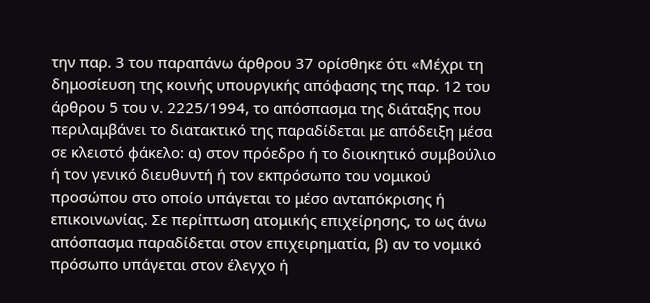την παρ. 3 του παραπάνω άρθρου 37 ορίσθηκε ότι «Μέχρι τη δημοσίευση της κοινής υπουργικής απόφασης της παρ. 12 του άρθρου 5 του ν. 2225/1994, το απόσπασμα της διάταξης που περιλαμβάνει το διατακτικό της παραδίδεται με απόδειξη μέσα σε κλειστό φάκελο: α) στον πρόεδρο ή το διοικητικό συμβούλιο ή τον γενικό διευθυντή ή τον εκπρόσωπο του νομικού προσώπου στο οποίο υπάγεται το μέσο ανταπόκρισης ή επικοινωνίας. Σε περίπτωση ατομικής επιχείρησης, το ως άνω απόσπασμα παραδίδεται στον επιχειρηματία, β) αν το νομικό πρόσωπο υπάγεται στον έλεγχο ή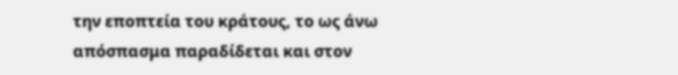την εποπτεία του κράτους, το ως άνω απόσπασμα παραδίδεται και στον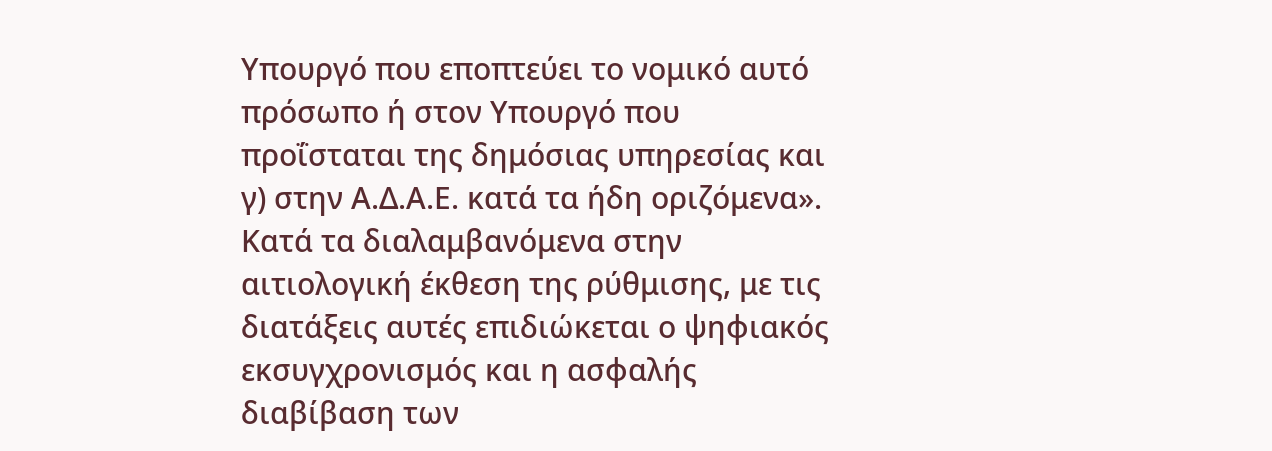Υπουργό που εποπτεύει το νομικό αυτό πρόσωπο ή στον Υπουργό που προΐσταται της δημόσιας υπηρεσίας και γ) στην Α.Δ.Α.Ε. κατά τα ήδη οριζόμενα». Κατά τα διαλαμβανόμενα στην αιτιολογική έκθεση της ρύθμισης, με τις διατάξεις αυτές επιδιώκεται ο ψηφιακός εκσυγχρονισμός και η ασφαλής διαβίβαση των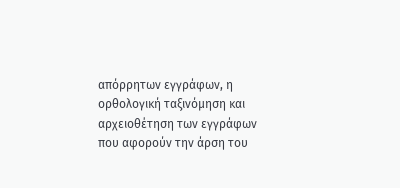απόρρητων εγγράφων, η ορθολογική ταξινόμηση και αρχειοθέτηση των εγγράφων που αφορούν την άρση του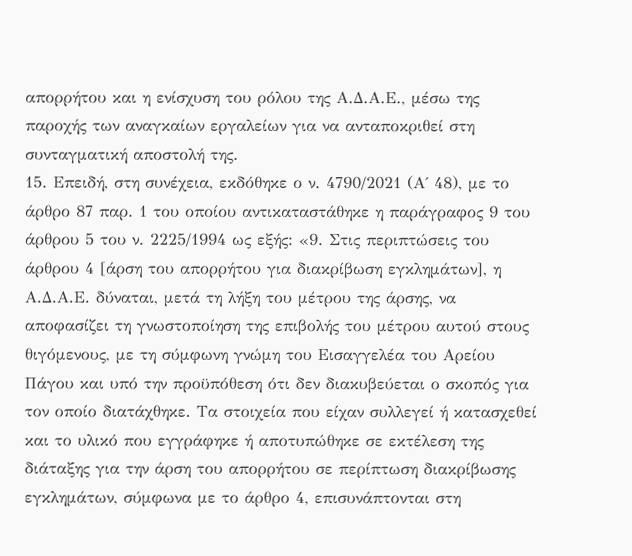απορρήτου και η ενίσχυση του ρόλου της Α.Δ.Α.Ε., μέσω της παροχής των αναγκαίων εργαλείων για να ανταποκριθεί στη συνταγματική αποστολή της.
15. Επειδή, στη συνέχεια, εκδόθηκε ο ν. 4790/2021 (Α΄ 48), με το άρθρο 87 παρ. 1 του οποίου αντικαταστάθηκε η παράγραφος 9 του άρθρου 5 του ν. 2225/1994 ως εξής: «9. Στις περιπτώσεις του άρθρου 4 [άρση του απορρήτου για διακρίβωση εγκλημάτων], η Α.Δ.Α.Ε. δύναται, μετά τη λήξη του μέτρου της άρσης, να αποφασίζει τη γνωστοποίηση της επιβολής του μέτρου αυτού στους θιγόμενους, με τη σύμφωνη γνώμη του Εισαγγελέα του Αρείου Πάγου και υπό την προϋπόθεση ότι δεν διακυβεύεται ο σκοπός για τον οποίο διατάχθηκε. Τα στοιχεία που είχαν συλλεγεί ή κατασχεθεί και το υλικό που εγγράφηκε ή αποτυπώθηκε σε εκτέλεση της διάταξης για την άρση του απορρήτου σε περίπτωση διακρίβωσης εγκλημάτων, σύμφωνα με το άρθρο 4, επισυνάπτονται στη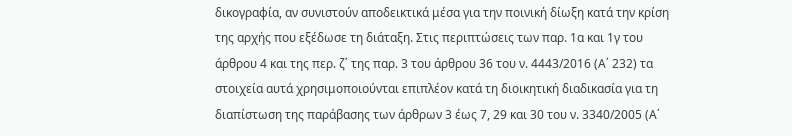δικογραφία, αν συνιστούν αποδεικτικά μέσα για την ποινική δίωξη κατά την κρίση της αρχής που εξέδωσε τη διάταξη. Στις περιπτώσεις των παρ. 1α και 1γ του άρθρου 4 και της περ. ζ΄ της παρ. 3 του άρθρου 36 του ν. 4443/2016 (Α΄ 232) τα στοιχεία αυτά χρησιμοποιούνται επιπλέον κατά τη διοικητική διαδικασία για τη διαπίστωση της παράβασης των άρθρων 3 έως 7, 29 και 30 του ν. 3340/2005 (Α΄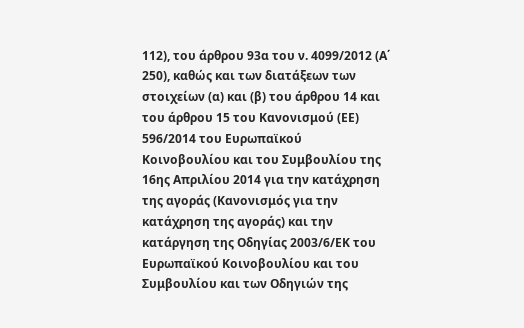112), του άρθρου 93α του ν. 4099/2012 (Α΄ 250), καθώς και των διατάξεων των στοιχείων (α) και (β) του άρθρου 14 και του άρθρου 15 του Κανονισμού (ΕΕ) 596/2014 του Ευρωπαϊκού Κοινοβουλίου και του Συμβουλίου της 16ης Απριλίου 2014 για την κατάχρηση της αγοράς (Κανονισμός για την κατάχρηση της αγοράς) και την κατάργηση της Οδηγίας 2003/6/ΕΚ του Ευρωπαϊκού Κοινοβουλίου και του Συμβουλίου και των Οδηγιών της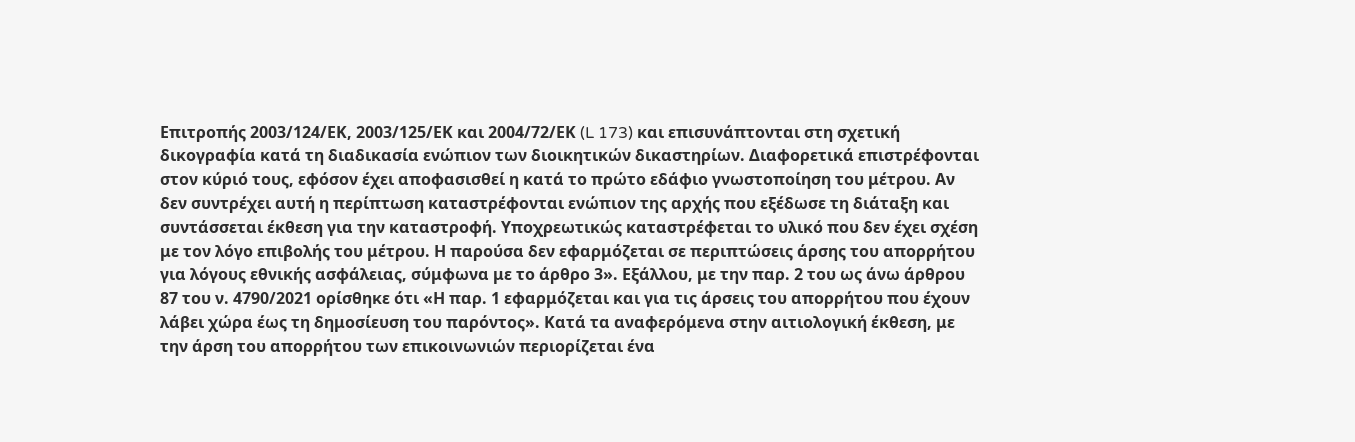Επιτροπής 2003/124/ΕΚ, 2003/125/ΕΚ και 2004/72/ΕΚ (L 173) και επισυνάπτονται στη σχετική δικογραφία κατά τη διαδικασία ενώπιον των διοικητικών δικαστηρίων. Διαφορετικά επιστρέφονται στον κύριό τους, εφόσον έχει αποφασισθεί η κατά το πρώτο εδάφιο γνωστοποίηση του μέτρου. Αν δεν συντρέχει αυτή η περίπτωση καταστρέφονται ενώπιον της αρχής που εξέδωσε τη διάταξη και συντάσσεται έκθεση για την καταστροφή. Υποχρεωτικώς καταστρέφεται το υλικό που δεν έχει σχέση με τον λόγο επιβολής του μέτρου. Η παρούσα δεν εφαρμόζεται σε περιπτώσεις άρσης του απορρήτου για λόγους εθνικής ασφάλειας, σύμφωνα με το άρθρο 3». Εξάλλου, με την παρ. 2 του ως άνω άρθρου 87 του ν. 4790/2021 ορίσθηκε ότι «Η παρ. 1 εφαρμόζεται και για τις άρσεις του απορρήτου που έχουν λάβει χώρα έως τη δημοσίευση του παρόντος». Κατά τα αναφερόμενα στην αιτιολογική έκθεση, με την άρση του απορρήτου των επικοινωνιών περιορίζεται ένα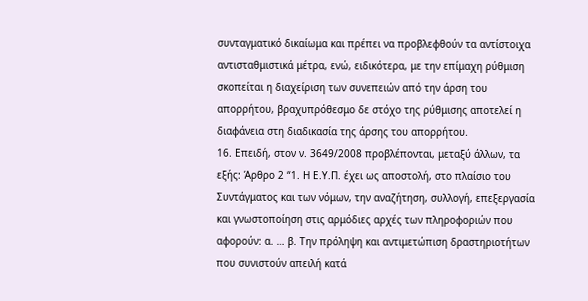συνταγματικό δικαίωμα και πρέπει να προβλεφθούν τα αντίστοιχα αντισταθμιστικά μέτρα, ενώ, ειδικότερα, με την επίμαχη ρύθμιση σκοπείται η διαχείριση των συνεπειών από την άρση του απορρήτου, βραχυπρόθεσμο δε στόχο της ρύθμισης αποτελεί η διαφάνεια στη διαδικασία της άρσης του απορρήτου.
16. Επειδή, στον ν. 3649/2008 προβλέπονται, μεταξύ άλλων, τα εξής: Άρθρο 2 “1. Η Ε.Υ.Π. έχει ως αποστολή, στο πλαίσιο του Συντάγματος και των νόμων, την αναζήτηση, συλλογή, επεξεργασία και γνωστοποίηση στις αρμόδιες αρχές των πληροφοριών που αφορούν: α. … β. Την πρόληψη και αντιμετώπιση δραστηριοτήτων που συνιστούν απειλή κατά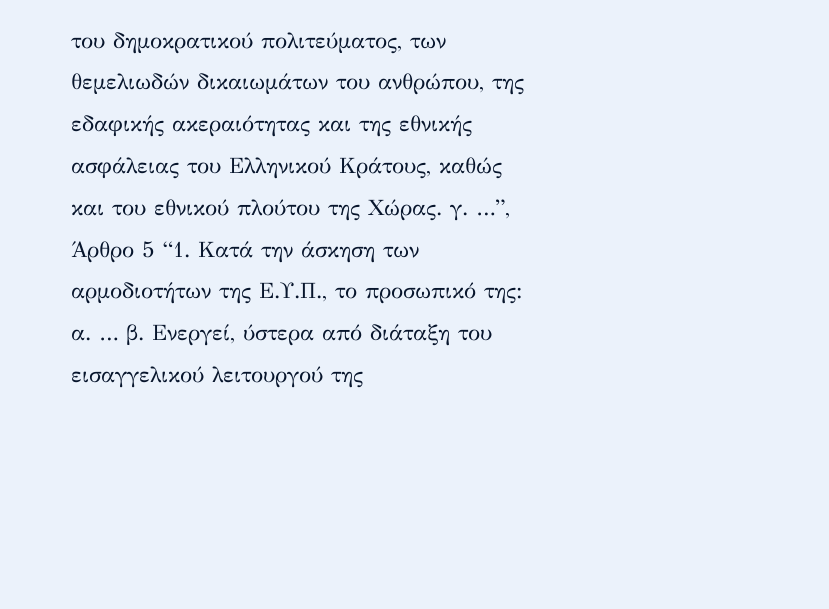του δημοκρατικού πολιτεύματος, των θεμελιωδών δικαιωμάτων του ανθρώπου, της εδαφικής ακεραιότητας και της εθνικής ασφάλειας του Ελληνικού Κράτους, καθώς και του εθνικού πλούτου της Χώρας. γ. …”, Άρθρο 5 “1. Κατά την άσκηση των αρμοδιοτήτων της Ε.Υ.Π., το προσωπικό της: α. … β. Ενεργεί, ύστερα από διάταξη του εισαγγελικού λειτουργού της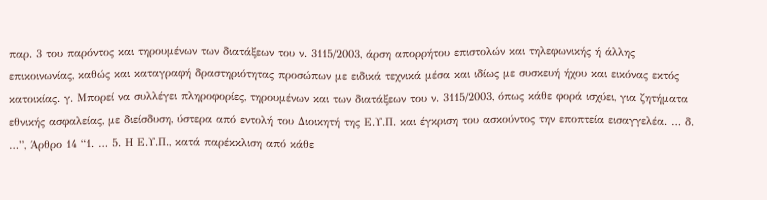παρ. 3 του παρόντος και τηρουμένων των διατάξεων του ν. 3115/2003, άρση απορρήτου επιστολών και τηλεφωνικής ή άλλης επικοινωνίας, καθώς και καταγραφή δραστηριότητας προσώπων με ειδικά τεχνικά μέσα και ιδίως με συσκευή ήχου και εικόνας εκτός κατοικίας. γ. Μπορεί να συλλέγει πληροφορίες, τηρουμένων και των διατάξεων του ν. 3115/2003, όπως κάθε φορά ισχύει, για ζητήματα εθνικής ασφαλείας, με διείσδυση, ύστερα από εντολή του Διοικητή της Ε.Υ.Π. και έγκριση του ασκούντος την εποπτεία εισαγγελέα. … δ. …”, Άρθρο 14 “1. … 5. Η Ε.Υ.Π., κατά παρέκκλιση από κάθε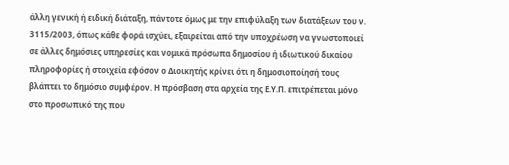άλλη γενική ή ειδική διάταξη, πάντοτε όμως με την επιφύλαξη των διατάξεων του ν. 3115/2003, όπως κάθε φορά ισχύει, εξαιρείται από την υποχρέωση να γνωστοποιεί σε άλλες δημόσιες υπηρεσίες και νομικά πρόσωπα δημοσίου ή ιδιωτικού δικαίου πληροφορίες ή στοιχεία εφόσον ο Διοικητής κρίνει ότι η δημοσιοποίησή τους βλάπτει το δημόσιο συμφέρον. Η πρόσβαση στα αρχεία της Ε.Υ.Π. επιτρέπεται μόνο στο προσωπικό της που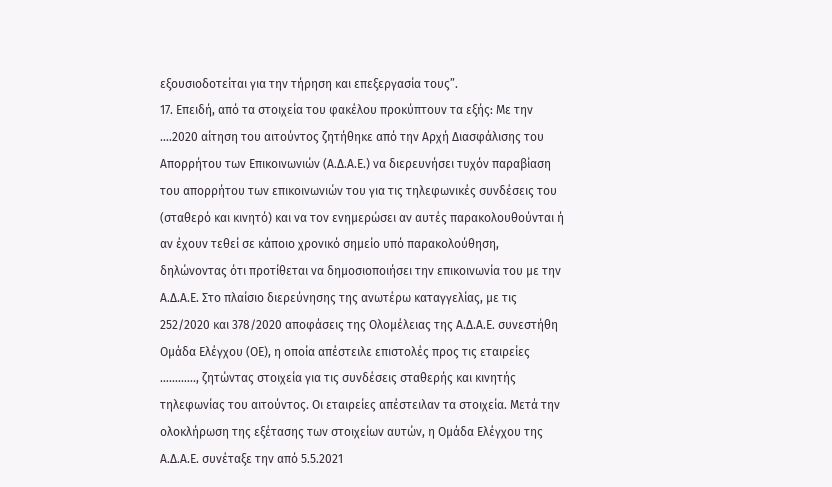εξουσιοδοτείται για την τήρηση και επεξεργασία τους”.
17. Επειδή, από τα στοιχεία του φακέλου προκύπτουν τα εξής: Με την ....2020 αίτηση του αιτούντος ζητήθηκε από την Αρχή Διασφάλισης του Απορρήτου των Επικοινωνιών (Α.Δ.Α.Ε.) να διερευνήσει τυχόν παραβίαση του απορρήτου των επικοινωνιών του για τις τηλεφωνικές συνδέσεις του (σταθερό και κινητό) και να τον ενημερώσει αν αυτές παρακολουθούνται ή αν έχουν τεθεί σε κάποιο χρονικό σημείο υπό παρακολούθηση, δηλώνοντας ότι προτίθεται να δημοσιοποιήσει την επικοινωνία του με την Α.Δ.Α.Ε. Στο πλαίσιο διερεύνησης της ανωτέρω καταγγελίας, με τις 252/2020 και 378/2020 αποφάσεις της Ολομέλειας της Α.Δ.Α.Ε. συνεστήθη Ομάδα Ελέγχου (ΟΕ), η οποία απέστειλε επιστολές προς τις εταιρείες ………..., ζητώντας στοιχεία για τις συνδέσεις σταθερής και κινητής τηλεφωνίας του αιτούντος. Οι εταιρείες απέστειλαν τα στοιχεία. Μετά την ολοκλήρωση της εξέτασης των στοιχείων αυτών, η Ομάδα Ελέγχου της Α.Δ.Α.Ε. συνέταξε την από 5.5.2021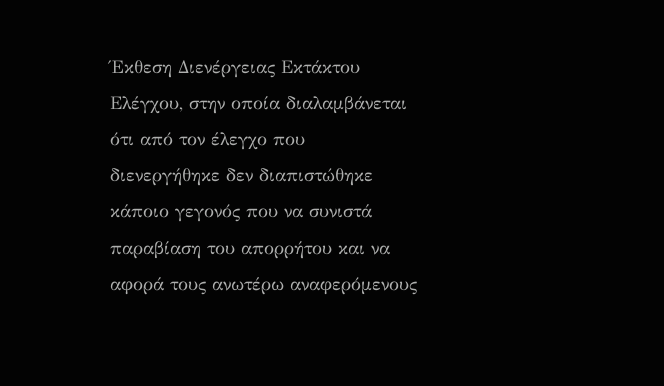Έκθεση Διενέργειας Εκτάκτου Ελέγχου, στην οποία διαλαμβάνεται ότι από τον έλεγχο που διενεργήθηκε δεν διαπιστώθηκε κάποιο γεγονός που να συνιστά παραβίαση του απορρήτου και να αφορά τους ανωτέρω αναφερόμενους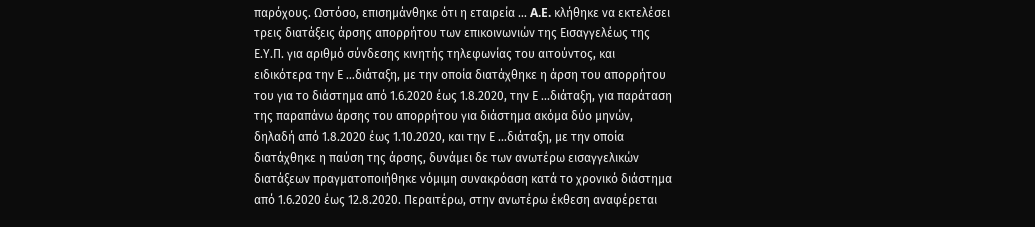παρόχους. Ωστόσο, επισημάνθηκε ότι η εταιρεία ... A.E. κλήθηκε να εκτελέσει τρεις διατάξεις άρσης απορρήτου των επικοινωνιών της Εισαγγελέως της Ε.Υ.Π. για αριθμό σύνδεσης κινητής τηλεφωνίας του αιτούντος, και ειδικότερα την Ε ...διάταξη, με την οποία διατάχθηκε η άρση του απορρήτου του για το διάστημα από 1.6.2020 έως 1.8.2020, την Ε ...διάταξη, για παράταση της παραπάνω άρσης του απορρήτου για διάστημα ακόμα δύο μηνών, δηλαδή από 1.8.2020 έως 1.10.2020, και την Ε ...διάταξη, με την οποία διατάχθηκε η παύση της άρσης, δυνάμει δε των ανωτέρω εισαγγελικών διατάξεων πραγματοποιήθηκε νόμιμη συνακρόαση κατά το χρονικό διάστημα από 1.6.2020 έως 12.8.2020. Περαιτέρω, στην ανωτέρω έκθεση αναφέρεται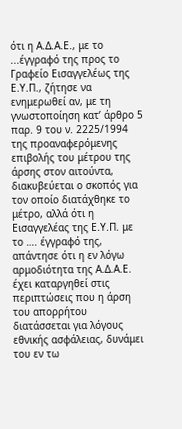ότι η Α.Δ.Α.Ε., με το ...έγγραφό της προς το Γραφείο Εισαγγελέως της Ε.Υ.Π., ζήτησε να ενημερωθεί αν, με τη γνωστοποίηση κατ’ άρθρο 5 παρ. 9 του ν. 2225/1994 της προαναφερόμενης επιβολής του μέτρου της άρσης στον αιτούντα, διακυβεύεται ο σκοπός για τον οποίο διατάχθηκε το μέτρο, αλλά ότι η Εισαγγελέας της Ε.Υ.Π. με το …. έγγραφό της, απάντησε ότι η εν λόγω αρμοδιότητα της Α.Δ.Α.Ε. έχει καταργηθεί στις περιπτώσεις που η άρση του απορρήτου διατάσσεται για λόγους εθνικής ασφάλειας, δυνάμει του εν τω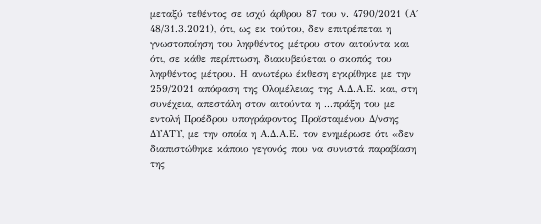μεταξύ τεθέντος σε ισχύ άρθρου 87 του ν. 4790/2021 (Α΄ 48/31.3.2021), ότι, ως εκ τούτου, δεν επιτρέπεται η γνωστοποίηση του ληφθέντος μέτρου στον αιτούντα και ότι, σε κάθε περίπτωση, διακυβεύεται ο σκοπός του ληφθέντος μέτρου. Η ανωτέρω έκθεση εγκρίθηκε με την 259/2021 απόφαση της Ολομέλειας της Α.Δ.Α.Ε. και, στη συνέχεια, απεστάλη στον αιτούντα η ...πράξη του με εντολή Προέδρου υπογράφοντος Προϊσταμένου Δ/νσης ΔΥΑΤΥ, με την οποία η Α.Δ.Α.Ε. τον ενημέρωσε ότι «δεν διαπιστώθηκε κάποιο γεγονός που να συνιστά παραβίαση της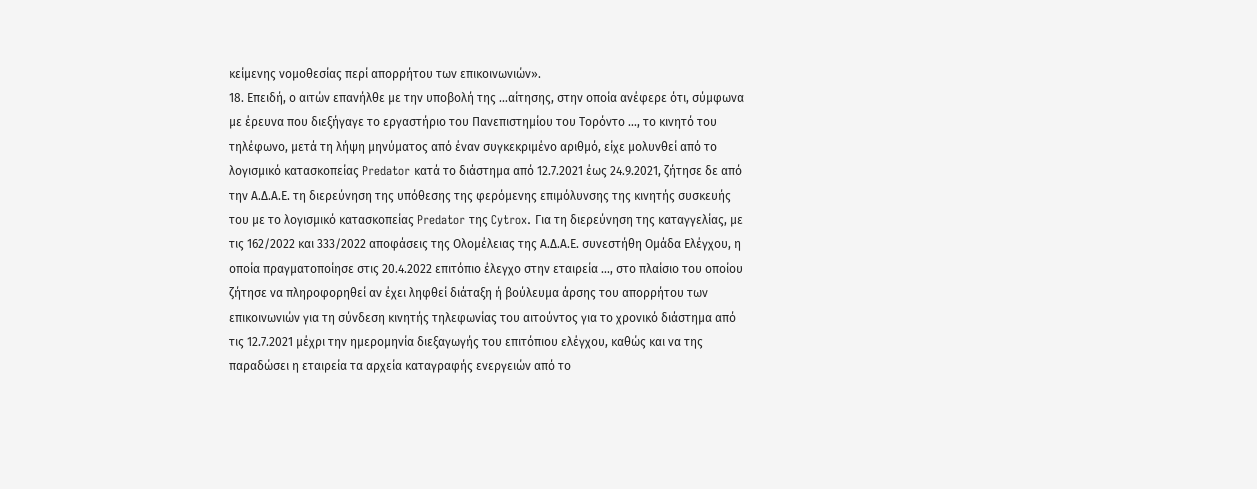κείμενης νομοθεσίας περί απορρήτου των επικοινωνιών».
18. Επειδή, ο αιτών επανήλθε με την υποβολή της ...αίτησης, στην οποία ανέφερε ότι, σύμφωνα με έρευνα που διεξήγαγε το εργαστήριο του Πανεπιστημίου του Τορόντο ..., το κινητό του τηλέφωνο, μετά τη λήψη μηνύματος από έναν συγκεκριμένο αριθμό, είχε μολυνθεί από το λογισμικό κατασκοπείας Predator κατά το διάστημα από 12.7.2021 έως 24.9.2021, ζήτησε δε από την Α.Δ.Α.Ε. τη διερεύνηση της υπόθεσης της φερόμενης επιμόλυνσης της κινητής συσκευής του με το λογισμικό κατασκοπείας Predator της Cytrox. Για τη διερεύνηση της καταγγελίας, με τις 162/2022 και 333/2022 αποφάσεις της Ολομέλειας της Α.Δ.Α.Ε. συνεστήθη Ομάδα Ελέγχου, η οποία πραγματοποίησε στις 20.4.2022 επιτόπιο έλεγχο στην εταιρεία ..., στο πλαίσιο του οποίου ζήτησε να πληροφορηθεί αν έχει ληφθεί διάταξη ή βούλευμα άρσης του απορρήτου των επικοινωνιών για τη σύνδεση κινητής τηλεφωνίας του αιτούντος για το χρονικό διάστημα από τις 12.7.2021 μέχρι την ημερομηνία διεξαγωγής του επιτόπιου ελέγχου, καθώς και να της παραδώσει η εταιρεία τα αρχεία καταγραφής ενεργειών από το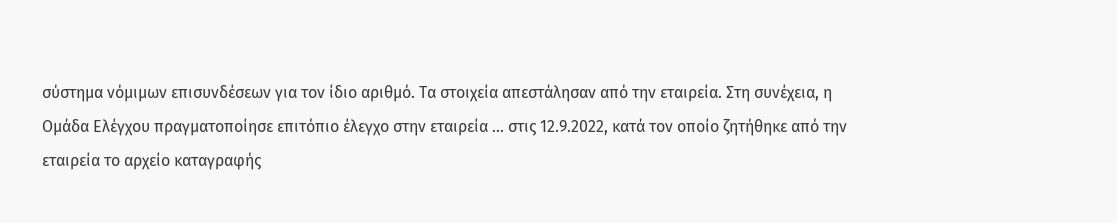σύστημα νόμιμων επισυνδέσεων για τον ίδιο αριθμό. Τα στοιχεία απεστάλησαν από την εταιρεία. Στη συνέχεια, η Ομάδα Ελέγχου πραγματοποίησε επιτόπιο έλεγχο στην εταιρεία ... στις 12.9.2022, κατά τον οποίο ζητήθηκε από την εταιρεία το αρχείο καταγραφής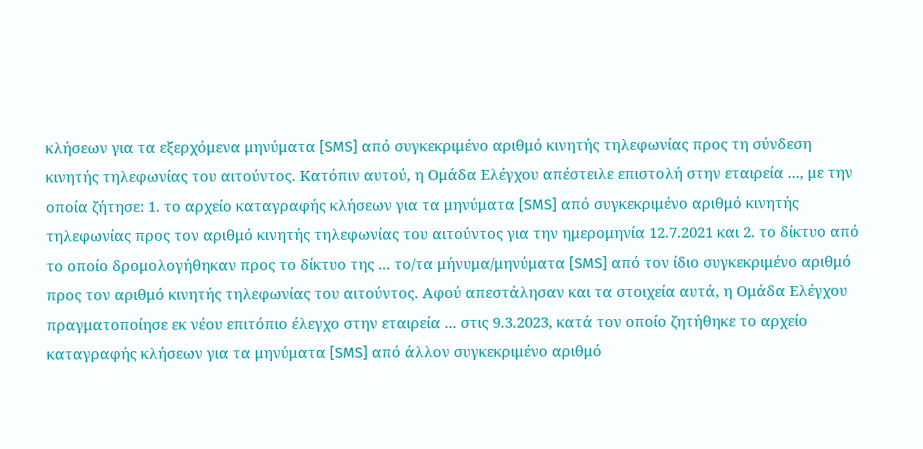κλήσεων για τα εξερχόμενα μηνύματα [SMS] από συγκεκριμένο αριθμό κινητής τηλεφωνίας προς τη σύνδεση κινητής τηλεφωνίας του αιτούντος. Κατόπιν αυτού, η Ομάδα Ελέγχου απέστειλε επιστολή στην εταιρεία ..., με την οποία ζήτησε: 1. το αρχείο καταγραφής κλήσεων για τα μηνύματα [SMS] από συγκεκριμένο αριθμό κινητής τηλεφωνίας προς τον αριθμό κινητής τηλεφωνίας του αιτούντος για την ημερομηνία 12.7.2021 και 2. το δίκτυο από το οποίο δρομολογήθηκαν προς το δίκτυο της ... το/τα μήνυμα/μηνύματα [SMS] από τον ίδιο συγκεκριμένο αριθμό προς τον αριθμό κινητής τηλεφωνίας του αιτούντος. Αφού απεστάλησαν και τα στοιχεία αυτά, η Ομάδα Ελέγχου πραγματοποίησε εκ νέου επιτόπιο έλεγχο στην εταιρεία ... στις 9.3.2023, κατά τον οποίο ζητήθηκε το αρχείο καταγραφής κλήσεων για τα μηνύματα [SMS] από άλλον συγκεκριμένο αριθμό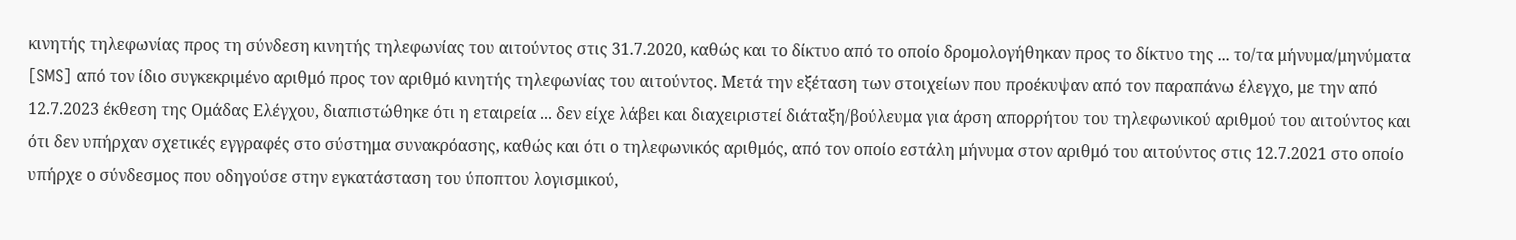κινητής τηλεφωνίας προς τη σύνδεση κινητής τηλεφωνίας του αιτούντος στις 31.7.2020, καθώς και το δίκτυο από το οποίο δρομολογήθηκαν προς το δίκτυο της ... το/τα μήνυμα/μηνύματα [SMS] από τον ίδιο συγκεκριμένο αριθμό προς τον αριθμό κινητής τηλεφωνίας του αιτούντος. Μετά την εξέταση των στοιχείων που προέκυψαν από τον παραπάνω έλεγχο, με την από 12.7.2023 έκθεση της Ομάδας Ελέγχου, διαπιστώθηκε ότι η εταιρεία ... δεν είχε λάβει και διαχειριστεί διάταξη/βούλευμα για άρση απορρήτου του τηλεφωνικού αριθμού του αιτούντος και ότι δεν υπήρχαν σχετικές εγγραφές στο σύστημα συνακρόασης, καθώς και ότι ο τηλεφωνικός αριθμός, από τον οποίο εστάλη μήνυμα στον αριθμό του αιτούντος στις 12.7.2021 στο οποίο υπήρχε ο σύνδεσμος που οδηγούσε στην εγκατάσταση του ύποπτου λογισμικού,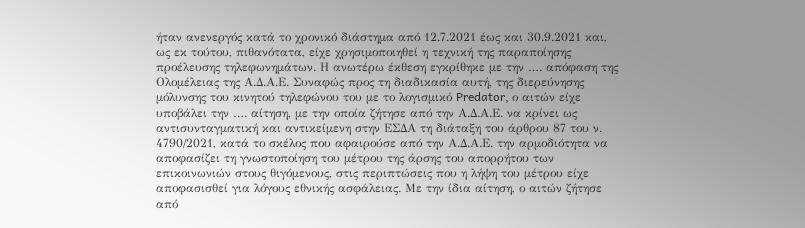ήταν ανενεργός κατά το χρονικό διάστημα από 12.7.2021 έως και 30.9.2021 και, ως εκ τούτου, πιθανότατα, είχε χρησιμοποιηθεί η τεχνική της παραποίησης προέλευσης τηλεφωνημάτων. Η ανωτέρω έκθεση εγκρίθηκε με την …. απόφαση της Ολομέλειας της Α.Δ.Α.Ε. Συναφώς προς τη διαδικασία αυτή, της διερεύνησης μόλυνσης του κινητού τηλεφώνου του με το λογισμικό Predator, ο αιτών είχε υποβάλει την …. αίτηση, με την οποία ζήτησε από την Α.Δ.Α.Ε. να κρίνει ως αντισυνταγματική και αντικείμενη στην ΕΣΔΑ τη διάταξη του άρθρου 87 του ν. 4790/2021, κατά το σκέλος που αφαιρούσε από την Α.Δ.Α.Ε. την αρμοδιότητα να αποφασίζει τη γνωστοποίηση του μέτρου της άρσης του απορρήτου των επικοινωνιών στους θιγόμενους, στις περιπτώσεις που η λήψη του μέτρου είχε αποφασισθεί για λόγους εθνικής ασφάλειας. Με την ίδια αίτηση, ο αιτών ζήτησε από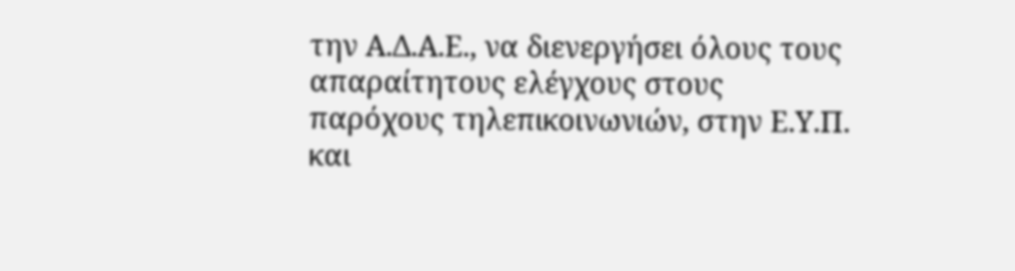την Α.Δ.Α.Ε., να διενεργήσει όλους τους απαραίτητους ελέγχους στους παρόχους τηλεπικοινωνιών, στην Ε.Υ.Π. και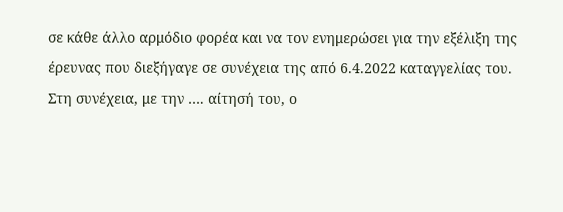σε κάθε άλλο αρμόδιο φορέα και να τον ενημερώσει για την εξέλιξη της έρευνας που διεξήγαγε σε συνέχεια της από 6.4.2022 καταγγελίας του. Στη συνέχεια, με την …. αίτησή του, ο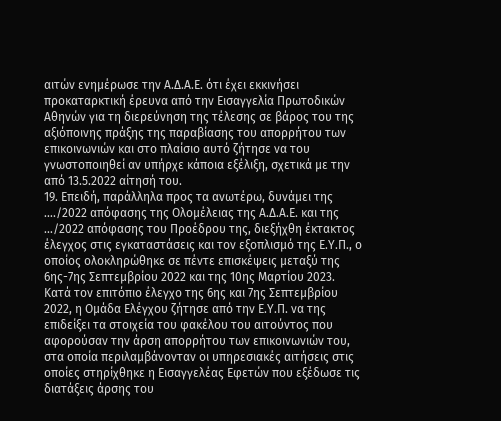αιτών ενημέρωσε την Α.Δ.Α.Ε. ότι έχει εκκινήσει προκαταρκτική έρευνα από την Εισαγγελία Πρωτοδικών Αθηνών για τη διερεύνηση της τέλεσης σε βάρος του της αξιόποινης πράξης της παραβίασης του απορρήτου των επικοινωνιών και στο πλαίσιο αυτό ζήτησε να του γνωστοποιηθεί αν υπήρχε κάποια εξέλιξη, σχετικά με την από 13.5.2022 αίτησή του.
19. Επειδή, παράλληλα προς τα ανωτέρω, δυνάμει της …./2022 απόφασης της Ολομέλειας της Α.Δ.Α.Ε. και της …/2022 απόφασης του Προέδρου της, διεξήχθη έκτακτος έλεγχος στις εγκαταστάσεις και τον εξοπλισμό της Ε.Υ.Π., ο οποίος ολοκληρώθηκε σε πέντε επισκέψεις μεταξύ της 6ης-7ης Σεπτεμβρίου 2022 και της 10ης Μαρτίου 2023. Κατά τον επιτόπιο έλεγχο της 6ης και 7ης Σεπτεμβρίου 2022, η Ομάδα Ελέγχου ζήτησε από την Ε.Υ.Π. να της επιδείξει τα στοιχεία του φακέλου του αιτούντος που αφορούσαν την άρση απορρήτου των επικοινωνιών του, στα οποία περιλαμβάνονταν οι υπηρεσιακές αιτήσεις στις οποίες στηρίχθηκε η Εισαγγελέας Εφετών που εξέδωσε τις διατάξεις άρσης του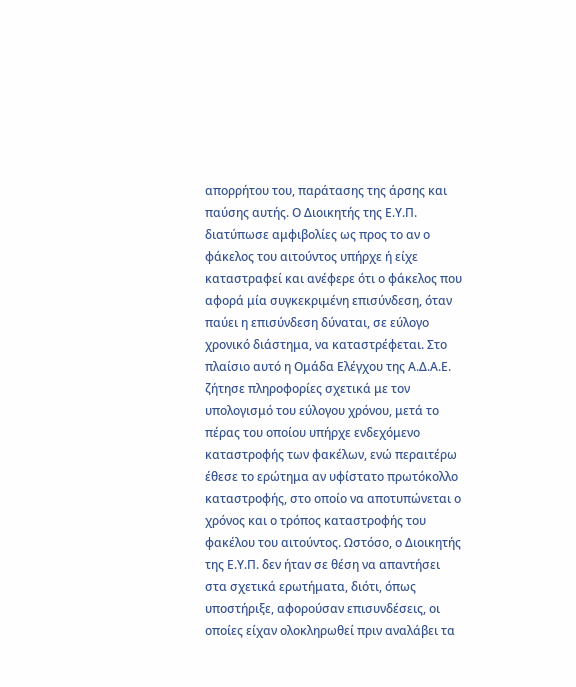απορρήτου του, παράτασης της άρσης και παύσης αυτής. Ο Διοικητής της Ε.Υ.Π. διατύπωσε αμφιβολίες ως προς το αν ο φάκελος του αιτούντος υπήρχε ή είχε καταστραφεί και ανέφερε ότι ο φάκελος που αφορά μία συγκεκριμένη επισύνδεση, όταν παύει η επισύνδεση δύναται, σε εύλογο χρονικό διάστημα, να καταστρέφεται. Στο πλαίσιο αυτό η Ομάδα Ελέγχου της Α.Δ.Α.Ε. ζήτησε πληροφορίες σχετικά με τον υπολογισμό του εύλογου χρόνου, μετά το πέρας του οποίου υπήρχε ενδεχόμενο καταστροφής των φακέλων, ενώ περαιτέρω έθεσε το ερώτημα αν υφίστατο πρωτόκολλο καταστροφής, στο οποίο να αποτυπώνεται ο χρόνος και ο τρόπος καταστροφής του φακέλου του αιτούντος. Ωστόσο, ο Διοικητής της Ε.Υ.Π. δεν ήταν σε θέση να απαντήσει στα σχετικά ερωτήματα, διότι, όπως υποστήριξε, αφορούσαν επισυνδέσεις, οι οποίες είχαν ολοκληρωθεί πριν αναλάβει τα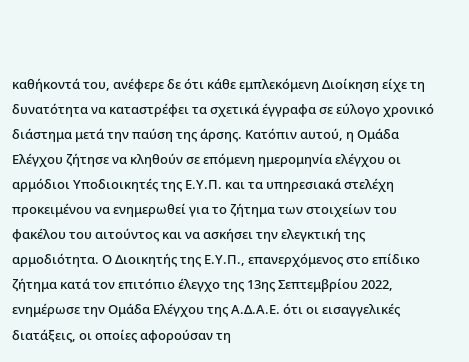καθήκοντά του, ανέφερε δε ότι κάθε εμπλεκόμενη Διοίκηση είχε τη δυνατότητα να καταστρέφει τα σχετικά έγγραφα σε εύλογο χρονικό διάστημα μετά την παύση της άρσης. Κατόπιν αυτού, η Ομάδα Ελέγχου ζήτησε να κληθούν σε επόμενη ημερομηνία ελέγχου οι αρμόδιοι Υποδιοικητές της Ε.Υ.Π. και τα υπηρεσιακά στελέχη προκειμένου να ενημερωθεί για το ζήτημα των στοιχείων του φακέλου του αιτούντος και να ασκήσει την ελεγκτική της αρμοδιότητα. Ο Διοικητής της Ε.Υ.Π., επανερχόμενος στο επίδικο ζήτημα κατά τον επιτόπιο έλεγχο της 13ης Σεπτεμβρίου 2022, ενημέρωσε την Ομάδα Ελέγχου της Α.Δ.Α.Ε. ότι οι εισαγγελικές διατάξεις, οι οποίες αφορούσαν τη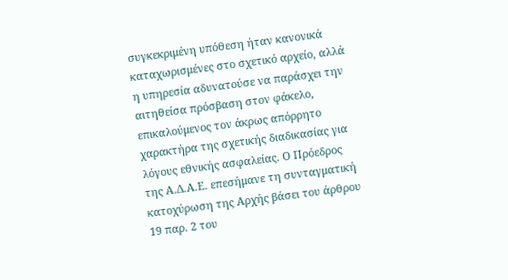συγκεκριμένη υπόθεση ήταν κανονικά καταχωρισμένες στο σχετικό αρχείο, αλλά η υπηρεσία αδυνατούσε να παράσχει την αιτηθείσα πρόσβαση στον φάκελο, επικαλούμενος τον άκρως απόρρητο χαρακτήρα της σχετικής διαδικασίας για λόγους εθνικής ασφαλείας. Ο Πρόεδρος της Α.Δ.Α.Ε. επεσήμανε τη συνταγματική κατοχύρωση της Αρχής βάσει του άρθρου 19 παρ. 2 του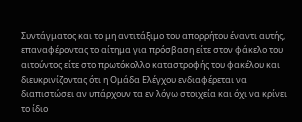Συντάγματος και το μη αντιτάξιμο του απορρήτου έναντι αυτής, επαναφέροντας το αίτημα για πρόσβαση είτε στον φάκελο του αιτούντος είτε στο πρωτόκολλο καταστροφής του φακέλου και διευκρινίζοντας ότι η Ομάδα Ελέγχου ενδιαφέρεται να διαπιστώσει αν υπάρχουν τα εν λόγω στοιχεία και όχι να κρίνει το ίδιο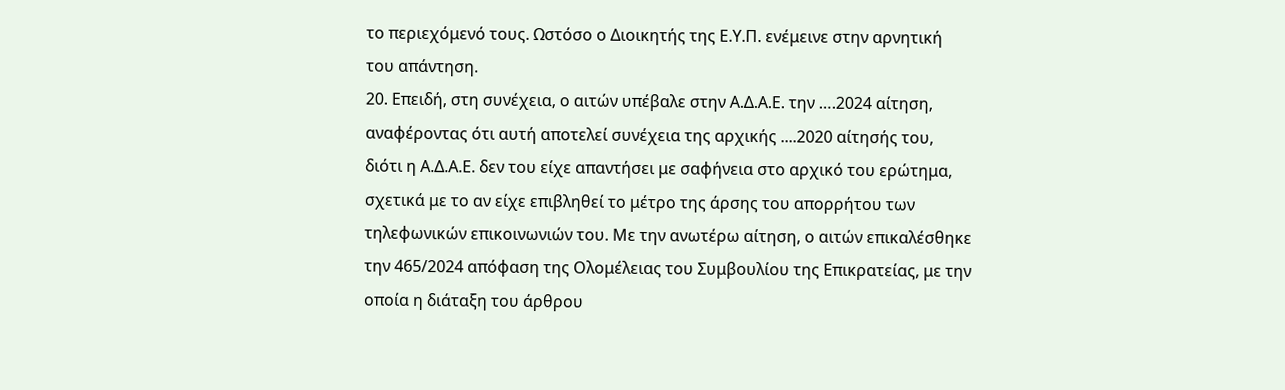το περιεχόμενό τους. Ωστόσο ο Διοικητής της Ε.Υ.Π. ενέμεινε στην αρνητική του απάντηση.
20. Επειδή, στη συνέχεια, ο αιτών υπέβαλε στην Α.Δ.Α.Ε. την ….2024 αίτηση, αναφέροντας ότι αυτή αποτελεί συνέχεια της αρχικής ....2020 αίτησής του, διότι η Α.Δ.Α.Ε. δεν του είχε απαντήσει με σαφήνεια στο αρχικό του ερώτημα, σχετικά με το αν είχε επιβληθεί το μέτρο της άρσης του απορρήτου των τηλεφωνικών επικοινωνιών του. Με την ανωτέρω αίτηση, ο αιτών επικαλέσθηκε την 465/2024 απόφαση της Ολομέλειας του Συμβουλίου της Επικρατείας, με την οποία η διάταξη του άρθρου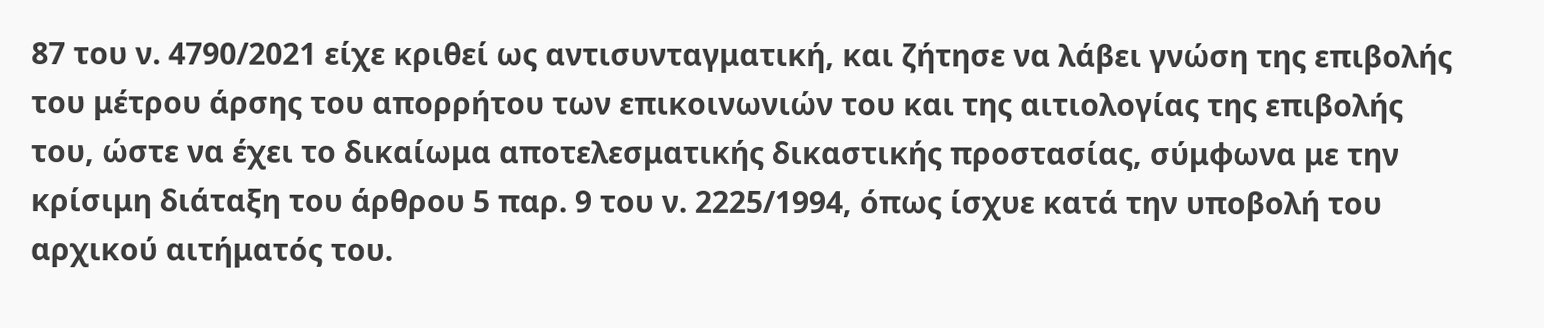87 του ν. 4790/2021 είχε κριθεί ως αντισυνταγματική, και ζήτησε να λάβει γνώση της επιβολής του μέτρου άρσης του απορρήτου των επικοινωνιών του και της αιτιολογίας της επιβολής του, ώστε να έχει το δικαίωμα αποτελεσματικής δικαστικής προστασίας, σύμφωνα με την κρίσιμη διάταξη του άρθρου 5 παρ. 9 του ν. 2225/1994, όπως ίσχυε κατά την υποβολή του αρχικού αιτήματός του.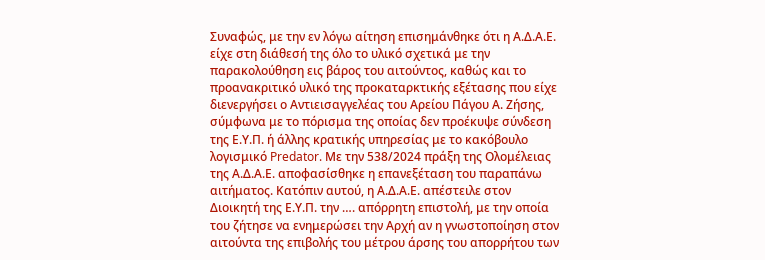Συναφώς, με την εν λόγω αίτηση επισημάνθηκε ότι η Α.Δ.Α.Ε. είχε στη διάθεσή της όλο το υλικό σχετικά με την παρακολούθηση εις βάρος του αιτούντος, καθώς και το προανακριτικό υλικό της προκαταρκτικής εξέτασης που είχε διενεργήσει ο Αντιεισαγγελέας του Αρείου Πάγου Α. Ζήσης, σύμφωνα με το πόρισμα της οποίας δεν προέκυψε σύνδεση της Ε.Υ.Π. ή άλλης κρατικής υπηρεσίας με το κακόβουλο λογισμικό Predator. Με την 538/2024 πράξη της Ολομέλειας της Α.Δ.Α.Ε. αποφασίσθηκε η επανεξέταση του παραπάνω αιτήματος. Κατόπιν αυτού, η Α.Δ.Α.Ε. απέστειλε στον Διοικητή της Ε.Υ.Π. την …. απόρρητη επιστολή, με την οποία του ζήτησε να ενημερώσει την Αρχή αν η γνωστοποίηση στον αιτούντα της επιβολής του μέτρου άρσης του απορρήτου των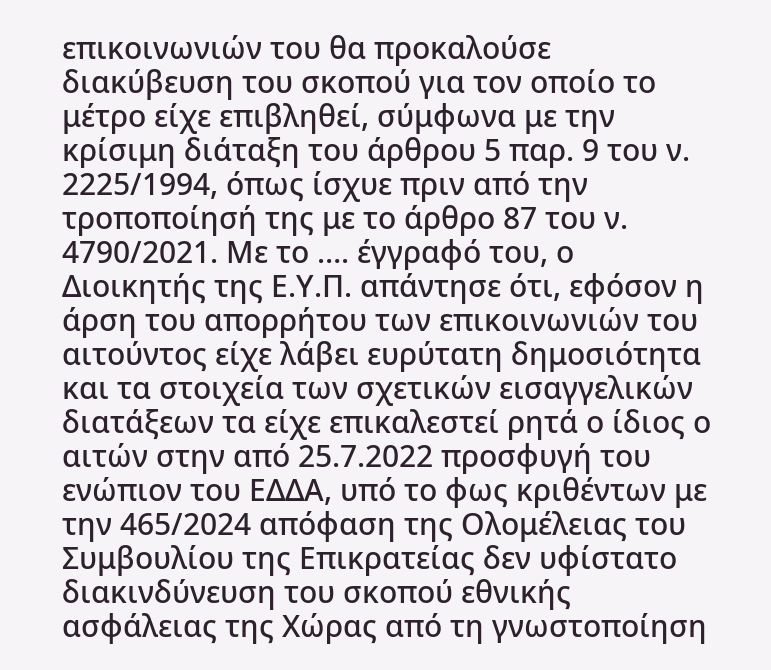επικοινωνιών του θα προκαλούσε διακύβευση του σκοπού για τον οποίο το μέτρο είχε επιβληθεί, σύμφωνα με την κρίσιμη διάταξη του άρθρου 5 παρ. 9 του ν. 2225/1994, όπως ίσχυε πριν από την τροποποίησή της με το άρθρο 87 του ν. 4790/2021. Με το …. έγγραφό του, ο Διοικητής της Ε.Υ.Π. απάντησε ότι, εφόσον η άρση του απορρήτου των επικοινωνιών του αιτούντος είχε λάβει ευρύτατη δημοσιότητα και τα στοιχεία των σχετικών εισαγγελικών διατάξεων τα είχε επικαλεστεί ρητά ο ίδιος ο αιτών στην από 25.7.2022 προσφυγή του ενώπιον του ΕΔΔΑ, υπό το φως κριθέντων με την 465/2024 απόφαση της Ολομέλειας του Συμβουλίου της Επικρατείας δεν υφίστατο διακινδύνευση του σκοπού εθνικής ασφάλειας της Χώρας από τη γνωστοποίηση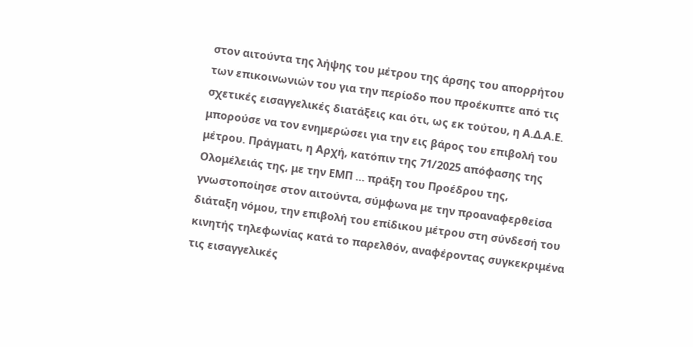στον αιτούντα της λήψης του μέτρου της άρσης του απορρήτου των επικοινωνιών του για την περίοδο που προέκυπτε από τις σχετικές εισαγγελικές διατάξεις και ότι, ως εκ τούτου, η Α.Δ.Α.Ε. μπορούσε να τον ενημερώσει για την εις βάρος του επιβολή του μέτρου. Πράγματι, η Αρχή, κατόπιν της 71/2025 απόφασης της Ολομέλειάς της, με την ΕΜΠ … πράξη του Προέδρου της, γνωστοποίησε στον αιτούντα, σύμφωνα με την προαναφερθείσα διάταξη νόμου, την επιβολή του επίδικου μέτρου στη σύνδεσή του κινητής τηλεφωνίας κατά το παρελθόν, αναφέροντας συγκεκριμένα τις εισαγγελικές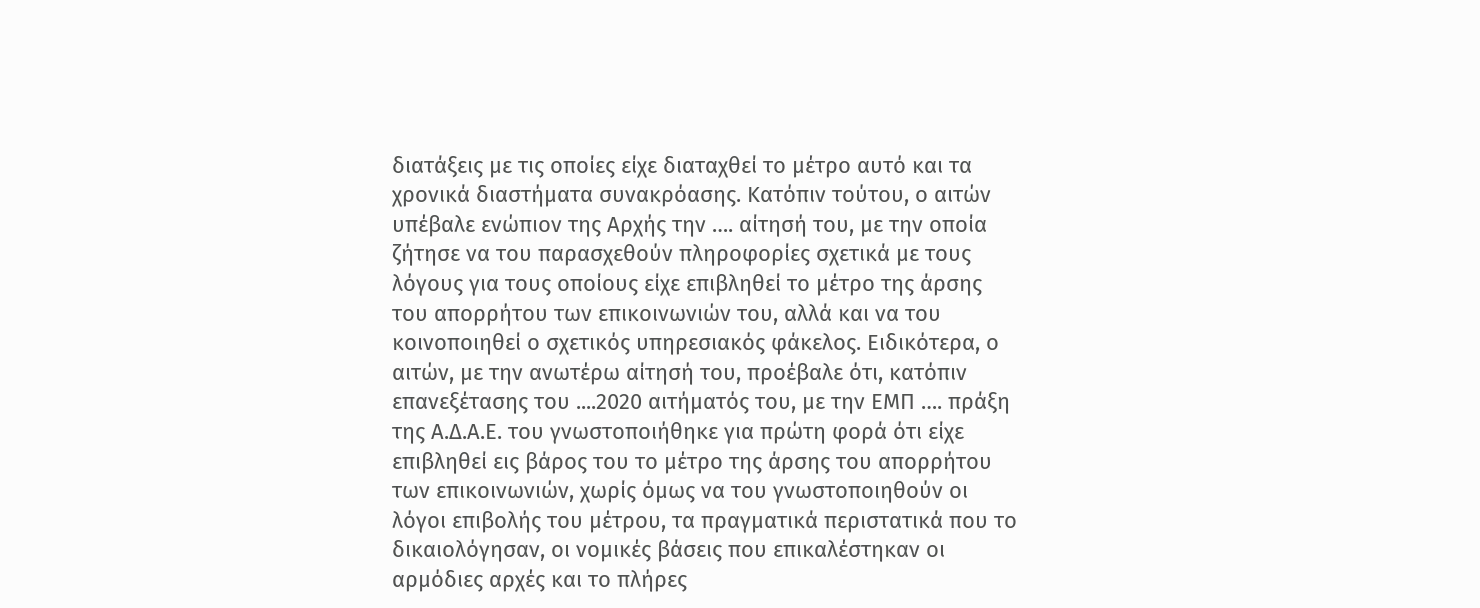διατάξεις με τις οποίες είχε διαταχθεί το μέτρο αυτό και τα χρονικά διαστήματα συνακρόασης. Κατόπιν τούτου, ο αιτών υπέβαλε ενώπιον της Αρχής την …. αίτησή του, με την οποία ζήτησε να του παρασχεθούν πληροφορίες σχετικά με τους λόγους για τους οποίους είχε επιβληθεί το μέτρο της άρσης του απορρήτου των επικοινωνιών του, αλλά και να του κοινοποιηθεί ο σχετικός υπηρεσιακός φάκελος. Ειδικότερα, ο αιτών, με την ανωτέρω αίτησή του, προέβαλε ότι, κατόπιν επανεξέτασης του ....2020 αιτήματός του, με την ΕΜΠ …. πράξη της Α.Δ.Α.Ε. του γνωστοποιήθηκε για πρώτη φορά ότι είχε επιβληθεί εις βάρος του το μέτρο της άρσης του απορρήτου των επικοινωνιών, χωρίς όμως να του γνωστοποιηθούν οι λόγοι επιβολής του μέτρου, τα πραγματικά περιστατικά που το δικαιολόγησαν, οι νομικές βάσεις που επικαλέστηκαν οι αρμόδιες αρχές και το πλήρες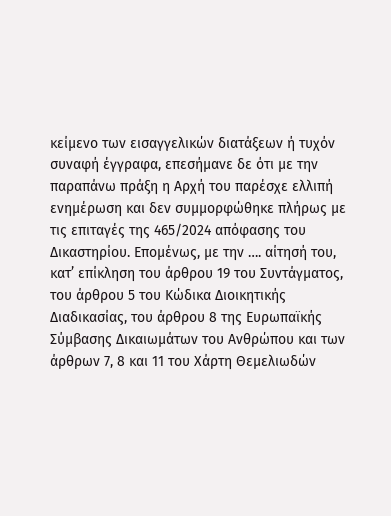κείμενο των εισαγγελικών διατάξεων ή τυχόν συναφή έγγραφα, επεσήμανε δε ότι με την παραπάνω πράξη η Αρχή του παρέσχε ελλιπή ενημέρωση και δεν συμμορφώθηκε πλήρως με τις επιταγές της 465/2024 απόφασης του Δικαστηρίου. Επομένως, με την …. αίτησή του, κατ’ επίκληση του άρθρου 19 του Συντάγματος, του άρθρου 5 του Κώδικα Διοικητικής Διαδικασίας, του άρθρου 8 της Ευρωπαϊκής Σύμβασης Δικαιωμάτων του Ανθρώπου και των άρθρων 7, 8 και 11 του Χάρτη Θεμελιωδών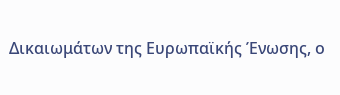Δικαιωμάτων της Ευρωπαϊκής Ένωσης, ο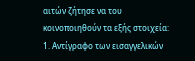αιτών ζήτησε να του κοινοποιηθούν τα εξής στοιχεία: 1. Αντίγραφο των εισαγγελικών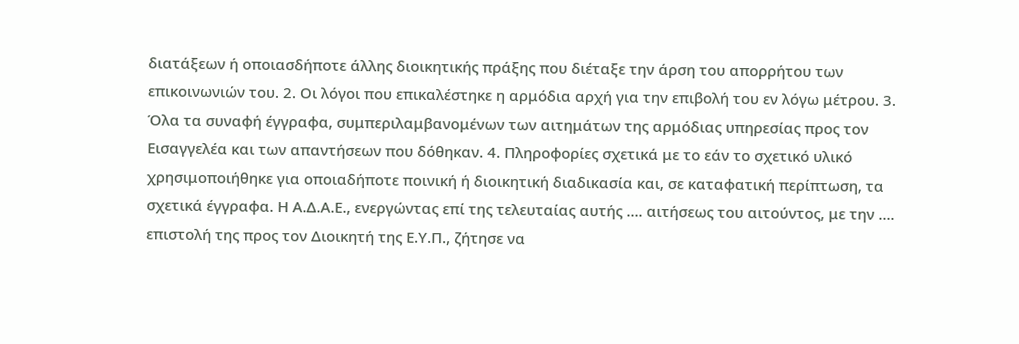διατάξεων ή οποιασδήποτε άλλης διοικητικής πράξης που διέταξε την άρση του απορρήτου των επικοινωνιών του. 2. Οι λόγοι που επικαλέστηκε η αρμόδια αρχή για την επιβολή του εν λόγω μέτρου. 3. Όλα τα συναφή έγγραφα, συμπεριλαμβανομένων των αιτημάτων της αρμόδιας υπηρεσίας προς τον Εισαγγελέα και των απαντήσεων που δόθηκαν. 4. Πληροφορίες σχετικά με το εάν το σχετικό υλικό χρησιμοποιήθηκε για οποιαδήποτε ποινική ή διοικητική διαδικασία και, σε καταφατική περίπτωση, τα σχετικά έγγραφα. Η Α.Δ.Α.Ε., ενεργώντας επί της τελευταίας αυτής …. αιτήσεως του αιτούντος, με την …. επιστολή της προς τον Διοικητή της Ε.Υ.Π., ζήτησε να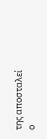της αποσταλεί ο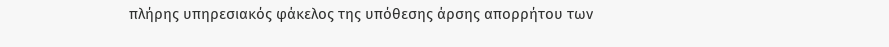πλήρης υπηρεσιακός φάκελος της υπόθεσης άρσης απορρήτου των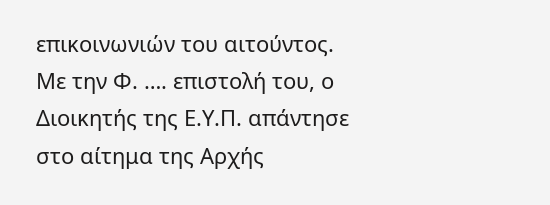επικοινωνιών του αιτούντος. Με την Φ. …. επιστολή του, ο Διοικητής της Ε.Υ.Π. απάντησε στο αίτημα της Αρχής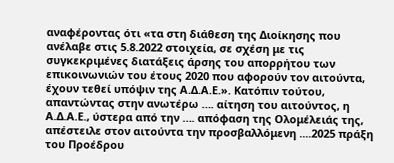αναφέροντας ότι «τα στη διάθεση της Διοίκησης που ανέλαβε στις 5.8.2022 στοιχεία, σε σχέση με τις συγκεκριμένες διατάξεις άρσης του απορρήτου των επικοινωνιών του έτους 2020 που αφορούν τον αιτούντα, έχουν τεθεί υπόψιν της Α.Δ.Α.Ε.». Κατόπιν τούτου, απαντώντας στην ανωτέρω …. αίτηση του αιτούντος, η Α.Δ.Α.Ε., ύστερα από την …. απόφαση της Ολομέλειάς της, απέστειλε στον αιτούντα την προσβαλλόμενη ....2025 πράξη του Προέδρου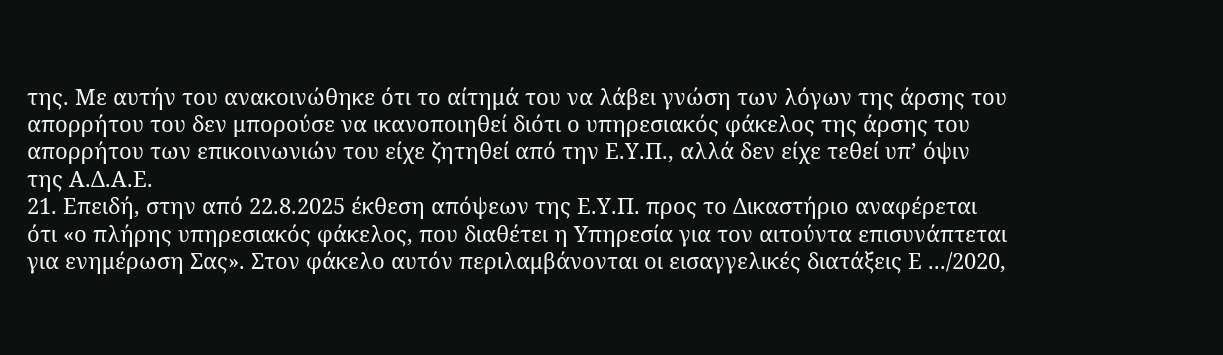της. Με αυτήν του ανακοινώθηκε ότι το αίτημά του να λάβει γνώση των λόγων της άρσης του απορρήτου του δεν μπορούσε να ικανοποιηθεί διότι ο υπηρεσιακός φάκελος της άρσης του απορρήτου των επικοινωνιών του είχε ζητηθεί από την Ε.Υ.Π., αλλά δεν είχε τεθεί υπ’ όψιν της Α.Δ.Α.Ε.
21. Επειδή, στην από 22.8.2025 έκθεση απόψεων της Ε.Υ.Π. προς το Δικαστήριο αναφέρεται ότι «ο πλήρης υπηρεσιακός φάκελος, που διαθέτει η Υπηρεσία για τον αιτούντα επισυνάπτεται για ενημέρωση Σας». Στον φάκελο αυτόν περιλαμβάνονται οι εισαγγελικές διατάξεις Ε .../2020,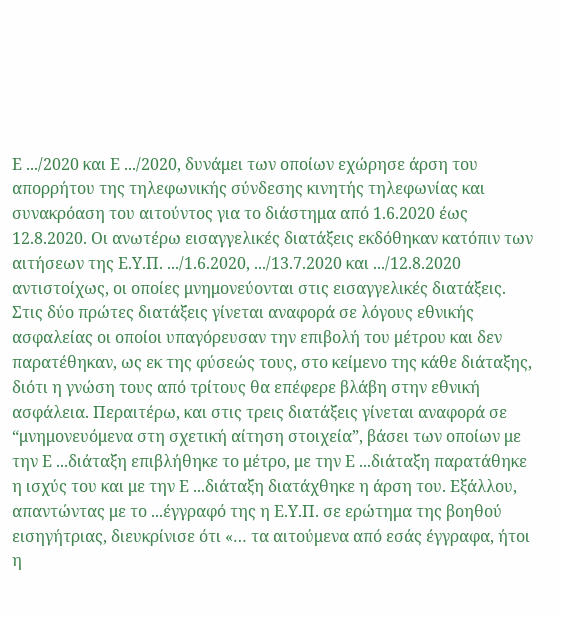Ε .../2020 και Ε .../2020, δυνάμει των οποίων εχώρησε άρση του απορρήτου της τηλεφωνικής σύνδεσης κινητής τηλεφωνίας και συνακρόαση του αιτούντος για το διάστημα από 1.6.2020 έως 12.8.2020. Οι ανωτέρω εισαγγελικές διατάξεις εκδόθηκαν κατόπιν των αιτήσεων της Ε.Υ.Π. .../1.6.2020, .../13.7.2020 και .../12.8.2020 αντιστοίχως, οι οποίες μνημονεύονται στις εισαγγελικές διατάξεις. Στις δύο πρώτες διατάξεις γίνεται αναφορά σε λόγους εθνικής ασφαλείας οι οποίοι υπαγόρευσαν την επιβολή του μέτρου και δεν παρατέθηκαν, ως εκ της φύσεώς τους, στο κείμενο της κάθε διάταξης, διότι η γνώση τους από τρίτους θα επέφερε βλάβη στην εθνική ασφάλεια. Περαιτέρω, και στις τρεις διατάξεις γίνεται αναφορά σε “μνημονευόμενα στη σχετική αίτηση στοιχεία”, βάσει των οποίων με την Ε ...διάταξη επιβλήθηκε το μέτρο, με την Ε ...διάταξη παρατάθηκε η ισχύς του και με την Ε ...διάταξη διατάχθηκε η άρση του. Εξάλλου, απαντώντας με το ...έγγραφό της η Ε.Υ.Π. σε ερώτημα της βοηθού εισηγήτριας, διευκρίνισε ότι «… τα αιτούμενα από εσάς έγγραφα, ήτοι η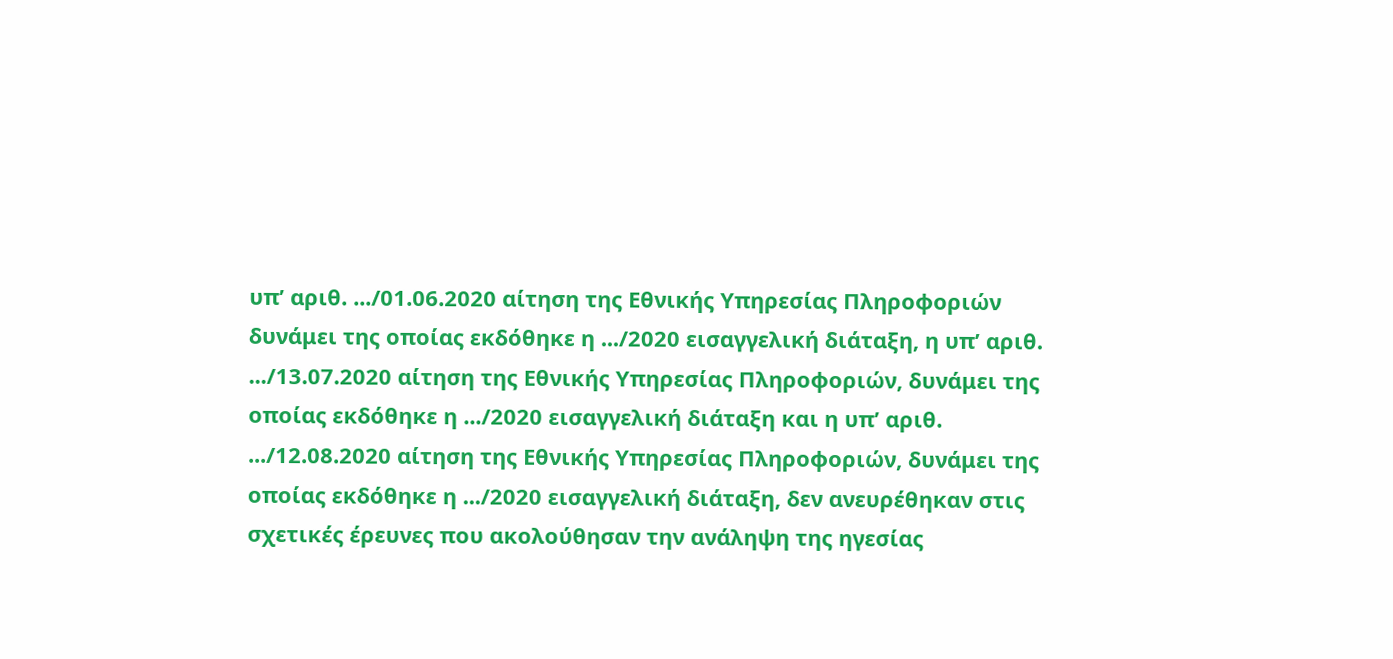υπ’ αριθ. .../01.06.2020 αίτηση της Εθνικής Υπηρεσίας Πληροφοριών δυνάμει της οποίας εκδόθηκε η .../2020 εισαγγελική διάταξη, η υπ’ αριθ. .../13.07.2020 αίτηση της Εθνικής Υπηρεσίας Πληροφοριών, δυνάμει της οποίας εκδόθηκε η .../2020 εισαγγελική διάταξη και η υπ’ αριθ. .../12.08.2020 αίτηση της Εθνικής Υπηρεσίας Πληροφοριών, δυνάμει της οποίας εκδόθηκε η .../2020 εισαγγελική διάταξη, δεν ανευρέθηκαν στις σχετικές έρευνες που ακολούθησαν την ανάληψη της ηγεσίας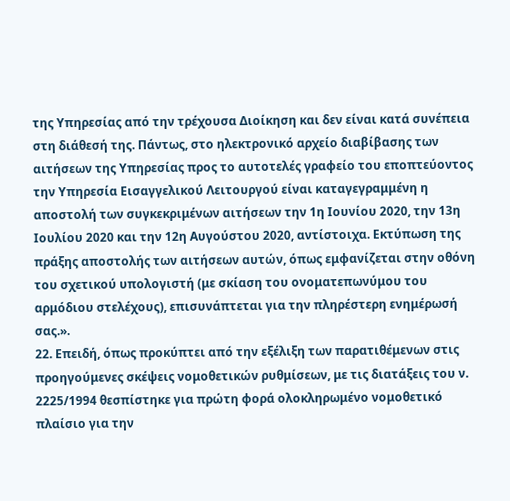της Υπηρεσίας από την τρέχουσα Διοίκηση και δεν είναι κατά συνέπεια στη διάθεσή της. Πάντως, στο ηλεκτρονικό αρχείο διαβίβασης των αιτήσεων της Υπηρεσίας προς το αυτοτελές γραφείο του εποπτεύοντος την Υπηρεσία Εισαγγελικού Λειτουργού είναι καταγεγραμμένη η αποστολή των συγκεκριμένων αιτήσεων την 1η Ιουνίου 2020, την 13η Ιουλίου 2020 και την 12η Αυγούστου 2020, αντίστοιχα. Εκτύπωση της πράξης αποστολής των αιτήσεων αυτών, όπως εμφανίζεται στην οθόνη του σχετικού υπολογιστή (με σκίαση του ονοματεπωνύμου του αρμόδιου στελέχους), επισυνάπτεται για την πληρέστερη ενημέρωσή σας.».
22. Επειδή, όπως προκύπτει από την εξέλιξη των παρατιθέμενων στις προηγούμενες σκέψεις νομοθετικών ρυθμίσεων, με τις διατάξεις του ν. 2225/1994 θεσπίστηκε για πρώτη φορά ολοκληρωμένο νομοθετικό πλαίσιο για την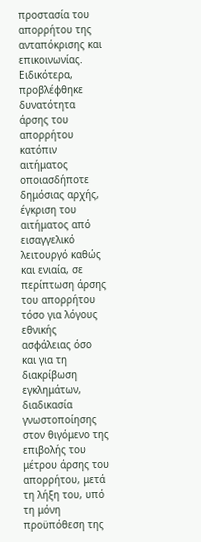προστασία του απορρήτου της ανταπόκρισης και επικοινωνίας. Ειδικότερα, προβλέφθηκε δυνατότητα άρσης του απορρήτου κατόπιν αιτήματος οποιασδήποτε δημόσιας αρχής, έγκριση του αιτήματος από εισαγγελικό λειτουργό καθώς και ενιαία, σε περίπτωση άρσης του απορρήτου τόσο για λόγους εθνικής ασφάλειας όσο και για τη διακρίβωση εγκλημάτων, διαδικασία γνωστοποίησης στον θιγόμενο της επιβολής του μέτρου άρσης του απορρήτου, μετά τη λήξη του, υπό τη μόνη προϋπόθεση της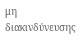μη διακινδύνευσης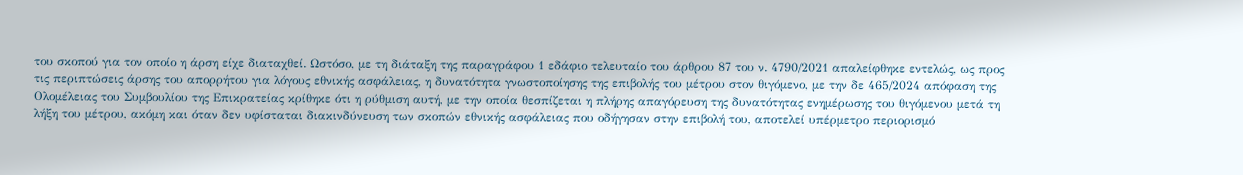του σκοπού για τον οποίο η άρση είχε διαταχθεί. Ωστόσο, με τη διάταξη της παραγράφου 1 εδάφιο τελευταίο του άρθρου 87 του ν. 4790/2021 απαλείφθηκε εντελώς, ως προς τις περιπτώσεις άρσης του απορρήτου για λόγους εθνικής ασφάλειας, η δυνατότητα γνωστοποίησης της επιβολής του μέτρου στον θιγόμενο, με την δε 465/2024 απόφαση της Ολομέλειας του Συμβουλίου της Επικρατείας κρίθηκε ότι η ρύθμιση αυτή, με την οποία θεσπίζεται η πλήρης απαγόρευση της δυνατότητας ενημέρωσης του θιγόμενου μετά τη λήξη του μέτρου, ακόμη και όταν δεν υφίσταται διακινδύνευση των σκοπών εθνικής ασφάλειας που οδήγησαν στην επιβολή του, αποτελεί υπέρμετρο περιορισμό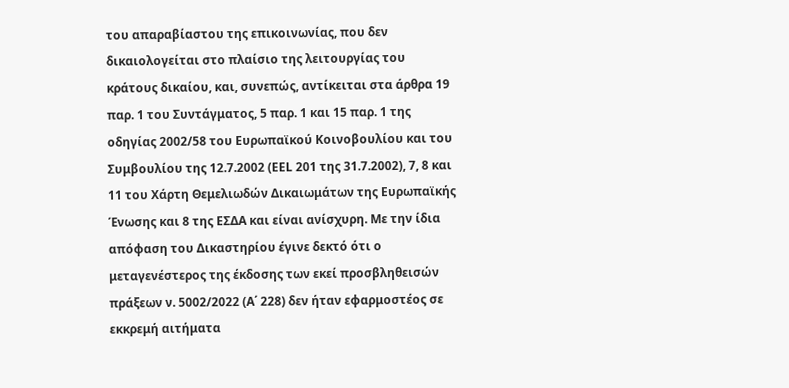του απαραβίαστου της επικοινωνίας, που δεν δικαιολογείται στο πλαίσιο της λειτουργίας του κράτους δικαίου, και, συνεπώς, αντίκειται στα άρθρα 19 παρ. 1 του Συντάγματος, 5 παρ. 1 και 15 παρ. 1 της οδηγίας 2002/58 του Ευρωπαϊκού Κοινοβουλίου και του Συμβουλίου της 12.7.2002 (ΕΕL 201 της 31.7.2002), 7, 8 και 11 του Χάρτη Θεμελιωδών Δικαιωμάτων της Ευρωπαϊκής Ένωσης και 8 της ΕΣΔΑ και είναι ανίσχυρη. Με την ίδια απόφαση του Δικαστηρίου έγινε δεκτό ότι ο μεταγενέστερος της έκδοσης των εκεί προσβληθεισών πράξεων ν. 5002/2022 (Α΄ 228) δεν ήταν εφαρμοστέος σε εκκρεμή αιτήματα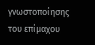γνωστοποίησης του επίμαχου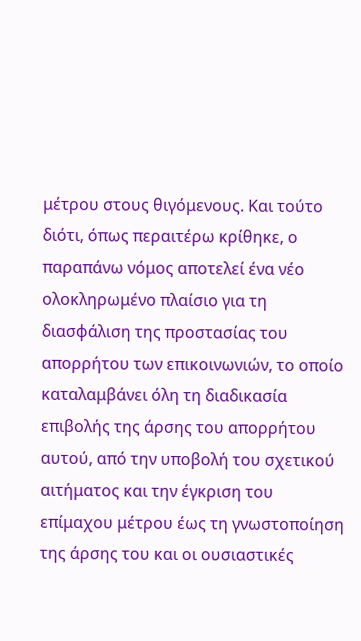μέτρου στους θιγόμενους. Και τούτο διότι, όπως περαιτέρω κρίθηκε, ο παραπάνω νόμος αποτελεί ένα νέο ολοκληρωμένο πλαίσιο για τη διασφάλιση της προστασίας του απορρήτου των επικοινωνιών, το οποίο καταλαμβάνει όλη τη διαδικασία επιβολής της άρσης του απορρήτου αυτού, από την υποβολή του σχετικού αιτήματος και την έγκριση του επίμαχου μέτρου έως τη γνωστοποίηση της άρσης του και οι ουσιαστικές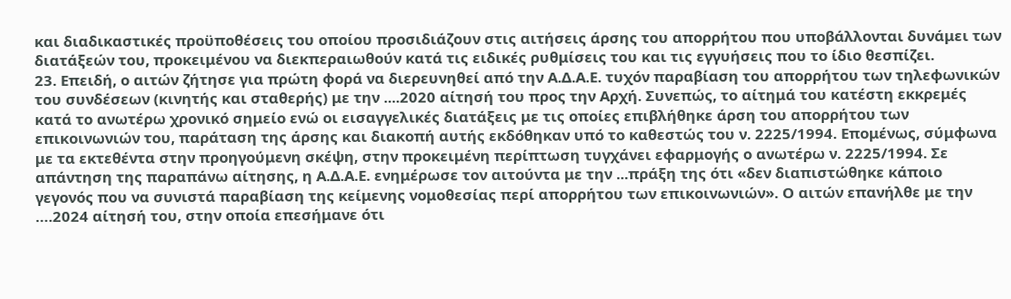και διαδικαστικές προϋποθέσεις του οποίου προσιδιάζουν στις αιτήσεις άρσης του απορρήτου που υποβάλλονται δυνάμει των διατάξεών του, προκειμένου να διεκπεραιωθούν κατά τις ειδικές ρυθμίσεις του και τις εγγυήσεις που το ίδιο θεσπίζει.
23. Επειδή, ο αιτών ζήτησε για πρώτη φορά να διερευνηθεί από την Α.Δ.Α.Ε. τυχόν παραβίαση του απορρήτου των τηλεφωνικών του συνδέσεων (κινητής και σταθερής) με την ....2020 αίτησή του προς την Αρχή. Συνεπώς, το αίτημά του κατέστη εκκρεμές κατά το ανωτέρω χρονικό σημείο ενώ οι εισαγγελικές διατάξεις με τις οποίες επιβλήθηκε άρση του απορρήτου των επικοινωνιών του, παράταση της άρσης και διακοπή αυτής εκδόθηκαν υπό το καθεστώς του ν. 2225/1994. Επομένως, σύμφωνα με τα εκτεθέντα στην προηγούμενη σκέψη, στην προκειμένη περίπτωση τυγχάνει εφαρμογής ο ανωτέρω ν. 2225/1994. Σε απάντηση της παραπάνω αίτησης, η Α.Δ.Α.Ε. ενημέρωσε τον αιτούντα με την ...πράξη της ότι «δεν διαπιστώθηκε κάποιο γεγονός που να συνιστά παραβίαση της κείμενης νομοθεσίας περί απορρήτου των επικοινωνιών». Ο αιτών επανήλθε με την ….2024 αίτησή του, στην οποία επεσήμανε ότι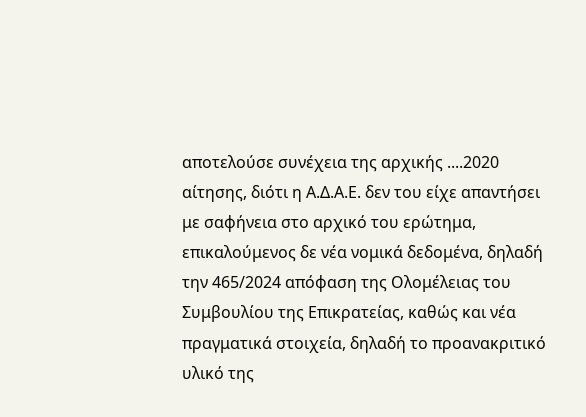αποτελούσε συνέχεια της αρχικής ....2020 αίτησης, διότι η Α.Δ.Α.Ε. δεν του είχε απαντήσει με σαφήνεια στο αρχικό του ερώτημα, επικαλούμενος δε νέα νομικά δεδομένα, δηλαδή την 465/2024 απόφαση της Ολομέλειας του Συμβουλίου της Επικρατείας, καθώς και νέα πραγματικά στοιχεία, δηλαδή το προανακριτικό υλικό της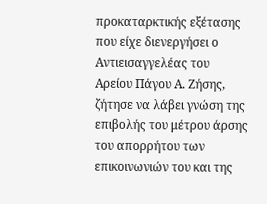προκαταρκτικής εξέτασης που είχε διενεργήσει ο Αντιεισαγγελέας του Αρείου Πάγου Α. Ζήσης, ζήτησε να λάβει γνώση της επιβολής του μέτρου άρσης του απορρήτου των επικοινωνιών του και της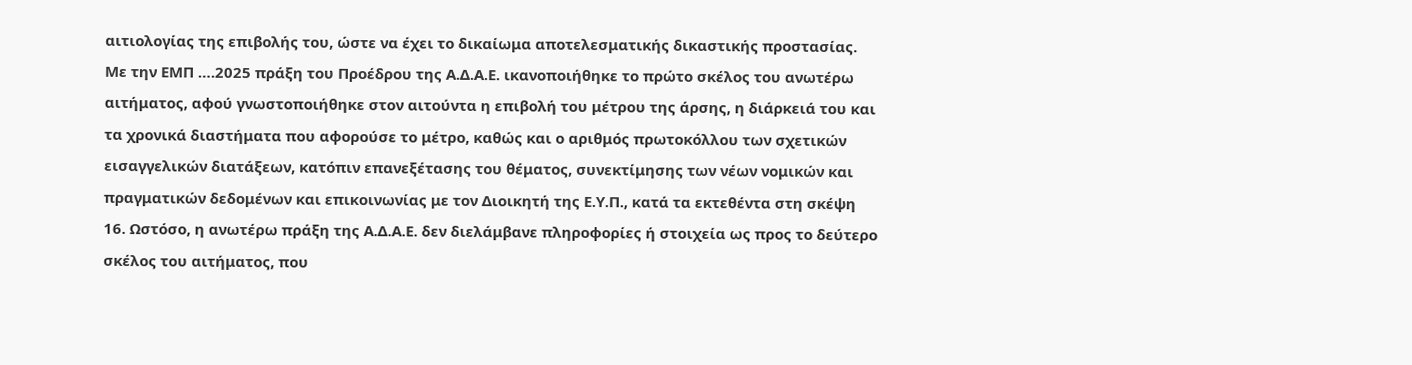αιτιολογίας της επιβολής του, ώστε να έχει το δικαίωμα αποτελεσματικής δικαστικής προστασίας. Με την ΕΜΠ ….2025 πράξη του Προέδρου της Α.Δ.Α.Ε. ικανοποιήθηκε το πρώτο σκέλος του ανωτέρω αιτήματος, αφού γνωστοποιήθηκε στον αιτούντα η επιβολή του μέτρου της άρσης, η διάρκειά του και τα χρονικά διαστήματα που αφορούσε το μέτρο, καθώς και ο αριθμός πρωτοκόλλου των σχετικών εισαγγελικών διατάξεων, κατόπιν επανεξέτασης του θέματος, συνεκτίμησης των νέων νομικών και πραγματικών δεδομένων και επικοινωνίας με τον Διοικητή της Ε.Υ.Π., κατά τα εκτεθέντα στη σκέψη 16. Ωστόσο, η ανωτέρω πράξη της Α.Δ.Α.Ε. δεν διελάμβανε πληροφορίες ή στοιχεία ως προς το δεύτερο σκέλος του αιτήματος, που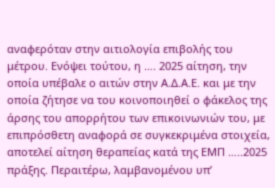αναφερόταν στην αιτιολογία επιβολής του μέτρου. Ενόψει τούτου, η …. 2025 αίτηση, την οποία υπέβαλε ο αιτών στην Α.Δ.Α.Ε. και με την οποία ζήτησε να του κοινοποιηθεί ο φάκελος της άρσης του απορρήτου των επικοινωνιών του, με επιπρόσθετη αναφορά σε συγκεκριμένα στοιχεία, αποτελεί αίτηση θεραπείας κατά της ΕΜΠ …..2025 πράξης. Περαιτέρω, λαμβανομένου υπ’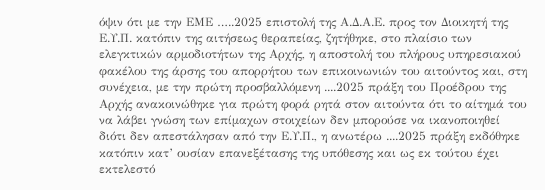όψιν ότι με την ΕΜΕ …..2025 επιστολή της Α.Δ.Α.Ε. προς τον Διοικητή της Ε.Υ.Π. κατόπιν της αιτήσεως θεραπείας, ζητήθηκε, στο πλαίσιο των ελεγκτικών αρμοδιοτήτων της Αρχής, η αποστολή του πλήρους υπηρεσιακού φακέλου της άρσης του απορρήτου των επικοινωνιών του αιτούντος και, στη συνέχεια, με την πρώτη προσβαλλόμενη ....2025 πράξη του Προέδρου της Αρχής ανακοινώθηκε για πρώτη φορά ρητά στον αιτούντα ότι το αίτημά του να λάβει γνώση των επίμαχων στοιχείων δεν μπορούσε να ικανοποιηθεί διότι δεν απεστάλησαν από την Ε.Υ.Π., η ανωτέρω ....2025 πράξη εκδόθηκε κατόπιν κατ’ ουσίαν επανεξέτασης της υπόθεσης και ως εκ τούτου έχει εκτελεστό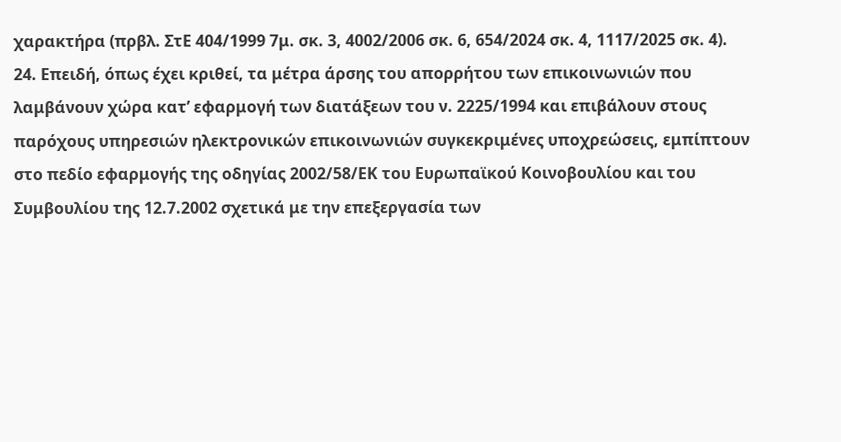χαρακτήρα (πρβλ. ΣτΕ 404/1999 7μ. σκ. 3, 4002/2006 σκ. 6, 654/2024 σκ. 4, 1117/2025 σκ. 4).
24. Επειδή, όπως έχει κριθεί, τα μέτρα άρσης του απορρήτου των επικοινωνιών που λαμβάνουν χώρα κατ’ εφαρμογή των διατάξεων του ν. 2225/1994 και επιβάλουν στους παρόχους υπηρεσιών ηλεκτρονικών επικοινωνιών συγκεκριμένες υποχρεώσεις, εμπίπτουν στο πεδίο εφαρμογής της οδηγίας 2002/58/ΕΚ του Ευρωπαϊκού Κοινοβουλίου και του Συμβουλίου της 12.7.2002 σχετικά με την επεξεργασία των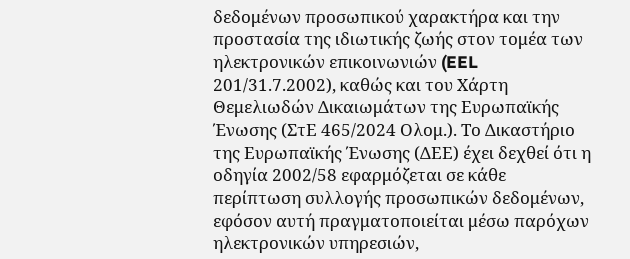δεδομένων προσωπικού χαρακτήρα και την προστασία της ιδιωτικής ζωής στον τομέα των ηλεκτρονικών επικοινωνιών (EEL 201/31.7.2002), καθώς και του Χάρτη Θεμελιωδών Δικαιωμάτων της Ευρωπαϊκής Ένωσης (ΣτΕ 465/2024 Ολομ.). Το Δικαστήριο της Ευρωπαϊκής Ένωσης (ΔΕΕ) έχει δεχθεί ότι η οδηγία 2002/58 εφαρμόζεται σε κάθε περίπτωση συλλογής προσωπικών δεδομένων, εφόσον αυτή πραγματοποιείται μέσω παρόχων ηλεκτρονικών υπηρεσιών,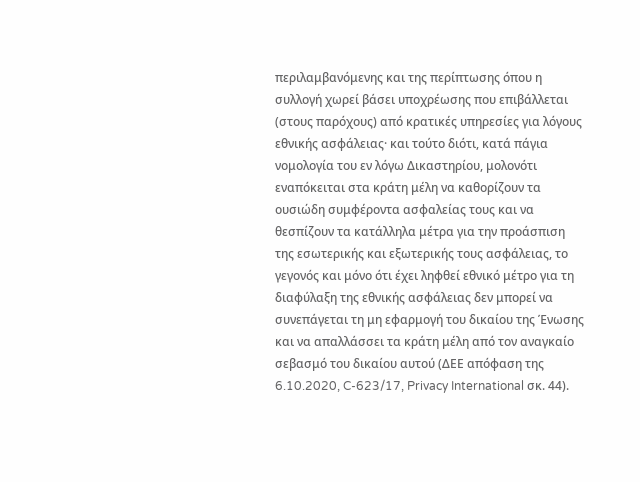περιλαμβανόμενης και της περίπτωσης όπου η συλλογή χωρεί βάσει υποχρέωσης που επιβάλλεται (στους παρόχους) από κρατικές υπηρεσίες για λόγους εθνικής ασφάλειας· και τούτο διότι, κατά πάγια νομολογία του εν λόγω Δικαστηρίου, μολονότι εναπόκειται στα κράτη μέλη να καθορίζουν τα ουσιώδη συμφέροντα ασφαλείας τους και να θεσπίζουν τα κατάλληλα μέτρα για την προάσπιση της εσωτερικής και εξωτερικής τους ασφάλειας, το γεγονός και μόνο ότι έχει ληφθεί εθνικό μέτρο για τη διαφύλαξη της εθνικής ασφάλειας δεν μπορεί να συνεπάγεται τη μη εφαρμογή του δικαίου της Ένωσης και να απαλλάσσει τα κράτη μέλη από τον αναγκαίο σεβασμό του δικαίου αυτού (ΔΕΕ απόφαση της 6.10.2020, C-623/17, Privacy International σκ. 44).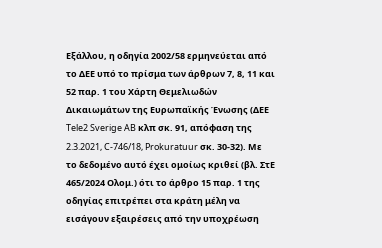Εξάλλου, η οδηγία 2002/58 ερμηνεύεται από το ΔΕΕ υπό το πρίσμα των άρθρων 7, 8, 11 και 52 παρ. 1 του Χάρτη Θεμελιωδών Δικαιωμάτων της Ευρωπαϊκής Ένωσης (ΔΕΕ Tele2 Sverige AB κλπ σκ. 91, απόφαση της 2.3.2021, C-746/18, Prokuratuur σκ. 30-32). Με το δεδομένο αυτό έχει ομοίως κριθεί (βλ. ΣτΕ 465/2024 Ολομ.) ότι το άρθρο 15 παρ. 1 της οδηγίας επιτρέπει στα κράτη μέλη να εισάγουν εξαιρέσεις από την υποχρέωση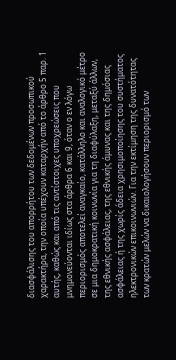διασφάλισης του απορρήτου των δεδομένων προσωπικού χαρακτήρα, την οποία υπέχουν καταρχήν από το άρθρο 5 παρ. 1 αυτής, καθώς και από τις αντίστοιχες υποχρεώσεις που μνημονεύονται ιδίως στα άρθρα 6 και 9, όταν ο εν λόγω περιορισμός αποτελεί αναγκαίο, κατάλληλο και αναλογικό μέτρο σε μια δημοκρατική κοινωνία για τη διαφύλαξη, μεταξύ άλλων, της εθνικής ασφάλειας, της εθνικής άμυνας και της δημόσιας ασφάλειας ή της χωρίς άδεια χρησιμοποίησης του συστήματος ηλεκτρονικών επικοινωνιών. Για την εκτίμηση της δυνατότητας των κρατών μελών να δικαιολογήσουν περιορισμό των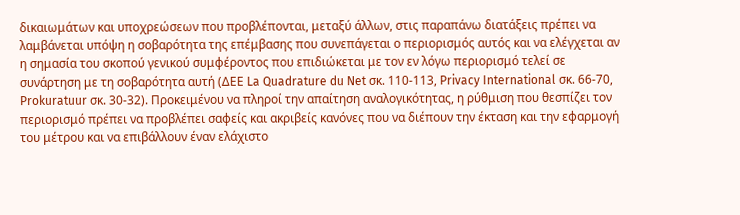δικαιωμάτων και υποχρεώσεων που προβλέπονται, μεταξύ άλλων, στις παραπάνω διατάξεις πρέπει να λαμβάνεται υπόψη η σοβαρότητα της επέμβασης που συνεπάγεται ο περιορισμός αυτός και να ελέγχεται αν η σημασία του σκοπού γενικού συμφέροντος που επιδιώκεται με τον εν λόγω περιορισμό τελεί σε συνάρτηση με τη σοβαρότητα αυτή (ΔΕΕ La Quadrature du Net σκ. 110-113, Privacy International σκ. 66-70, Prokuratuur σκ. 30-32). Προκειμένου να πληροί την απαίτηση αναλογικότητας, η ρύθμιση που θεσπίζει τον περιορισμό πρέπει να προβλέπει σαφείς και ακριβείς κανόνες που να διέπουν την έκταση και την εφαρμογή του μέτρου και να επιβάλλουν έναν ελάχιστο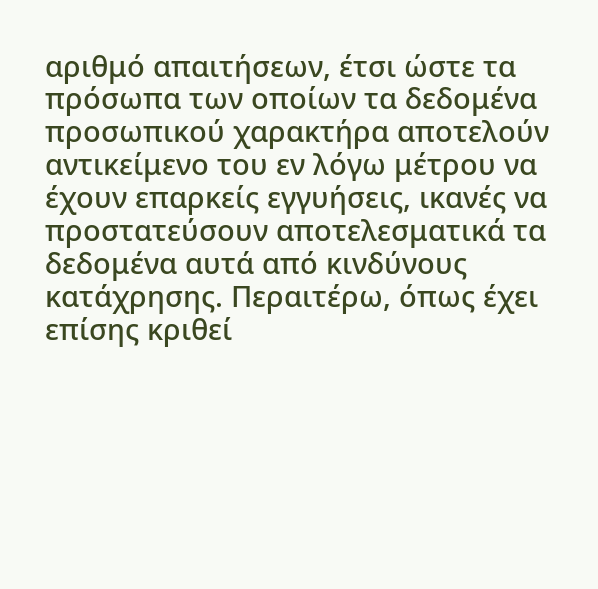αριθμό απαιτήσεων, έτσι ώστε τα πρόσωπα των οποίων τα δεδομένα προσωπικού χαρακτήρα αποτελούν αντικείμενο του εν λόγω μέτρου να έχουν επαρκείς εγγυήσεις, ικανές να προστατεύσουν αποτελεσματικά τα δεδομένα αυτά από κινδύνους κατάχρησης. Περαιτέρω, όπως έχει επίσης κριθεί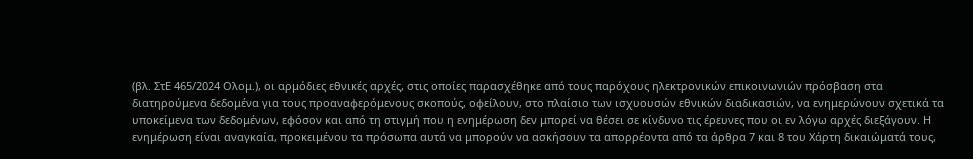(βλ. ΣτΕ 465/2024 Ολομ.), οι αρμόδιες εθνικές αρχές, στις οποίες παρασχέθηκε από τους παρόχους ηλεκτρονικών επικοινωνιών πρόσβαση στα διατηρούμενα δεδομένα για τους προαναφερόμενους σκοπούς, οφείλουν, στο πλαίσιο των ισχυουσών εθνικών διαδικασιών, να ενημερώνουν σχετικά τα υποκείμενα των δεδομένων, εφόσον και από τη στιγμή που η ενημέρωση δεν μπορεί να θέσει σε κίνδυνο τις έρευνες που οι εν λόγω αρχές διεξάγουν. Η ενημέρωση είναι αναγκαία, προκειμένου τα πρόσωπα αυτά να μπορούν να ασκήσουν τα απορρέοντα από τα άρθρα 7 και 8 του Χάρτη δικαιώματά τους,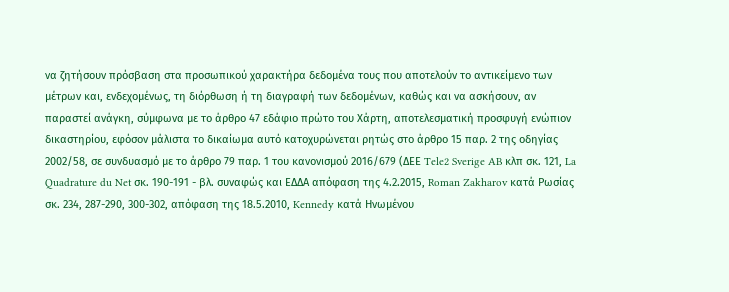να ζητήσουν πρόσβαση στα προσωπικού χαρακτήρα δεδομένα τους που αποτελούν το αντικείμενο των μέτρων και, ενδεχομένως, τη διόρθωση ή τη διαγραφή των δεδομένων, καθώς και να ασκήσουν, αν παραστεί ανάγκη, σύμφωνα με το άρθρο 47 εδάφιο πρώτο του Χάρτη, αποτελεσματική προσφυγή ενώπιον δικαστηρίου, εφόσον μάλιστα το δικαίωμα αυτό κατοχυρώνεται ρητώς στο άρθρο 15 παρ. 2 της οδηγίας 2002/58, σε συνδυασμό με το άρθρο 79 παρ. 1 του κανονισμού 2016/679 (ΔΕΕ Tele2 Sverige AB κλπ σκ. 121, La Quadrature du Net σκ. 190-191 - βλ. συναφώς και ΕΔΔΑ απόφαση της 4.2.2015, Roman Zakharov κατά Ρωσίας σκ. 234, 287-290, 300-302, απόφαση της 18.5.2010, Kennedy κατά Ηνωμένου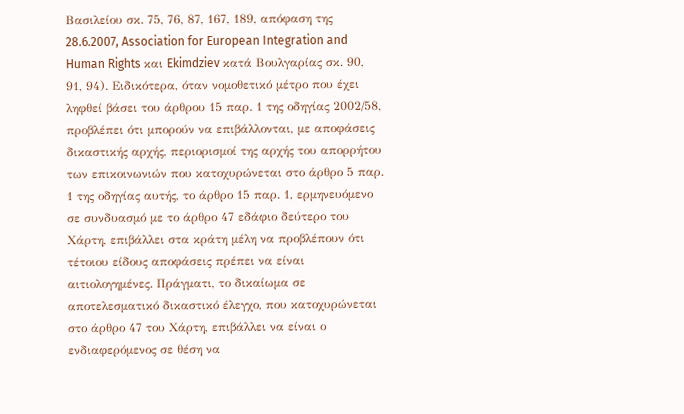Βασιλείου σκ. 75, 76, 87, 167, 189, απόφαση της 28.6.2007, Association for European Integration and Human Rights και Ekimdziev κατά Βουλγαρίας σκ. 90, 91, 94). Ειδικότερα, όταν νομοθετικό μέτρο που έχει ληφθεί βάσει του άρθρου 15 παρ. 1 της οδηγίας 2002/58, προβλέπει ότι μπορούν να επιβάλλονται, με αποφάσεις δικαστικής αρχής, περιορισμοί της αρχής του απορρήτου των επικοινωνιών που κατοχυρώνεται στο άρθρο 5 παρ. 1 της οδηγίας αυτής, το άρθρο 15 παρ. 1, ερμηνευόμενο σε συνδυασμό με το άρθρο 47 εδάφιο δεύτερο του Χάρτη, επιβάλλει στα κράτη μέλη να προβλέπουν ότι τέτοιου είδους αποφάσεις πρέπει να είναι αιτιολογημένες. Πράγματι, το δικαίωμα σε αποτελεσματικό δικαστικό έλεγχο, που κατοχυρώνεται στο άρθρο 47 του Χάρτη, επιβάλλει να είναι ο ενδιαφερόμενος σε θέση να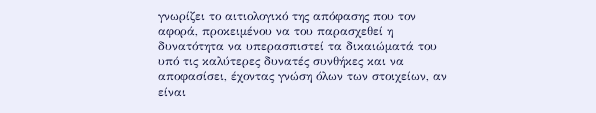γνωρίζει το αιτιολογικό της απόφασης που τον αφορά, προκειμένου να του παρασχεθεί η δυνατότητα να υπερασπιστεί τα δικαιώματά του υπό τις καλύτερες δυνατές συνθήκες και να αποφασίσει, έχοντας γνώση όλων των στοιχείων, αν είναι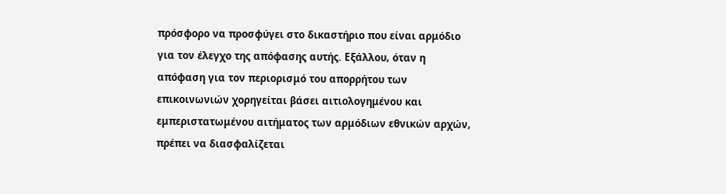πρόσφορο να προσφύγει στο δικαστήριο που είναι αρμόδιο για τον έλεγχο της απόφασης αυτής. Εξάλλου, όταν η απόφαση για τον περιορισμό του απορρήτου των επικοινωνιών χορηγείται βάσει αιτιολογημένου και εμπεριστατωμένου αιτήματος των αρμόδιων εθνικών αρχών, πρέπει να διασφαλίζεται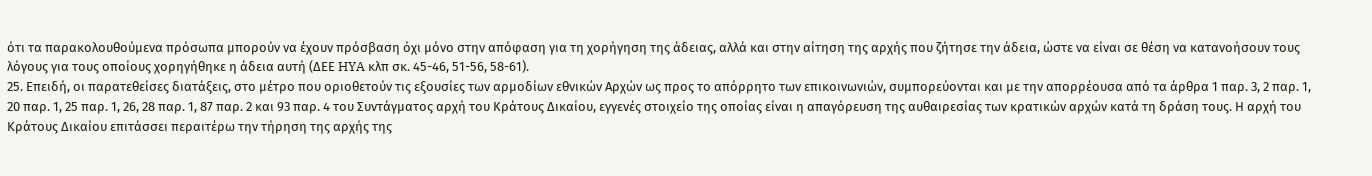ότι τα παρακολουθούμενα πρόσωπα μπορούν να έχουν πρόσβαση όχι μόνο στην απόφαση για τη χορήγηση της άδειας, αλλά και στην αίτηση της αρχής που ζήτησε την άδεια, ώστε να είναι σε θέση να κατανοήσουν τους λόγους για τους οποίους χορηγήθηκε η άδεια αυτή (ΔΕΕ HYA κλπ σκ. 45-46, 51-56, 58-61).
25. Επειδή, οι παρατεθείσες διατάξεις, στο μέτρο που οριοθετούν τις εξουσίες των αρμοδίων εθνικών Αρχών ως προς το απόρρητο των επικοινωνιών, συμπορεύονται και με την απορρέουσα από τα άρθρα 1 παρ. 3, 2 παρ. 1, 20 παρ. 1, 25 παρ. 1, 26, 28 παρ. 1, 87 παρ. 2 και 93 παρ. 4 του Συντάγματος αρχή του Κράτους Δικαίου, εγγενές στοιχείο της οποίας είναι η απαγόρευση της αυθαιρεσίας των κρατικών αρχών κατά τη δράση τους. Η αρχή του Κράτους Δικαίου επιτάσσει περαιτέρω την τήρηση της αρχής της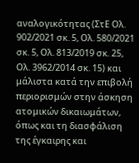αναλογικότητας (ΣτΕ Ολ. 902/2021 σκ. 5, Ολ. 580/2021 σκ. 5, Ολ. 813/2019 σκ. 25, Ολ. 3962/2014 σκ. 15) και μάλιστα κατά την επιβολή περιορισμών στην άσκηση ατομικών δικαιωμάτων, όπως και τη διασφάλιση της έγκαιρης και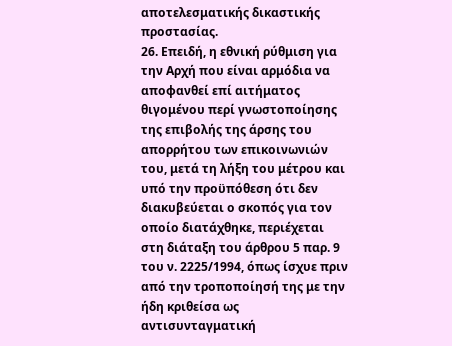αποτελεσματικής δικαστικής προστασίας.
26. Επειδή, η εθνική ρύθμιση για την Αρχή που είναι αρμόδια να αποφανθεί επί αιτήματος θιγομένου περί γνωστοποίησης της επιβολής της άρσης του απορρήτου των επικοινωνιών του, μετά τη λήξη του μέτρου και υπό την προϋπόθεση ότι δεν διακυβεύεται ο σκοπός για τον οποίο διατάχθηκε, περιέχεται στη διάταξη του άρθρου 5 παρ. 9 του ν. 2225/1994, όπως ίσχυε πριν από την τροποποίησή της με την ήδη κριθείσα ως αντισυνταγματική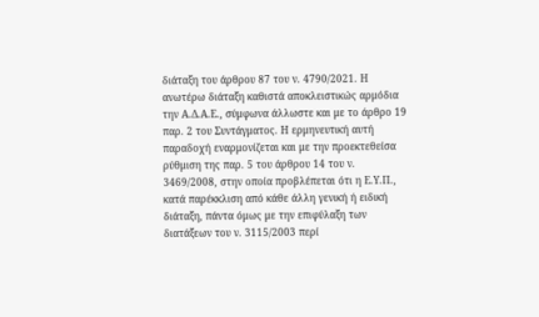διάταξη του άρθρου 87 του ν. 4790/2021. Η ανωτέρω διάταξη καθιστά αποκλειστικώς αρμόδια την Α.Δ.Α.Ε., σύμφωνα άλλωστε και με το άρθρο 19 παρ. 2 του Συντάγματος. Η ερμηνευτική αυτή παραδοχή εναρμονίζεται και με την προεκτεθείσα ρύθμιση της παρ. 5 του άρθρου 14 του ν. 3469/2008, στην οποία προβλέπεται ότι η Ε.Υ.Π., κατά παρέκκλιση από κάθε άλλη γενική ή ειδική διάταξη, πάντα όμως με την επιφύλαξη των διατάξεων του ν. 3115/2003 περί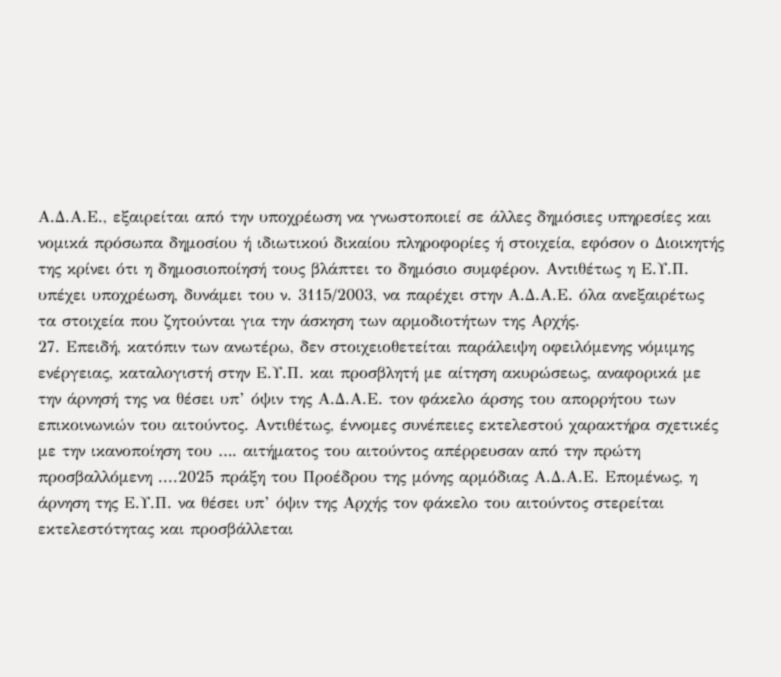Α.Δ.Α.Ε., εξαιρείται από την υποχρέωση να γνωστοποιεί σε άλλες δημόσιες υπηρεσίες και νομικά πρόσωπα δημοσίου ή ιδιωτικού δικαίου πληροφορίες ή στοιχεία, εφόσον ο Διοικητής της κρίνει ότι η δημοσιοποίησή τους βλάπτει το δημόσιο συμφέρον. Αντιθέτως η Ε.Υ.Π. υπέχει υποχρέωση, δυνάμει του ν. 3115/2003, να παρέχει στην Α.Δ.Α.Ε. όλα ανεξαιρέτως τα στοιχεία που ζητούνται για την άσκηση των αρμοδιοτήτων της Αρχής.
27. Επειδή, κατόπιν των ανωτέρω, δεν στοιχειοθετείται παράλειψη οφειλόμενης νόμιμης ενέργειας, καταλογιστή στην Ε.Υ.Π. και προσβλητή με αίτηση ακυρώσεως, αναφορικά με την άρνησή της να θέσει υπ’ όψιν της Α.Δ.Α.Ε. τον φάκελο άρσης του απορρήτου των επικοινωνιών του αιτούντος. Αντιθέτως, έννομες συνέπειες εκτελεστού χαρακτήρα σχετικές με την ικανοποίηση του …. αιτήματος του αιτούντος απέρρευσαν από την πρώτη προσβαλλόμενη ....2025 πράξη του Προέδρου της μόνης αρμόδιας Α.Δ.Α.Ε. Επομένως, η άρνηση της Ε.Υ.Π. να θέσει υπ’ όψιν της Αρχής τον φάκελο του αιτούντος στερείται εκτελεστότητας και προσβάλλεται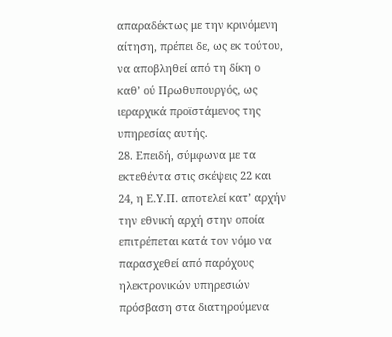απαραδέκτως με την κρινόμενη αίτηση, πρέπει δε, ως εκ τούτου, να αποβληθεί από τη δίκη ο καθ’ ού Πρωθυπουργός, ως ιεραρχικά προϊστάμενος της υπηρεσίας αυτής.
28. Επειδή, σύμφωνα με τα εκτεθέντα στις σκέψεις 22 και 24, η Ε.Υ.Π. αποτελεί κατ’ αρχήν την εθνική αρχή στην οποία επιτρέπεται κατά τον νόμο να παρασχεθεί από παρόχους ηλεκτρονικών υπηρεσιών πρόσβαση στα διατηρούμενα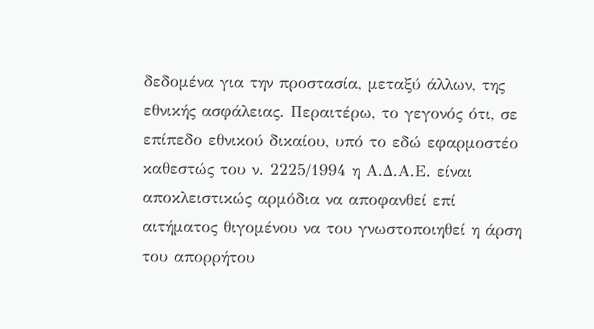δεδομένα για την προστασία, μεταξύ άλλων, της εθνικής ασφάλειας. Περαιτέρω, το γεγονός ότι, σε επίπεδο εθνικού δικαίου, υπό το εδώ εφαρμοστέο καθεστώς του ν. 2225/1994 η Α.Δ.Α.Ε. είναι αποκλειστικώς αρμόδια να αποφανθεί επί αιτήματος θιγομένου να του γνωστοποιηθεί η άρση του απορρήτου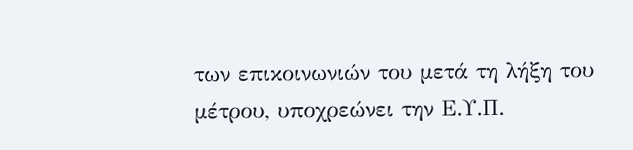των επικοινωνιών του μετά τη λήξη του μέτρου, υποχρεώνει την Ε.Υ.Π.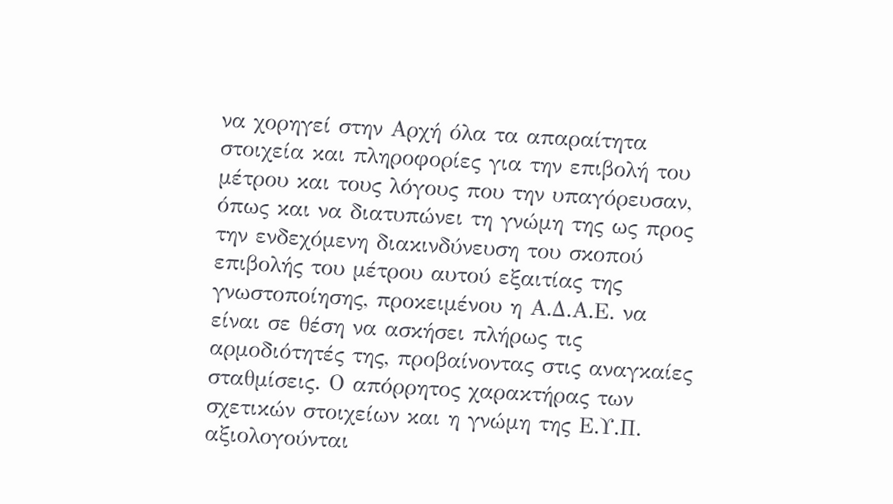να χορηγεί στην Αρχή όλα τα απαραίτητα στοιχεία και πληροφορίες για την επιβολή του μέτρου και τους λόγους που την υπαγόρευσαν, όπως και να διατυπώνει τη γνώμη της ως προς την ενδεχόμενη διακινδύνευση του σκοπού επιβολής του μέτρου αυτού εξαιτίας της γνωστοποίησης, προκειμένου η Α.Δ.Α.Ε. να είναι σε θέση να ασκήσει πλήρως τις αρμοδιότητές της, προβαίνοντας στις αναγκαίες σταθμίσεις. Ο απόρρητος χαρακτήρας των σχετικών στοιχείων και η γνώμη της Ε.Υ.Π. αξιολογούνται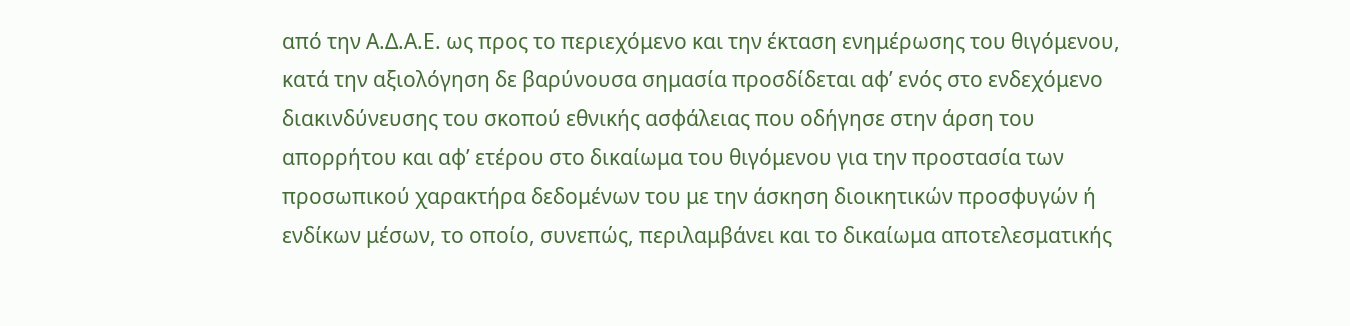από την Α.Δ.Α.Ε. ως προς το περιεχόμενο και την έκταση ενημέρωσης του θιγόμενου, κατά την αξιολόγηση δε βαρύνουσα σημασία προσδίδεται αφ’ ενός στο ενδεχόμενο διακινδύνευσης του σκοπού εθνικής ασφάλειας που οδήγησε στην άρση του απορρήτου και αφ’ ετέρου στο δικαίωμα του θιγόμενου για την προστασία των προσωπικού χαρακτήρα δεδομένων του με την άσκηση διοικητικών προσφυγών ή ενδίκων μέσων, το οποίο, συνεπώς, περιλαμβάνει και το δικαίωμα αποτελεσματικής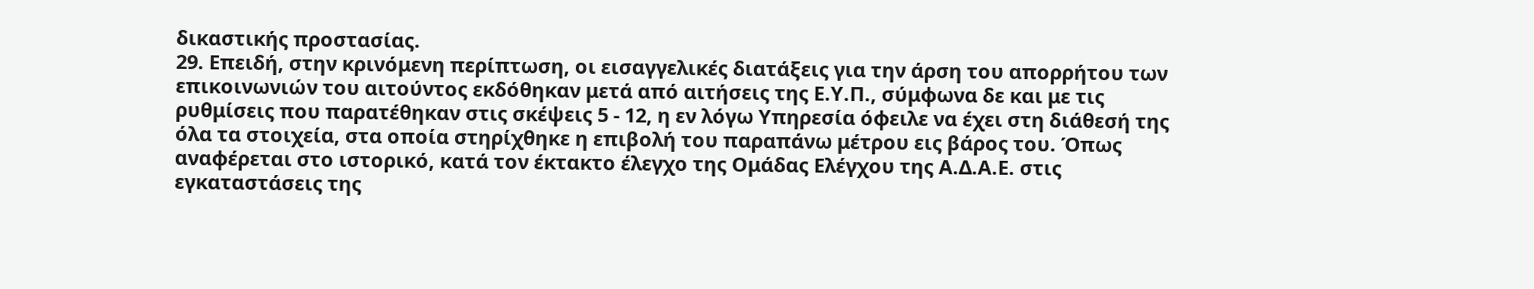δικαστικής προστασίας.
29. Επειδή, στην κρινόμενη περίπτωση, οι εισαγγελικές διατάξεις για την άρση του απορρήτου των επικοινωνιών του αιτούντος εκδόθηκαν μετά από αιτήσεις της Ε.Υ.Π., σύμφωνα δε και με τις ρυθμίσεις που παρατέθηκαν στις σκέψεις 5 - 12, η εν λόγω Υπηρεσία όφειλε να έχει στη διάθεσή της όλα τα στοιχεία, στα οποία στηρίχθηκε η επιβολή του παραπάνω μέτρου εις βάρος του. Όπως αναφέρεται στο ιστορικό, κατά τον έκτακτο έλεγχο της Ομάδας Ελέγχου της Α.Δ.Α.Ε. στις εγκαταστάσεις της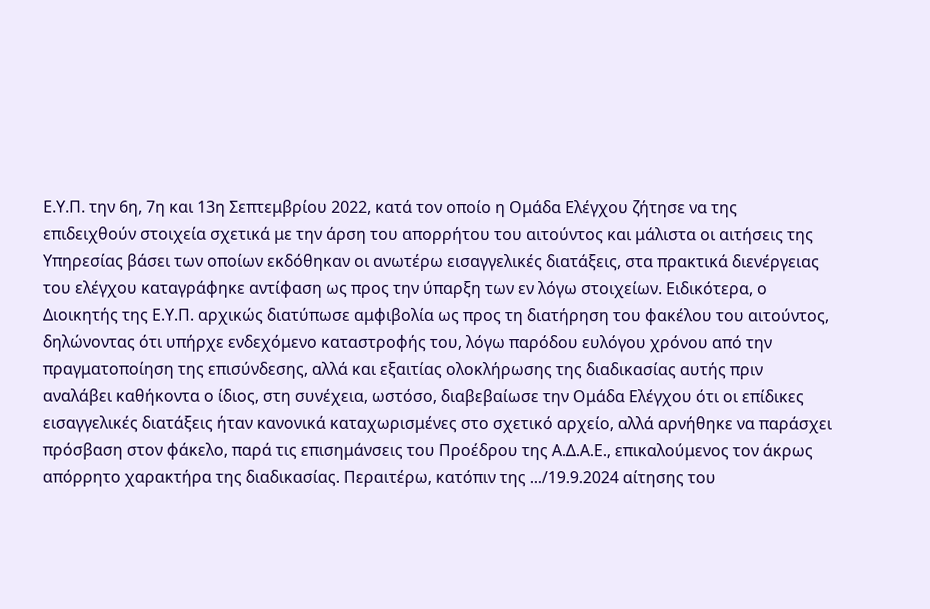Ε.Υ.Π. την 6η, 7η και 13η Σεπτεμβρίου 2022, κατά τον οποίο η Ομάδα Ελέγχου ζήτησε να της επιδειχθούν στοιχεία σχετικά με την άρση του απορρήτου του αιτούντος και μάλιστα οι αιτήσεις της Υπηρεσίας βάσει των οποίων εκδόθηκαν οι ανωτέρω εισαγγελικές διατάξεις, στα πρακτικά διενέργειας του ελέγχου καταγράφηκε αντίφαση ως προς την ύπαρξη των εν λόγω στοιχείων. Ειδικότερα, ο Διοικητής της Ε.Υ.Π. αρχικώς διατύπωσε αμφιβολία ως προς τη διατήρηση του φακέλου του αιτούντος, δηλώνοντας ότι υπήρχε ενδεχόμενο καταστροφής του, λόγω παρόδου ευλόγου χρόνου από την πραγματοποίηση της επισύνδεσης, αλλά και εξαιτίας ολοκλήρωσης της διαδικασίας αυτής πριν αναλάβει καθήκοντα ο ίδιος, στη συνέχεια, ωστόσο, διαβεβαίωσε την Ομάδα Ελέγχου ότι οι επίδικες εισαγγελικές διατάξεις ήταν κανονικά καταχωρισμένες στο σχετικό αρχείο, αλλά αρνήθηκε να παράσχει πρόσβαση στον φάκελο, παρά τις επισημάνσεις του Προέδρου της Α.Δ.Α.Ε., επικαλούμενος τον άκρως απόρρητο χαρακτήρα της διαδικασίας. Περαιτέρω, κατόπιν της .../19.9.2024 αίτησης του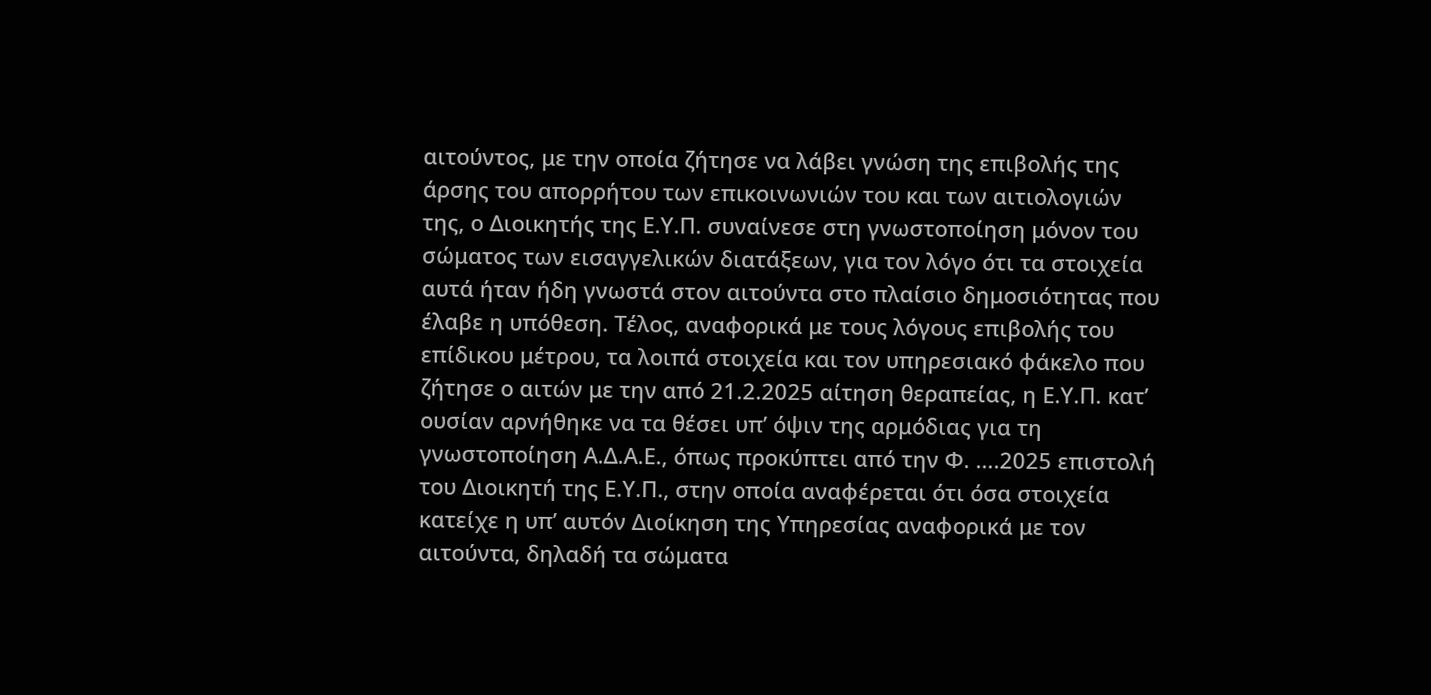αιτούντος, με την οποία ζήτησε να λάβει γνώση της επιβολής της άρσης του απορρήτου των επικοινωνιών του και των αιτιολογιών της, ο Διοικητής της Ε.Υ.Π. συναίνεσε στη γνωστοποίηση μόνον του σώματος των εισαγγελικών διατάξεων, για τον λόγο ότι τα στοιχεία αυτά ήταν ήδη γνωστά στον αιτούντα στο πλαίσιο δημοσιότητας που έλαβε η υπόθεση. Τέλος, αναφορικά με τους λόγους επιβολής του επίδικου μέτρου, τα λοιπά στοιχεία και τον υπηρεσιακό φάκελο που ζήτησε ο αιτών με την από 21.2.2025 αίτηση θεραπείας, η Ε.Υ.Π. κατ’ ουσίαν αρνήθηκε να τα θέσει υπ’ όψιν της αρμόδιας για τη γνωστοποίηση Α.Δ.Α.Ε., όπως προκύπτει από την Φ. ….2025 επιστολή του Διοικητή της Ε.Υ.Π., στην οποία αναφέρεται ότι όσα στοιχεία κατείχε η υπ’ αυτόν Διοίκηση της Υπηρεσίας αναφορικά με τον αιτούντα, δηλαδή τα σώματα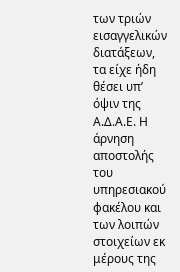των τριών εισαγγελικών διατάξεων, τα είχε ήδη θέσει υπ’ όψιν της Α.Δ.Α.Ε. Η άρνηση αποστολής του υπηρεσιακού φακέλου και των λοιπών στοιχείων εκ μέρους της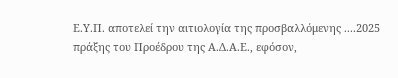Ε.Υ.Π. αποτελεί την αιτιολογία της προσβαλλόμενης ....2025 πράξης του Προέδρου της Α.Δ.Α.Ε., εφόσον,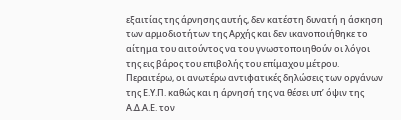εξαιτίας της άρνησης αυτής, δεν κατέστη δυνατή η άσκηση των αρμοδιοτήτων της Αρχής και δεν ικανοποιήθηκε το αίτημα του αιτούντος να του γνωστοποιηθούν οι λόγοι της εις βάρος του επιβολής του επίμαχου μέτρου. Περαιτέρω, οι ανωτέρω αντιφατικές δηλώσεις των οργάνων της Ε.Υ.Π. καθώς και η άρνησή της να θέσει υπ’ όψιν της Α.Δ.Α.Ε. τον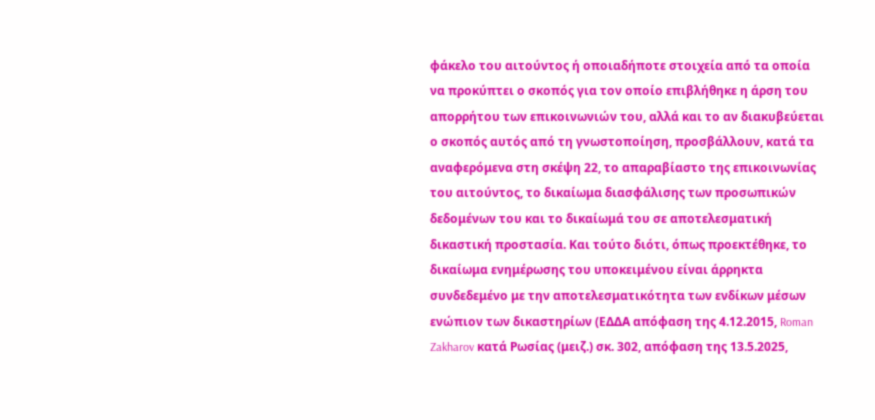φάκελο του αιτούντος ή οποιαδήποτε στοιχεία από τα οποία να προκύπτει ο σκοπός για τον οποίο επιβλήθηκε η άρση του απορρήτου των επικοινωνιών του, αλλά και το αν διακυβεύεται ο σκοπός αυτός από τη γνωστοποίηση, προσβάλλουν, κατά τα αναφερόμενα στη σκέψη 22, το απαραβίαστο της επικοινωνίας του αιτούντος, το δικαίωμα διασφάλισης των προσωπικών δεδομένων του και το δικαίωμά του σε αποτελεσματική δικαστική προστασία. Και τούτο διότι, όπως προεκτέθηκε, το δικαίωμα ενημέρωσης του υποκειμένου είναι άρρηκτα συνδεδεμένο με την αποτελεσματικότητα των ενδίκων μέσων ενώπιον των δικαστηρίων (ΕΔΔΑ απόφαση της 4.12.2015, Roman Zakharov κατά Ρωσίας (μειζ.) σκ. 302, απόφαση της 13.5.2025,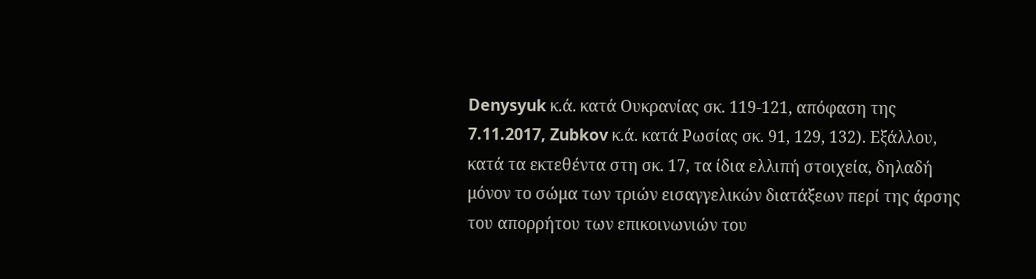Denysyuk κ.ά. κατά Ουκρανίας σκ. 119-121, απόφαση της 7.11.2017, Zubkov κ.ά. κατά Ρωσίας σκ. 91, 129, 132). Εξάλλου, κατά τα εκτεθέντα στη σκ. 17, τα ίδια ελλιπή στοιχεία, δηλαδή μόνον το σώμα των τριών εισαγγελικών διατάξεων περί της άρσης του απορρήτου των επικοινωνιών του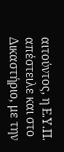αιτούντος, η Ε.Υ.Π. απέστειλε και στο Δικαστήριο, με την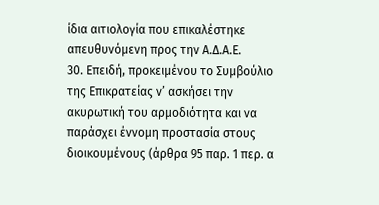ίδια αιτιολογία που επικαλέστηκε απευθυνόμενη προς την Α.Δ.Α.Ε.
30. Επειδή, προκειμένου το Συμβούλιο της Επικρατείας ν’ ασκήσει την ακυρωτική του αρμοδιότητα και να παράσχει έννομη προστασία στους διοικουμένους (άρθρα 95 παρ. 1 περ. α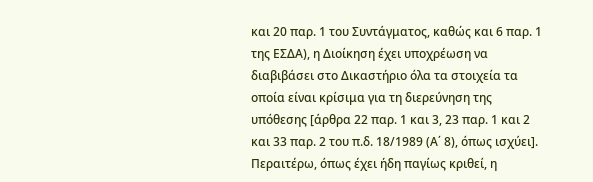και 20 παρ. 1 του Συντάγματος, καθώς και 6 παρ. 1 της ΕΣΔΑ), η Διοίκηση έχει υποχρέωση να διαβιβάσει στο Δικαστήριο όλα τα στοιχεία τα οποία είναι κρίσιμα για τη διερεύνηση της υπόθεσης [άρθρα 22 παρ. 1 και 3, 23 παρ. 1 και 2 και 33 παρ. 2 του π.δ. 18/1989 (Α΄ 8), όπως ισχύει]. Περαιτέρω, όπως έχει ήδη παγίως κριθεί, η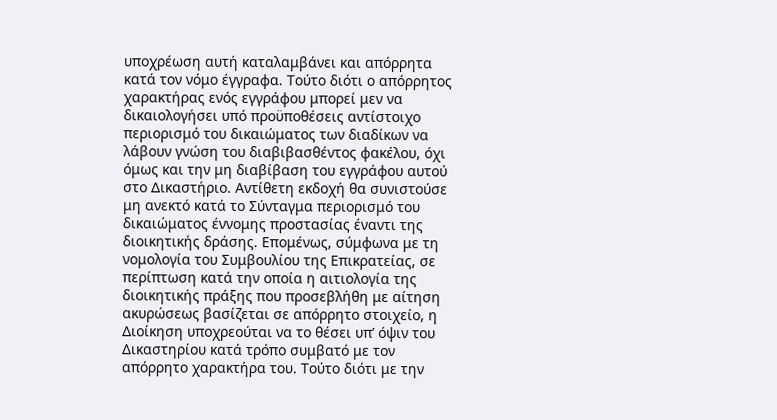υποχρέωση αυτή καταλαμβάνει και απόρρητα κατά τον νόμο έγγραφα. Τούτο διότι ο απόρρητος χαρακτήρας ενός εγγράφου μπορεί μεν να δικαιολογήσει υπό προϋποθέσεις αντίστοιχο περιορισμό του δικαιώματος των διαδίκων να λάβουν γνώση του διαβιβασθέντος φακέλου, όχι όμως και την μη διαβίβαση του εγγράφου αυτού στο Δικαστήριο. Αντίθετη εκδοχή θα συνιστούσε μη ανεκτό κατά το Σύνταγμα περιορισμό του δικαιώματος έννομης προστασίας έναντι της διοικητικής δράσης. Επομένως, σύμφωνα με τη νομολογία του Συμβουλίου της Επικρατείας, σε περίπτωση κατά την οποία η αιτιολογία της διοικητικής πράξης που προσεβλήθη με αίτηση ακυρώσεως βασίζεται σε απόρρητο στοιχείο, η Διοίκηση υποχρεούται να το θέσει υπ’ όψιν του Δικαστηρίου κατά τρόπο συμβατό με τον απόρρητο χαρακτήρα του. Τούτο διότι με την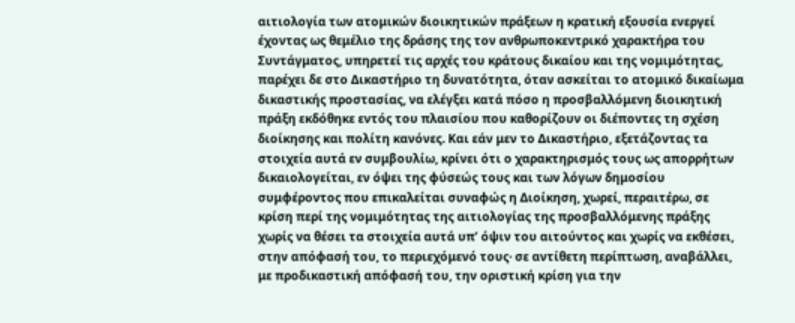αιτιολογία των ατομικών διοικητικών πράξεων η κρατική εξουσία ενεργεί έχοντας ως θεμέλιο της δράσης της τον ανθρωποκεντρικό χαρακτήρα του Συντάγματος, υπηρετεί τις αρχές του κράτους δικαίου και της νομιμότητας, παρέχει δε στο Δικαστήριο τη δυνατότητα, όταν ασκείται το ατομικό δικαίωμα δικαστικής προστασίας, να ελέγξει κατά πόσο η προσβαλλόμενη διοικητική πράξη εκδόθηκε εντός του πλαισίου που καθορίζουν οι διέποντες τη σχέση διοίκησης και πολίτη κανόνες. Και εάν μεν το Δικαστήριο, εξετάζοντας τα στοιχεία αυτά εν συμβουλίω, κρίνει ότι ο χαρακτηρισμός τους ως απορρήτων δικαιολογείται, εν όψει της φύσεώς τους και των λόγων δημοσίου συμφέροντος που επικαλείται συναφώς η Διοίκηση, χωρεί, περαιτέρω, σε κρίση περί της νομιμότητας της αιτιολογίας της προσβαλλόμενης πράξης χωρίς να θέσει τα στοιχεία αυτά υπ’ όψιν του αιτούντος και χωρίς να εκθέσει, στην απόφασή του, το περιεχόμενό τους· σε αντίθετη περίπτωση, αναβάλλει, με προδικαστική απόφασή του, την οριστική κρίση για την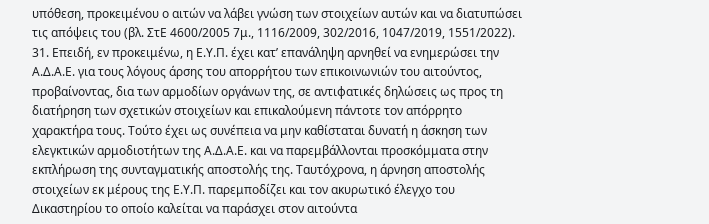υπόθεση, προκειμένου ο αιτών να λάβει γνώση των στοιχείων αυτών και να διατυπώσει τις απόψεις του (βλ. ΣτΕ 4600/2005 7μ., 1116/2009, 302/2016, 1047/2019, 1551/2022).
31. Επειδή, εν προκειμένω, η Ε.Υ.Π. έχει κατ’ επανάληψη αρνηθεί να ενημερώσει την Α.Δ.Α.Ε. για τους λόγους άρσης του απορρήτου των επικοινωνιών του αιτούντος, προβαίνοντας, δια των αρμοδίων οργάνων της, σε αντιφατικές δηλώσεις ως προς τη διατήρηση των σχετικών στοιχείων και επικαλούμενη πάντοτε τον απόρρητο χαρακτήρα τους. Τούτο έχει ως συνέπεια να μην καθίσταται δυνατή η άσκηση των ελεγκτικών αρμοδιοτήτων της Α.Δ.Α.Ε. και να παρεμβάλλονται προσκόμματα στην εκπλήρωση της συνταγματικής αποστολής της. Ταυτόχρονα, η άρνηση αποστολής στοιχείων εκ μέρους της Ε.Υ.Π. παρεμποδίζει και τον ακυρωτικό έλεγχο του Δικαστηρίου το οποίο καλείται να παράσχει στον αιτούντα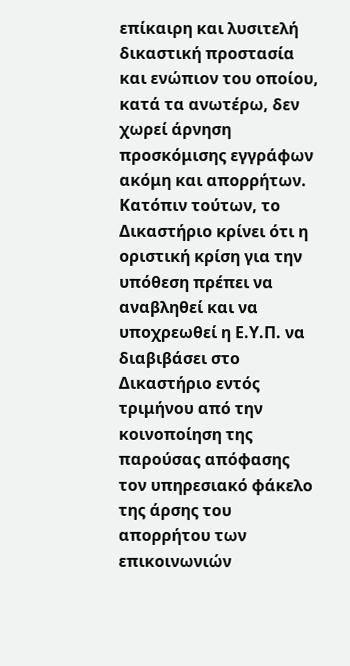επίκαιρη και λυσιτελή δικαστική προστασία και ενώπιον του οποίου, κατά τα ανωτέρω, δεν χωρεί άρνηση προσκόμισης εγγράφων ακόμη και απορρήτων. Κατόπιν τούτων, το Δικαστήριο κρίνει ότι η οριστική κρίση για την υπόθεση πρέπει να αναβληθεί και να υποχρεωθεί η Ε.Υ.Π. να διαβιβάσει στο Δικαστήριο εντός τριμήνου από την κοινοποίηση της παρούσας απόφασης τον υπηρεσιακό φάκελο της άρσης του απορρήτου των επικοινωνιών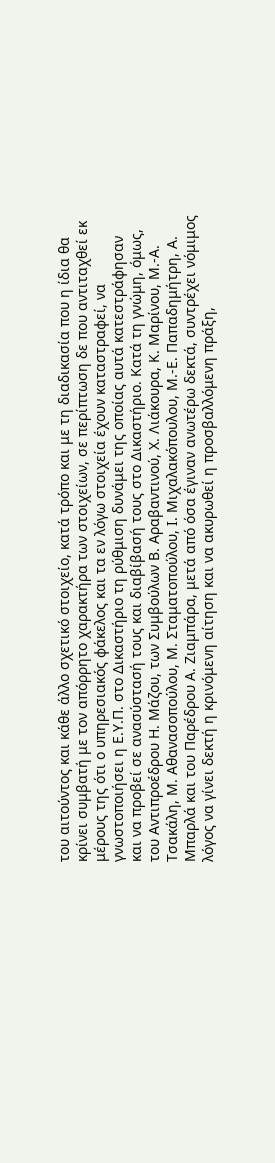του αιτούντος και κάθε άλλο σχετικό στοιχείο, κατά τρόπο και με τη διαδικασία που η ίδια θα κρίνει συμβατή με τον απόρρητο χαρακτήρα των στοιχείων, σε περίπτωση δε που αντιταχθεί εκ μέρους της ότι ο υπηρεσιακός φάκελος και τα εν λόγω στοιχεία έχουν καταστραφεί, να γνωστοποιήσει η Ε.Υ.Π. στο Δικαστήριο τη ρύθμιση δυνάμει της οποίας αυτά κατεστράφησαν και να προβεί σε ανασύστασή τους και διαβίβασή τους στο Δικαστήριο. Κατά τη γνώμη, όμως, του Αντιπροέδρου Η. Μάζου, των Συμβούλων Β. Αραβαντινού, Χ. Λιάκουρα, Κ. Μαρίνου, Μ.-Α. Τσακάλη, Μ. Αθανασοπούλου, Μ. Σταματοπούλου, Ι. Μιχαλακόπουλου, Μ.-Ε. Παπαδημήτρη, Α. Μπαρλά και του Παρέδρου Α. Ζιαμπάρα, μετά από όσα έγιναν ανωτέρω δεκτά, συντρέχει νόμιμος λόγος να γίνει δεκτή η κρινόμενη αίτηση και να ακυρωθεί η προσβαλλόμενη πράξη,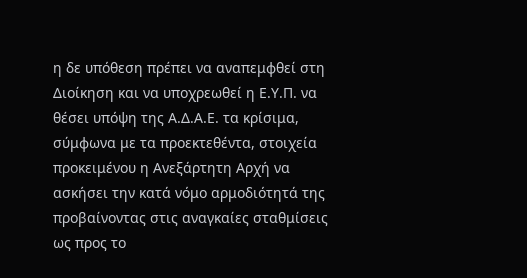η δε υπόθεση πρέπει να αναπεμφθεί στη Διοίκηση και να υποχρεωθεί η Ε.Υ.Π. να θέσει υπόψη της Α.Δ.Α.Ε. τα κρίσιμα, σύμφωνα με τα προεκτεθέντα, στοιχεία προκειμένου η Ανεξάρτητη Αρχή να ασκήσει την κατά νόμο αρμοδιότητά της προβαίνοντας στις αναγκαίες σταθμίσεις ως προς το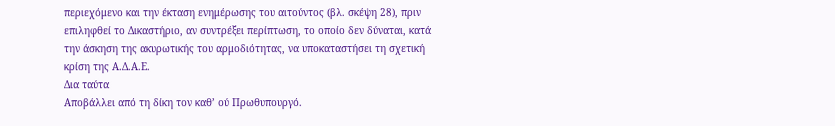περιεχόμενο και την έκταση ενημέρωσης του αιτούντος (βλ. σκέψη 28), πριν επιληφθεί το Δικαστήριο, αν συντρέξει περίπτωση, το οποίο δεν δύναται, κατά την άσκηση της ακυρωτικής του αρμοδιότητας, να υποκαταστήσει τη σχετική κρίση της Α.Δ.Α.Ε.
Δια ταύτα
Αποβάλλει από τη δίκη τον καθ’ ού Πρωθυπουργό.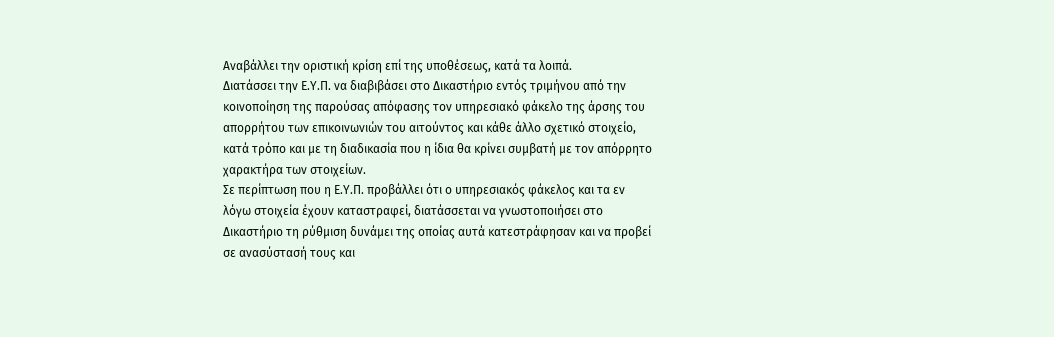Αναβάλλει την οριστική κρίση επί της υποθέσεως, κατά τα λοιπά.
Διατάσσει την Ε.Υ.Π. να διαβιβάσει στο Δικαστήριο εντός τριμήνου από την κοινοποίηση της παρούσας απόφασης τον υπηρεσιακό φάκελο της άρσης του απορρήτου των επικοινωνιών του αιτούντος και κάθε άλλο σχετικό στοιχείο, κατά τρόπο και με τη διαδικασία που η ίδια θα κρίνει συμβατή με τον απόρρητο χαρακτήρα των στοιχείων.
Σε περίπτωση που η Ε.Υ.Π. προβάλλει ότι ο υπηρεσιακός φάκελος και τα εν λόγω στοιχεία έχουν καταστραφεί, διατάσσεται να γνωστοποιήσει στο Δικαστήριο τη ρύθμιση δυνάμει της οποίας αυτά κατεστράφησαν και να προβεί σε ανασύστασή τους και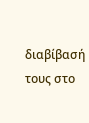διαβίβασή τους στο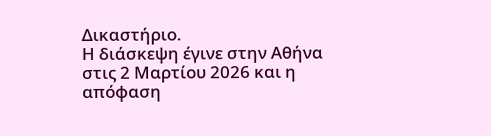Δικαστήριο.
Η διάσκεψη έγινε στην Αθήνα στις 2 Μαρτίου 2026 και η απόφαση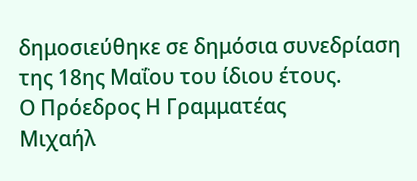δημοσιεύθηκε σε δημόσια συνεδρίαση της 18ης Μαΐου του ίδιου έτους.
Ο Πρόεδρος Η Γραμματέας
Μιχαήλ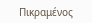Πικραμένος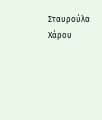Σταυρούλα Χάρου